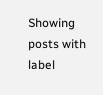Showing posts with label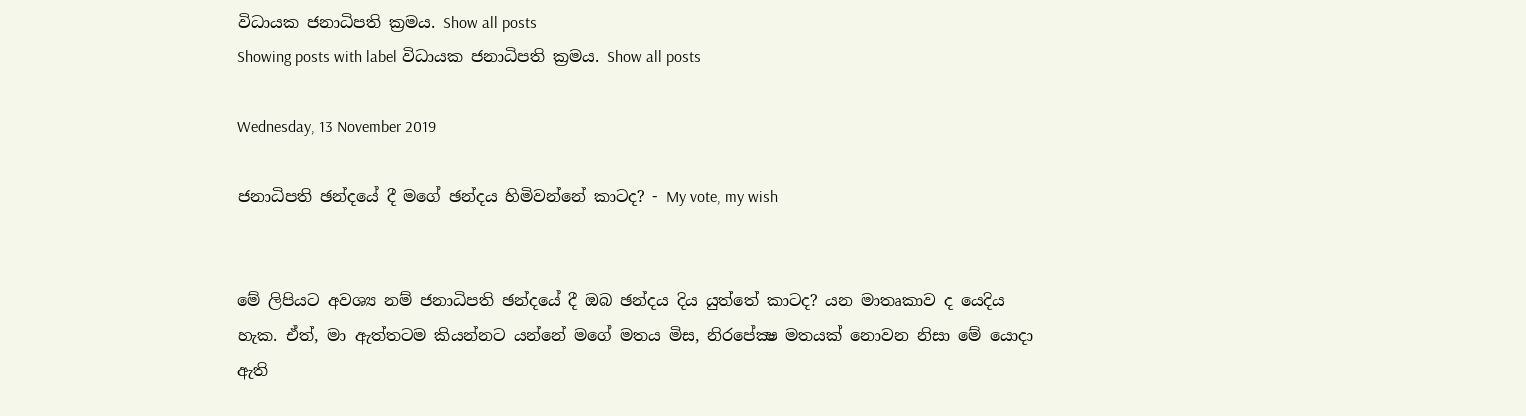විධායක ජනාධිපති ක්‍රමය. Show all posts
Showing posts with label විධායක ජනාධිපති ක්‍රමය. Show all posts

Wednesday, 13 November 2019

ජනාධිපති ඡන්දයේ දී මගේ ඡන්දය හිමිවන්නේ කාටද? - My vote, my wish


මේ ලිපියට අවශ්‍ය නම් ජනාධිපති ඡන්දයේ දී ඔබ ඡන්දය දිය යුත්තේ කාටද? යන මාතෘකාව ද යෙදිය හැක. ඒත්, මා ඇත්තටම කියන්නට යන්නේ මගේ මතය මිස, නිරපේක්‍ෂ මතයක් නොවන නිසා මේ යොදා ඇති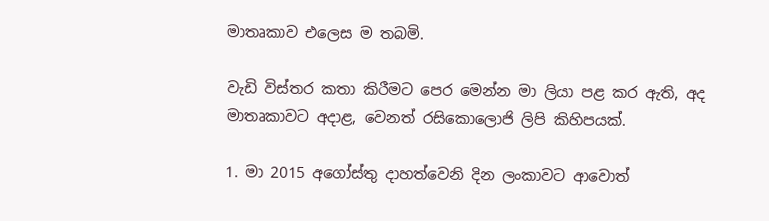මාතෘකාව එලෙස ම තබමි.

වැඩි විස්තර කතා කිරීමට පෙර මෙන්න මා ලියා පළ කර ඇති, අද මාතෘකාවට අදාළ, වෙනත් රසිකොලොජි ලිපි කිහිපයක්.

1. මා 2015 අගෝස්තු දාහත්වෙනි දින ලංකාවට ආවොත්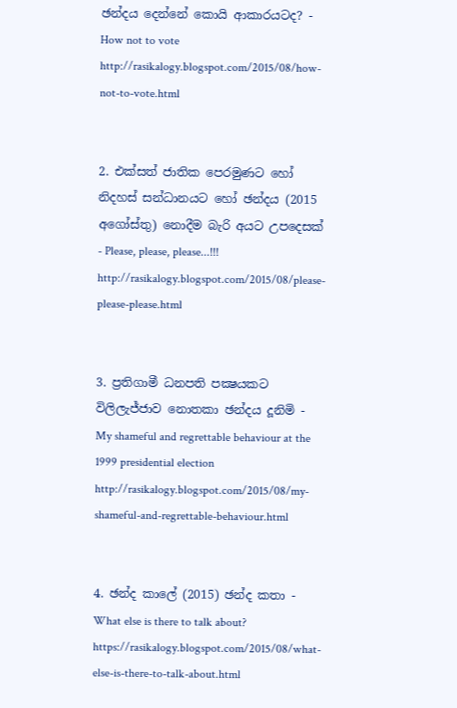ඡන්දය දෙන්නේ කොයි ආකාරයටද? - How not to vote
http://rasikalogy.blogspot.com/2015/08/how-not-to-vote.html


2. එක්සත් ජාතික පෙරමුණට හෝ නිදහස් සන්ධානයට හෝ ඡන්දය (2015 අගෝස්තු) නොදීම බැරි අයට උපදෙසක් - Please, please, please...!!!
http://rasikalogy.blogspot.com/2015/08/please-please-please.html


3. ප්‍රතිගාමී ධනපති පක්‍ෂයකට විලිලැජ්ජාව නොතකා ඡන්දය දූනිමි - My shameful and regrettable behaviour at the 1999 presidential election
http://rasikalogy.blogspot.com/2015/08/my-shameful-and-regrettable-behaviour.html


4. ඡන්ද කාලේ (2015) ඡන්ද කතා - What else is there to talk about?
https://rasikalogy.blogspot.com/2015/08/what-else-is-there-to-talk-about.html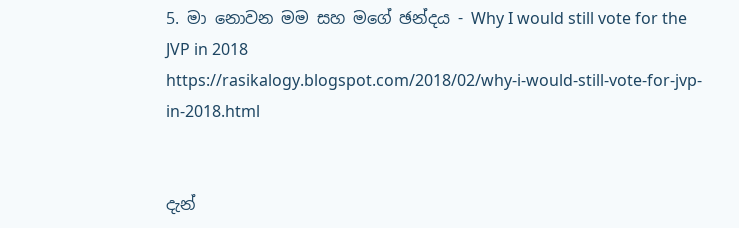5. මා නොවන මම සහ මගේ ඡන්දය - Why I would still vote for the JVP in 2018
https://rasikalogy.blogspot.com/2018/02/why-i-would-still-vote-for-jvp-in-2018.html


දැන්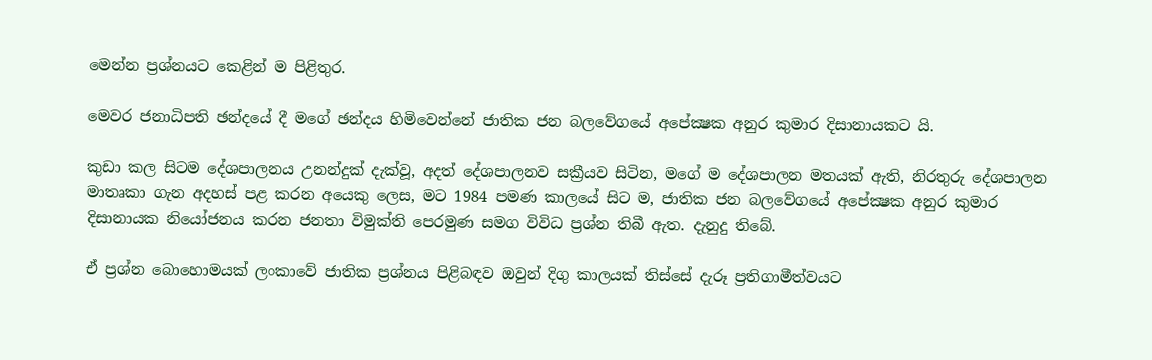මෙන්න ප්‍රශ්නයට කෙළින් ම පිළිතුර.

මෙවර ජනාධිපති ඡන්දයේ දී මගේ ඡන්දය හිමිවෙන්නේ ජාතික ජන බලවේගයේ අපේක්‍ෂක අනුර කුමාර දිසානායකට යි.

කුඩා කල සිටම දේශපාලනය උනන්දුක් දැක්වූ, අදත් දේශපාලනව සක්‍රීයව සිටින, මගේ ම දේශපාලන මතයක් ඇති, නිරතුරු දේශපාලන මාතෘකා ගැන අදහස් පළ කරන අයෙකු ලෙස, මට 1984 පමණ කාලයේ සිට ම, ජාතික ජන බලවේගයේ අපේක්‍ෂක අනුර කුමාර දිසානායක නියෝජනය කරන ජනතා විමුක්ති පෙරමුණ සමග විවිධ ප්‍රශ්න තිබී ඇත. දැනුදු තිබේ.

ඒ ප්‍රශ්න බොහොමයක් ලංකාවේ ජාතික ප්‍රශ්නය පිළිබඳව ඔවුන් දිගු කාලයක් තිස්සේ දැරූ ප්‍රතිගාමීත්වයට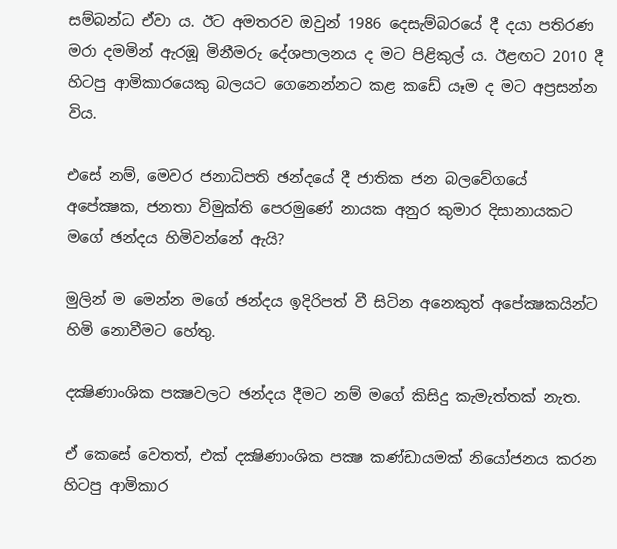සම්බන්ධ ඒවා ය. ඊට අමතරව ඔවුන් 1986 දෙසැම්බරයේ දී දයා පතිරණ මරා දමමින් ඇරඹූ මිනීමරු දේශපාලනය ද මට පිළිකුල් ය. ඊළඟට 2010 දී හිටපු ආමිකාරයෙකු බලයට ගෙනෙන්නට කළ කඩේ යෑම ද මට අප්‍රසන්න විය.

එසේ නම්, මෙවර ජනාධිපති ඡන්දයේ දී ජාතික ජන බලවේගයේ අපේක්‍ෂක, ජනතා විමුක්ති පෙරමුණේ නායක අනුර කුමාර දිසානායකට මගේ ඡන්දය හිමිවන්නේ ඇයි?

මුලින් ම මෙන්න මගේ ඡන්දය ඉදිරිපත් වී සිටින අනෙකුත් අපේක්‍ෂකයින්ට හිමි නොවීමට හේතු.

දක්‍ෂිණාංශික පක්‍ෂවලට ඡන්දය දීමට නම් මගේ කිසිදු කැමැත්තක් නැත.

ඒ කෙසේ වෙතත්, එක් දක්‍ෂිණාංශික පක්‍ෂ කණ්ඩායමක් නියෝජනය කරන හිටපු ආමිකාර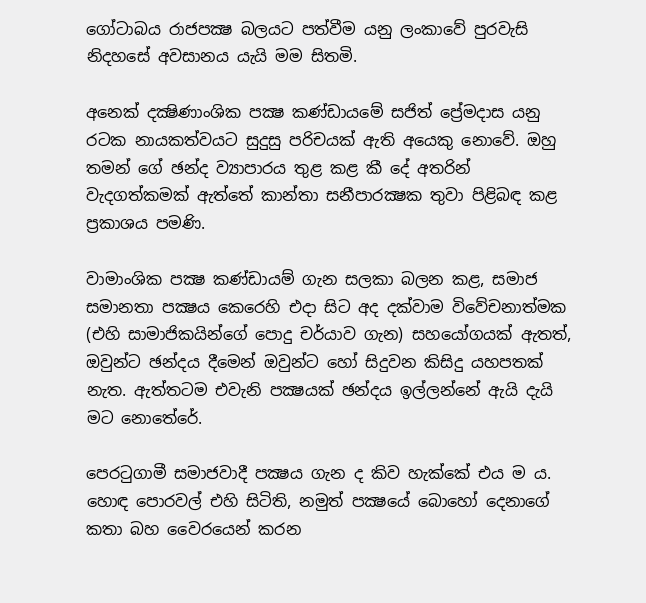ගෝටාබය රාජපක්‍ෂ බලයට පත්වීම යනු ලංකාවේ පුරවැසි නිදහසේ අවසානය යැයි මම සිතමි.

අනෙක් දක්‍ෂිණාංශික පක්‍ෂ කණ්ඩායමේ සජිත් ප්‍රේමදාස යනු රටක නායකත්වයට සුදුසු පරිචයක් ඇති අයෙකු නොවේ. ඔහු තමන් ගේ ඡන්ද ව්‍යාපාරය තුළ කළ කී දේ අතරින් වැදගත්කමක් ඇත්තේ කාන්තා සනීපාරක්‍ෂක තුවා පිළිබඳ කළ ප්‍රකාශය පමණි.

වාමාංශික පක්‍ෂ කණ්ඩායම් ගැන සලකා බලන කළ, සමාජ සමානතා පක්‍ෂය කෙරෙහි එදා සිට අද දක්වාම විවේචනාත්මක (එහි සාමාජිකයින්ගේ පොදු චර්යාව ගැන) සහයෝගයක් ඇතත්, ඔවුන්ට ඡන්දය දීමෙන් ඔවුන්ට හෝ සිදුවන කිසිදු යහපතක් නැත. ඇත්තටම එවැනි පක්‍ෂයක් ඡන්දය ඉල්ලන්නේ ඇයි දැයි මට නොතේරේ.

පෙරටුගාමී සමාජවාදී පක්‍ෂය ගැන ද කිව හැක්කේ එය ම ය. හොඳ පොරවල් එහි සිටිති, නමුත් පක්‍ෂයේ බොහෝ දෙනාගේ කතා බහ වෛරයෙන් කරන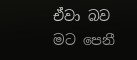ඒවා බව මට පෙනී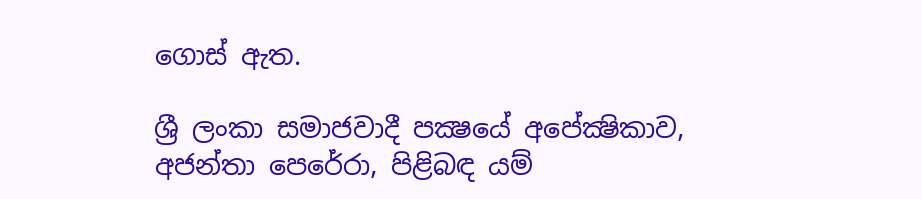ගොස් ඇත.

ශ්‍රී ලංකා සමාජවාදී පක්‍ෂයේ අපේක්‍ෂිකාව, අජන්තා පෙරේරා, පිළිබඳ යම්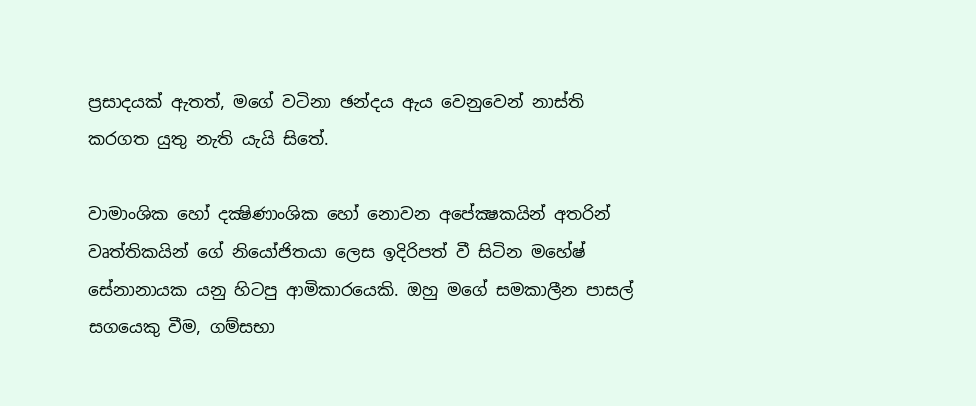ප්‍රසාදයක් ඇතත්, මගේ වටිනා ඡන්දය ඇය වෙනුවෙන් නාස්ති කරගත යුතු නැති යැයි සිතේ.

වාමාංශික හෝ දක්‍ෂිණාංශික හෝ නොවන අපේක්‍ෂකයින් අතරින් වෘත්තිකයින් ගේ නියෝජිතයා ලෙස ඉදිරිපත් වී සිටින මහේෂ් සේනානායක යනු හිටපු ආමිකාරයෙකි. ඔහු මගේ සමකාලීන පාසල් සගයෙකු වීම, ගම්සභා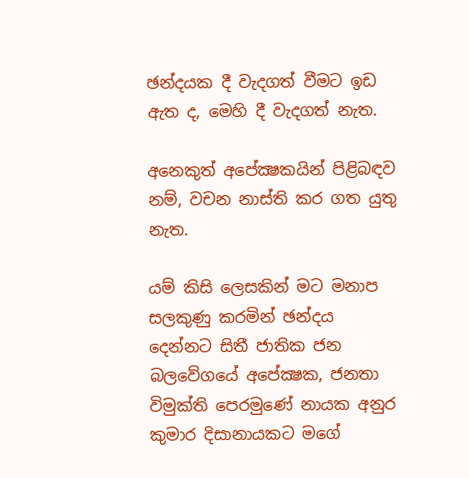ඡන්දයක දී වැදගත් වීමට ඉඩ ඇත ද, මෙහි දී වැදගත් නැත.

අනෙකුත් අපේක්‍ෂකයින් පිළිබඳව නම්, වචන නාස්ති කර ගත යුතු නැත.

යම් කිසි ලෙසකින් මට මනාප සලකුණු කරමින් ඡන්දය දෙන්නට සිතී ජාතික ජන බලවේගයේ අපේක්‍ෂක, ජනතා විමුක්ති පෙරමුණේ නායක අනුර කුමාර දිසානායකට මගේ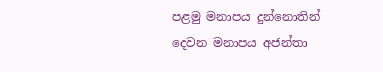පළමු මනාපය දුන්නොතින් දෙවන මනාපය අජන්තා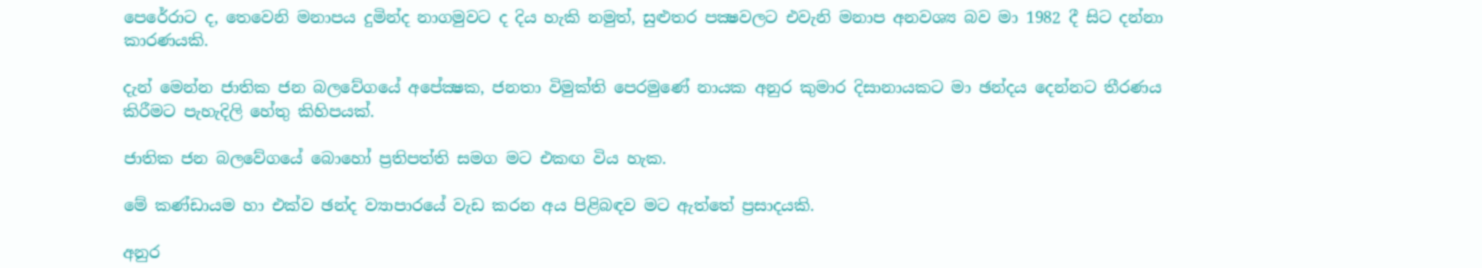පෙරේරාට ද, තෙවෙනි මනාපය දුමින්ද නාගමුවට ද දිය හැකි නමුත්, සුළුතර පක්‍ෂවලට එවැනි මනාප අනවශ්‍ය බව මා 1982 දී සිට දන්නා කාරණයකි.

දැන් මෙන්න ජාතික ජන බලවේගයේ අපේක්‍ෂක, ජනතා විමුක්ති පෙරමුණේ නායක අනුර කුමාර දිසානායකට මා ඡන්දය දෙන්නට තීරණය කිරීමට පැහැදිලි හේතු කිහිපයක්.

ජාතික ජන බලවේගයේ බොහෝ ප්‍රතිපත්ති සමග මට එකඟ විය හැක.

මේ කණ්ඩායම හා එක්ව ඡන්ද ව්‍යාපාරයේ වැඩ කරන අය පිළිබඳව මට ඇත්තේ ප්‍රසාදයකි.

අනුර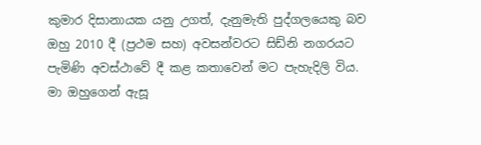කුමාර දිසානායක යනු උගත්, දැනුමැති පුද්ගලයෙකු බව ඔහු 2010 දී (ප්‍රථම සහ) අවසන්වරට සිඩ්නි නගරයට පැමිණි අවස්ථාවේ දී කළ කතාවෙන් මට පැහැදිලි විය. මා ඔහුගෙන් ඇසූ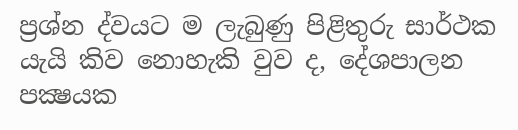ප්‍රශ්න ද්වයට ම ලැබුණු පිළිතුරු සාර්ථක යැයි කිව නොහැකි වුව ද, දේශපාලන පක්‍ෂයක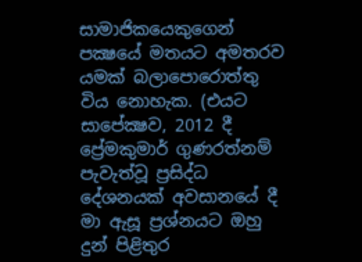සාමාජිකයෙකුගෙන් පක්‍ෂයේ මතයට අමතරව යමක් බලාපොරොත්තු විය නොහැක. (එයට සාපේක්‍ෂව, 2012 දී ප්‍රේමකුමාර් ගුණරත්නම් පැවැත්වූ ප්‍රසිද්ධ දේශනයක් අවසානයේ දී මා ඇසූ ප්‍රශ්නයට ඔහු දුන් පිළිතුර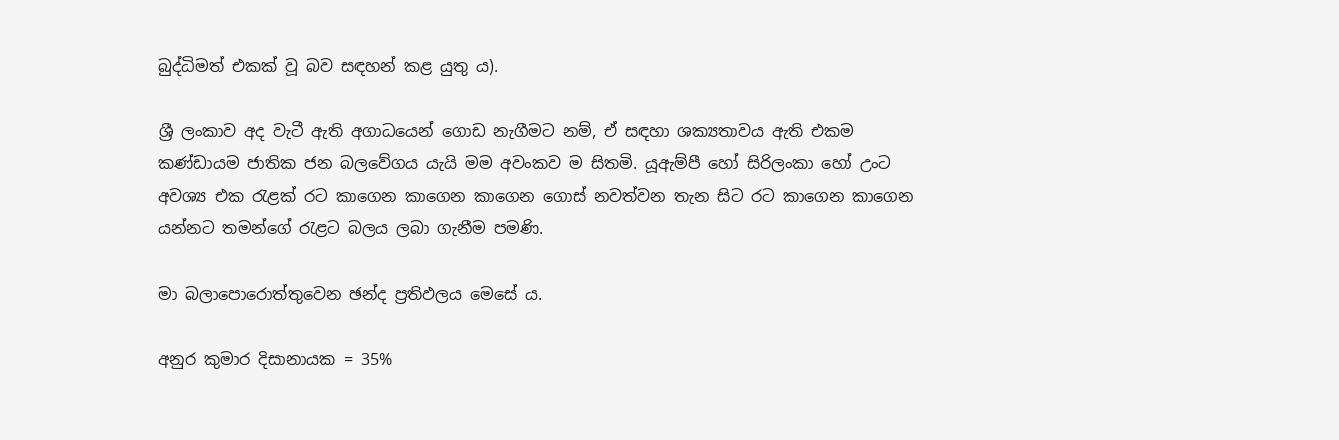බුද්ධිමත් එකක් වූ බව සඳහන් කළ යුතු ය).

ශ්‍රී ලංකාව අද වැටී ඇති අගාධයෙන් ගොඩ නැගීමට නම්, ඒ සඳහා ශක්‍යතාවය ඇති එකම කණ්ඩායම ජාතික ජන බලවේගය යැයි මම අවංකව ම සිතමි. යූඇම්පී හෝ සිරිලංකා හෝ උංට අවශ්‍ය එක රැළක් රට කාගෙන කාගෙන කාගෙන ගොස් නවත්වන තැන සිට රට කාගෙන කාගෙන යන්නට තමන්ගේ රැළට බලය ලබා ගැනීම පමණි.

මා බලාපොරොත්තුවෙන ඡන්ද ප්‍රතිඵලය මෙසේ ය.

අනුර කුමාර දිසානායක = 35%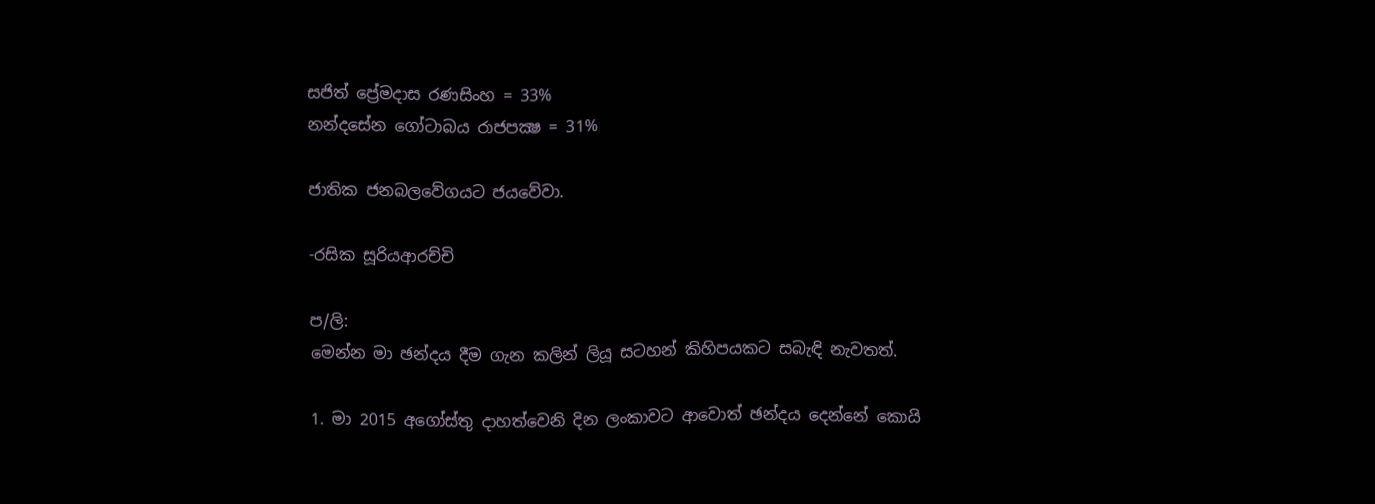සජිත් ප්‍රේමදාස රණසිංහ = 33%
නන්දසේන ගෝටාබය රාජපක්‍ෂ = 31%

ජාතික ජනබලවේගයට ජයවේවා.

-රසික සූරියආරච්චි

ප/ලි:
මෙන්න මා ඡන්දය දීම ගැන කලින් ලියූ සටහන් කිහිපයකට සබැඳි නැවතත්.

1. මා 2015 අගෝස්තු දාහත්වෙනි දින ලංකාවට ආවොත් ඡන්දය දෙන්නේ කොයි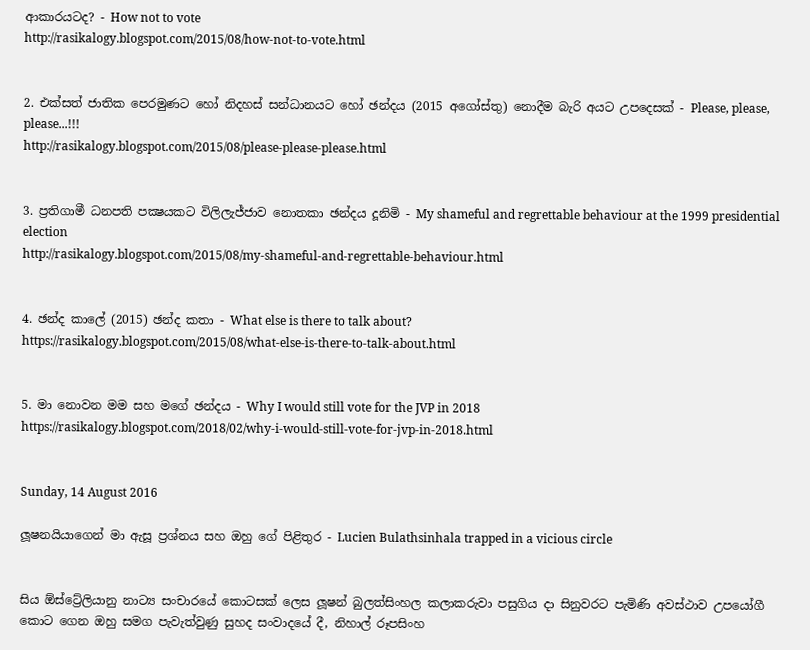ආකාරයටද? - How not to vote
http://rasikalogy.blogspot.com/2015/08/how-not-to-vote.html


2. එක්සත් ජාතික පෙරමුණට හෝ නිදහස් සන්ධානයට හෝ ඡන්දය (2015 අගෝස්තු) නොදීම බැරි අයට උපදෙසක් - Please, please, please...!!!
http://rasikalogy.blogspot.com/2015/08/please-please-please.html


3. ප්‍රතිගාමී ධනපති පක්‍ෂයකට විලිලැජ්ජාව නොතකා ඡන්දය දූනිමි - My shameful and regrettable behaviour at the 1999 presidential election
http://rasikalogy.blogspot.com/2015/08/my-shameful-and-regrettable-behaviour.html


4. ඡන්ද කාලේ (2015) ඡන්ද කතා - What else is there to talk about?
https://rasikalogy.blogspot.com/2015/08/what-else-is-there-to-talk-about.html


5. මා නොවන මම සහ මගේ ඡන්දය - Why I would still vote for the JVP in 2018
https://rasikalogy.blogspot.com/2018/02/why-i-would-still-vote-for-jvp-in-2018.html


Sunday, 14 August 2016

ලූෂනයියාගෙන් මා ඇසූ ප්‍රශ්නය සහ ඔහු ගේ පිළිතුර - Lucien Bulathsinhala trapped in a vicious circle


සිය ඕස්ට්‍රේලියානු නාට්‍ය සංචාරයේ කොටසක් ලෙස ලූෂන් බුලත්සිංහල කලාකරුවා පසුගිය දා සිනුවරට පැමිණි අවස්ථාව උපයෝගී කොට ගෙන ඔහු සමග පැවැත්වුණු සුහද සංවාදයේ දී, නිහාල් රූපසිංහ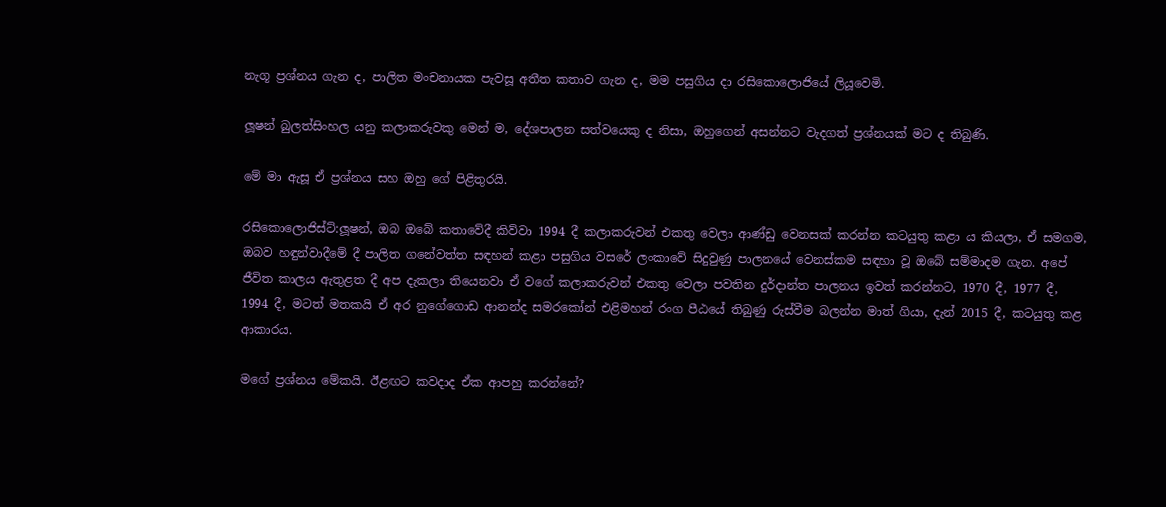නැගූ ප්‍රශ්නය ගැන ද, පාලිත මංචනායක පැවසූ අතීත කතාව ගැන ද, මම පසුගිය දා රසිකොලොජියේ ලියූවෙමි.

ලූෂන් බුලත්සිංහල යනු කලාකරුවකු මෙන් ම, දේශපාලන සත්වයෙකු ද නිසා, ඔහුගෙන් අසන්නට වැදගත් ප්‍රශ්නයක් මට ද තිබුණි.

මේ මා ඇසූ ඒ ප්‍රශ්නය සහ ඔහු ගේ පිළිතුරයි.

රසිකොලොජිස්ට්:ලූෂන්, ඔබ ඔබේ කතාවේදී කිව්වා 1994 දී කලාකරුවන් එකතු වෙලා ආණ්ඩු වෙනසක් කරන්න කටයුතු කළා ය කියලා, ඒ සමගම, ඔබව හඳුන්වාදීමේ දී පාලිත ගනේවත්ත සඳහන් කළා පසුගිය වසරේ ලංකාවේ සිදුවුණු පාලනයේ වෙනස්කම සඳහා වූ ඔබේ සම්මාදම ගැන. අපේ ජීවිත කාලය ඇතුළත දී අප දැකලා තියෙනවා ඒ වගේ කලාකරුවන් එකතු වෙලා පවතින දුර්දාන්ත පාලනය ඉවත් කරන්නට, 1970 දී, 1977 දී, 1994 දී, මටත් මතකයි ඒ අර නුගේගොඩ ආනන්ද සමරකෝන් එළිමහන් රංග පීඨයේ තිබුණු රුස්වීම බලන්න මාත් ගියා, දැන් 2015 දී, කටයුතු කළ ආකාරය.

මගේ ප්‍රශ්නය මේකයි. ඊළඟට කවදාද ඒක ආපහු කරන්නේ?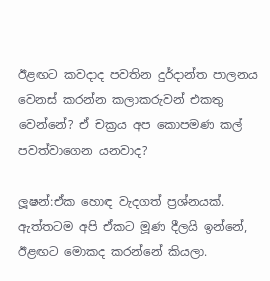ඊළඟට කවදාද පවතින දුර්දාන්ත පාලනය වෙනස් කරන්න කලාකරුවන් එකතු වෙන්නේ? ඒ චක්‍රය අප කොපමණ කල් පවත්වාගෙන යනවාද?

ලූෂන්:ඒක හොඳ වැදගත් ප්‍රශ්නයක්. ඇත්තටම අපි ඒකට මූණ දීලයි ඉන්නේ, ඊළඟට මොකද කරන්නේ කියලා.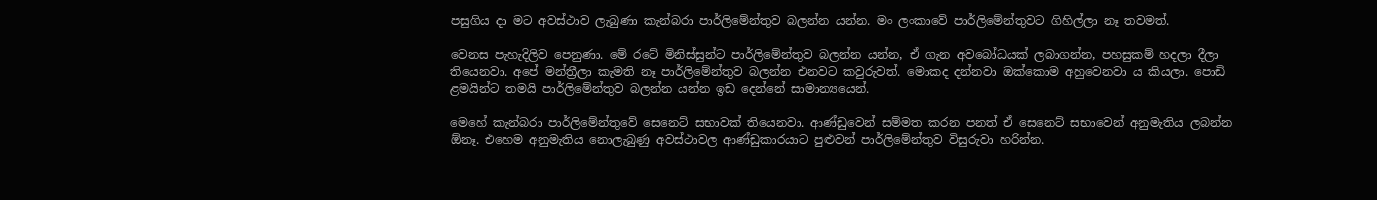පසුගිය දා මට අවස්ථාව ලැබුණා කැන්බරා පාර්ලිමේන්තුව බලන්න යන්න. මං ලංකාවේ පාර්ලිමේන්තුවට ගිහිල්ලා නෑ තවමත්.

වෙනස පැහැදිලිව පෙනුණා. මේ රටේ මිනිස්සුන්ට පාර්ලිමේන්තුව බලන්න යන්න, ඒ ගැන අවබෝධයක් ලබාගන්න, පහසුකම් හදලා දීලා තියෙනවා. අපේ මන්ත්‍රීලා කැමති නෑ පාර්ලිමේන්තුව බලන්න එනවට කවුරුවත්. මොකද දන්නවා ඔක්කොම අහුවෙනවා ය කියලා. පොඩි ළමයින්ට තමයි පාර්ලිමේන්තුව බලන්න යන්න ඉඩ දෙන්නේ සාමාන්‍යයෙන්.

මෙහේ කැන්බරා පාර්ලිමේන්තුවේ සෙනෙට් සභාවක් තියෙනවා. ආණ්ඩුවෙන් සම්මත කරන පනත් ඒ සෙනෙට් සභාවෙන් අනුමැතිය ලබන්න ඕනෑ. එහෙම අනුමැතිය නොලැබුණු අවස්ථාවල ආණ්ඩුකාරයාට පුළුවන් පාර්ලිමේන්තුව විසුරුවා හරින්න.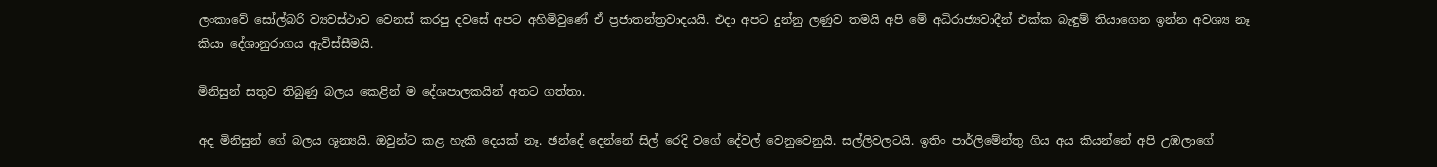ලංකාවේ සෝල්බරි ව්‍යවස්ථාව වෙනස් කරපු දවසේ අපට අහිමිවුණේ ඒ ප්‍රජාතන්ත්‍රවාදයයි. එදා අපට දුන්නු ලණුව තමයි අපි මේ අධිරාජ්‍යවාදීන් එක්ක බැඳුම් තියාගෙන ඉන්න අවශ්‍ය නෑ කියා දේශානුරාගය ඇවිස්සීමයි.

මිනිසුන් සතුව තිබුණු බලය කෙළින් ම දේශපාලකයින් අතට ගත්තා.

අද මිනිසුන් ගේ බලය ශූන්‍යයි. ඔවුන්ට කළ හැකි දෙයක් නෑ. ඡන්දේ දෙන්නේ සිල් රෙදි වගේ දේවල් වෙනුවෙනුයි. සල්ලිවලටයි. ඉතිං පාර්ලිමේන්තු ගිය අය කියන්නේ අපි උඹලාගේ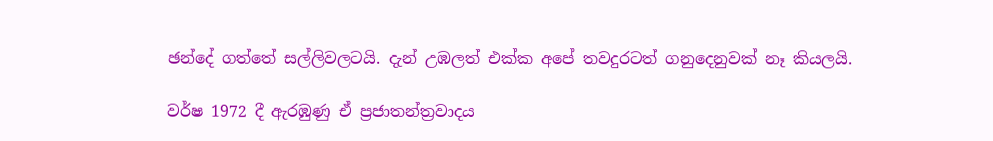ඡන්දේ ගත්තේ සල්ලිවලටයි. දැන් උඹලත් එක්ක අපේ තවදුරටත් ගනුදෙනුවක් නෑ කියලයි.

වර්ෂ 1972 දී ඇරඹුණු ඒ ප්‍රජාතන්ත්‍රවාදය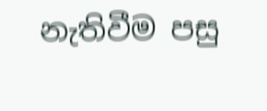නැතිවීම පසු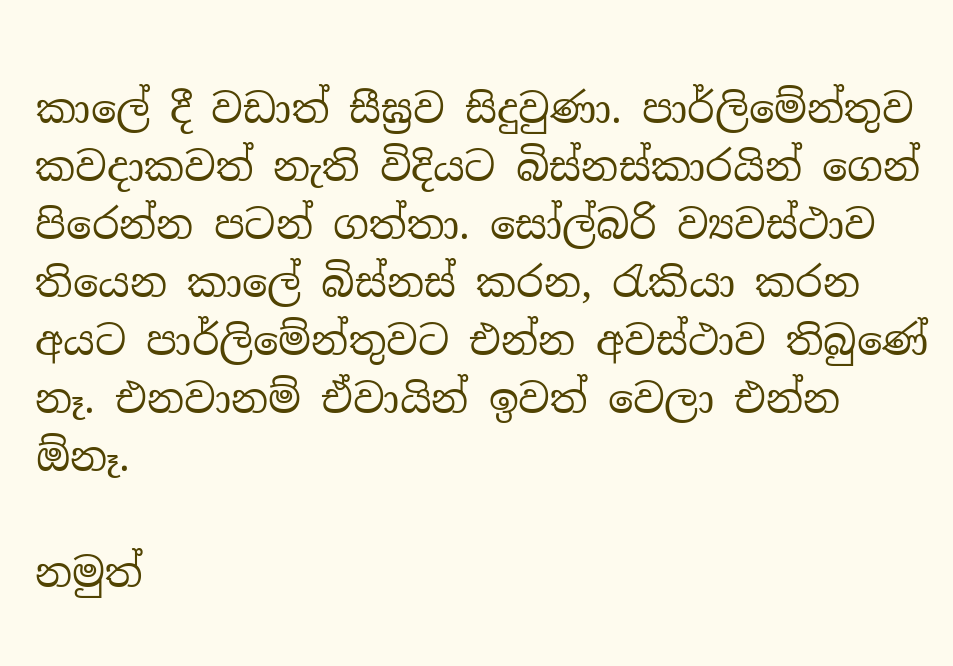කාලේ දී වඩාත් සීඝ්‍රව සිදුවුණා. පාර්ලිමේන්තුව කවදාකවත් නැති විදියට බිස්නස්කාරයින් ගෙන් පිරෙන්න පටන් ගත්තා. සෝල්බරි ව්‍යවස්ථාව තියෙන කාලේ බිස්නස් කරන, රැකියා කරන අයට පාර්ලිමේන්තුවට එන්න අවස්ථාව තිබුණේ නෑ. එනවානම් ඒවායින් ඉවත් වෙලා එන්න ඕනෑ.

නමුත්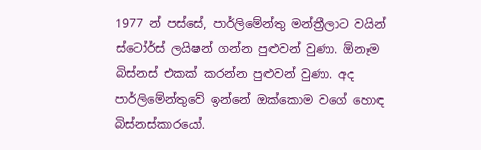1977 න් පස්සේ, පාර්ලිමේන්තු මන්ත්‍රීලාට වයින් ස්ටෝර්ස් ලයිෂන් ගන්න පුළුවන් වුණා. ඕනෑම බිස්නස් එකක් කරන්න පුළුවන් වුණා. අද පාර්ලිමේන්තුවේ ඉන්නේ ඔක්කොම වගේ හොඳ බිස්නස්කාරයෝ.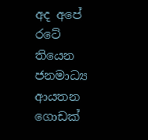අද අපේ රටේ තියෙන ජනමාධ්‍ය ආයතන ගොඩක්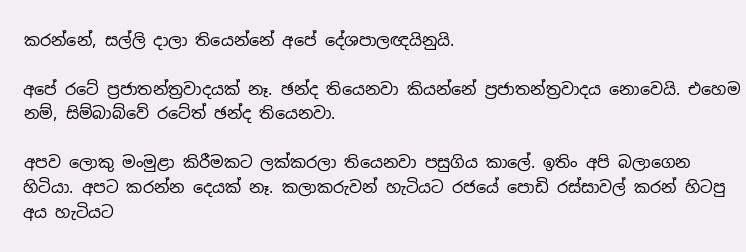කරන්නේ, සල්ලි දාලා තියෙන්නේ අපේ දේශපාලඥයිනුයි.

අපේ රටේ ප්‍රජාතන්ත්‍රවාදයක් නෑ. ඡන්ද තියෙනවා කියන්නේ ප්‍රජාතන්ත්‍රවාදය නොවෙයි. එහෙම නම්, සිම්බාබ්වේ රටේත් ඡන්ද තියෙනවා.

අපව ලොකු මංමුළා කිරීමකට ලක්කරලා තියෙනවා පසුගිය කාලේ. ඉතිං අපි බලාගෙන හිටියා. අපට කරන්න දෙයක් නෑ. කලාකරුවන් හැටියට රජයේ පොඩි රස්සාවල් කරන් හිටපු අය හැටියට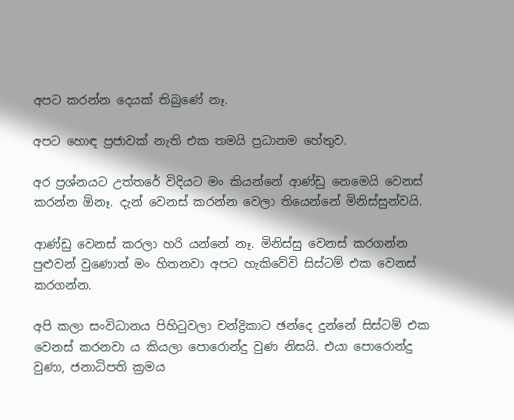අපට කරන්න දෙයක් තිබුණේ නෑ.

අපට හොඳ ප්‍රජාවක් නැති එක තමයි ප්‍රධානම හේතුව.

අර ප්‍රශ්නයට උත්තරේ විදියට මං කියන්නේ ආණ්ඩු නෙමෙයි වෙනස් කරන්න ඕනෑ. දැන් වෙනස් කරන්න වෙලා තියෙන්නේ මිනිස්සුන්වයි.

ආණ්ඩු වෙනස් කරලා හරි යන්නේ නෑ. මිනිස්සු වෙනස් කරගන්න පුළුවන් වුණොත් මං හිතනවා අපට හැකිවේවි සිස්ටම් එක වෙනස් කරගන්න.

අපි කලා සංවිධානය පිහිටුවලා චන්ද්‍රිකාට ඡන්දෙ දුන්නේ සිස්ටම් එක වෙනස් කරනවා ය කියලා පොරොන්දු වුණ නිසයි. එයා පොරොන්දු වුණා, ජනාධිපති ක්‍රමය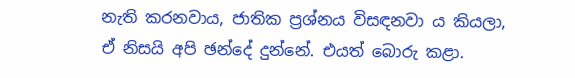නැති කරනවාය, ජාතික ප්‍රශ්නය විසඳනවා ය කියලා, ඒ නිසයි අපි ඡන්දේ දුන්නේ. එයත් බොරු කළා.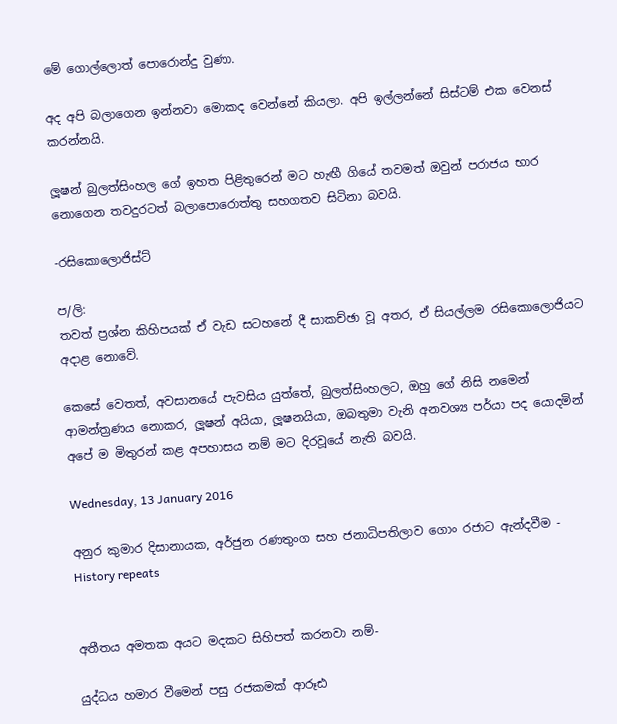මේ ගොල්ලොත් පොරොන්දු වුණා.

අද අපි බලාගෙන ඉන්නවා මොකද වෙන්නේ කියලා. අපි ඉල්ලන්නේ සිස්ටම් එක වෙනස් කරන්නයි.

ලූෂන් බුලත්සිංහල ගේ ඉහත පිළිතුරෙන් මට හැඟී ගියේ තවමත් ඔවුන් පරාජය භාර නොගෙන තවදුරටත් බලාපොරොත්තු සහගතව සිටිනා බවයි.

-රසිකොලොජිස්ට්

ප/ලි:
තවත් ප්‍රශ්න කිහිපයක් ඒ වැඩ සටහනේ දී සාකච්ඡා වූ අතර, ඒ සියල්ලම රසිකොලොජියට අදාළ නොවේ.

කෙසේ වෙතත්, අවසානයේ පැවසිය යුත්තේ, බුලත්සිංහලට, ඔහු ගේ නිසි නමෙන් ආමන්ත්‍රණය නොකර, ලූෂන් අයියා, ලූෂනයියා, ඔබතුමා වැනි අනවශ්‍ය පර්යා පද යොදමින් අපේ ම මිතුරන් කළ අපහාසය නම් මට දිරවූයේ නැති බවයි.

Wednesday, 13 January 2016

අනුර කුමාර දිසානායක, අර්ජුන රණතුංග සහ ජනාධිපතිලාව ගොං රජාට ඇන්දවීම - History repeats


අතීතය අමතක අයට මදකට සිහිපත් කරනවා නම්-

යුද්ධය හමාර වීමෙන් පසු රජකමක් ආරූඪ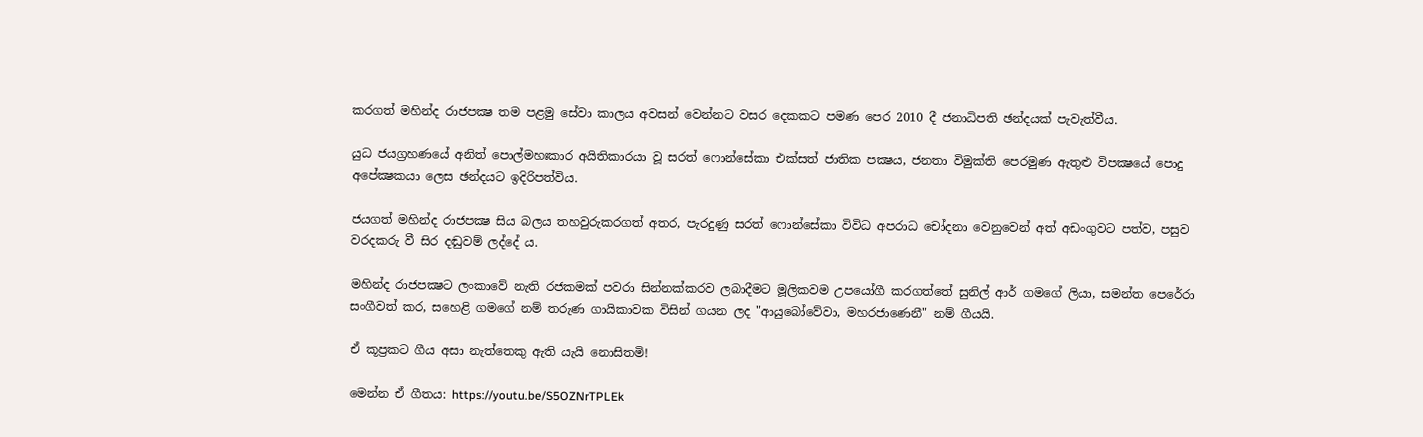කරගත් මහින්ද රාජපක්‍ෂ තම පළමු සේවා කාලය අවසන් වෙන්නට වසර දෙකකට පමණ පෙර 2010 දී ජනාධිපති ඡන්දයක් පැවැත්වීය.

යුධ ජයග්‍රහණයේ අනිත් පොල්මහඃකාර අයිතිකාරයා වූ සරත් ෆොන්සේකා එක්සත් ජාතික පක්‍ෂය, ජනතා විමුක්ති පෙරමුණ ඇතුළු විපක්‍ෂයේ පොදු අපේක්‍ෂකයා ලෙස ඡන්දයට ඉදිරිපත්විය.

ජයගත් මහින්ද රාජපක්‍ෂ සිය බලය තහවුරුකරගත් අතර, පැරදුණු සරත් ෆොන්සේකා විවිධ අපරාධ චෝදනා වෙනුවෙන් අත් අඩංගුවට පත්ව, පසුව වරදකරු වී සිර දඬුවම් ලද්දේ ය.

මහින්ද රාජපක්‍ෂට ලංකාවේ නැති රජකමක් පවරා සින්නක්කරව ලබාදීමට මූලිකවම උපයෝගී කරගත්තේ සුනිල් ආර් ගමගේ ලියා, සමන්ත පෙරේරා සංගීවත් කර, සහෙළි ගමගේ නම් තරුණ ගායිකාවක විසින් ගයන ලද "ආයුබෝවේවා, මහරජාණෙනී" නම් ගීයයි.

ඒ කූප්‍රකට ගීය අසා නැත්තෙකු ඇති යැයි නොසිතමි!

මෙන්න ඒ ගීතය: https://youtu.be/S5OZNrTPLEk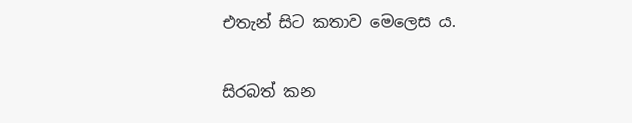එතැන් සිට කතාව මෙලෙස ය.

සිරබත් කන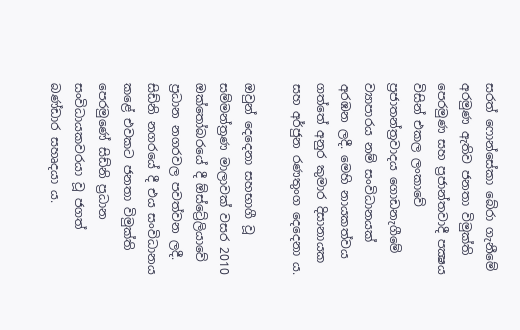සරත් ෆොන්සේකා බේරා ගැනීමේ අරමුණ ඇතිව ජනතා විමුක්ති පෙරමුණ සහ ප්‍රජාන්තවාදී පක්‍ෂය විසින් එකල ලංකාවේ ප්‍රජාතන්ත්‍රවාදය ගොඩනැගීමේ ව්‍යාපාරය නම් සංවිධානයක් අරඹන ලදී. මෙහි නායකත්වය ගත්තේ අනුර කුමාර දිසානායක සහ අර්ජුන රණතුංග දෙදෙනා ය.

ඔවුන් දෙදෙනා සහභාගී වූ සම්මන්ත්‍රණ මාලාවක් වසර 2010 ඔක්තෝබරයේ දී ඕස්ට්‍රේලියාවේ ප්‍රධාන නගරවල පවත්වන ලදී. සිඩ්නි නගරයේ දී එය සංවිධානය කළේ එවකට ජනතා විමුක්ති පෙරමුණේ සිඩ්නි ප්‍රධාන සංවිධායකවරයා වූ ජගත් බණ්ඩාර සහෘදයා ය.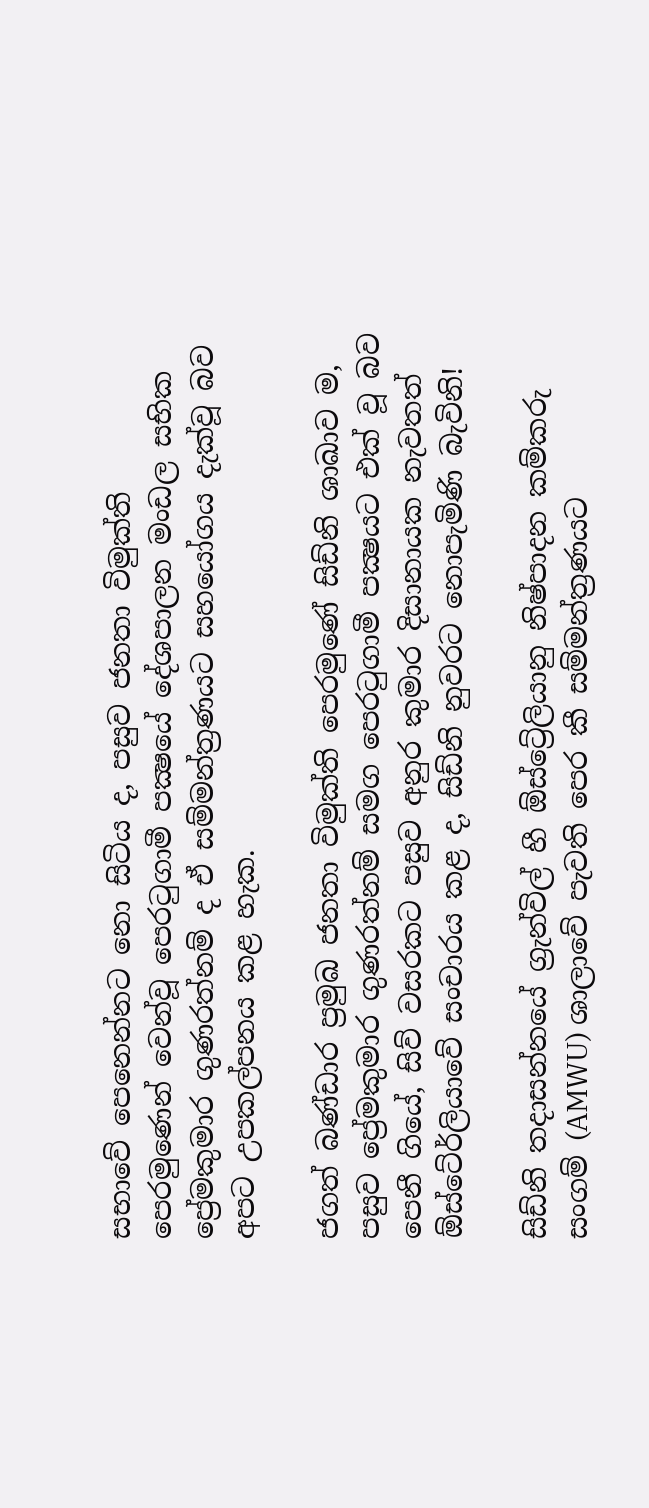සභාවේ පෙනෙන්නට නො සිටිය ද, පසුව ජනතා විමුක්ති පෙරමුණෙන් වෙන්වූ පෙරටුගාමී පක්‍ෂයේ දේශපාලන මංඩල සභික ප්‍රේමකුමාර ගුණරත්නම් ද ඒ සම්මන්ත්‍රණයට සහයෝගය දැක්වූ බව අපට උපකල්පනය කළ හැක.

ජගත් බණ්ඩාර ප්‍රමුඛ ජනතා විමුක්ති පෙරමුණේ සිඩ්නි ශාඛාව ම, පසුව ප්‍රේමකුමාර ගුණරත්නම් සමග පෙරටුගාමී පක්‍ෂයට එක් වූ බව පෙනී ගියේ, සිව් වසරකට පසුව අනුර කුමාර දිසානායක නැවතත් ඕස්ටේ‍ර්ලියාවේ සංචාරය කළ ද, සිඩ්නි නුවරට නොපැමිණි බැවිනි!

සිඩ්නි තදාසන්නයේ ග්‍රැන්විල් හී ඕස්ට්‍රේලියානු නිෂ්පාදන කම්කරු සංගම් (AMWU) ශාලාවේ පැවති පෙර කී සම්මන්ත්‍රණයට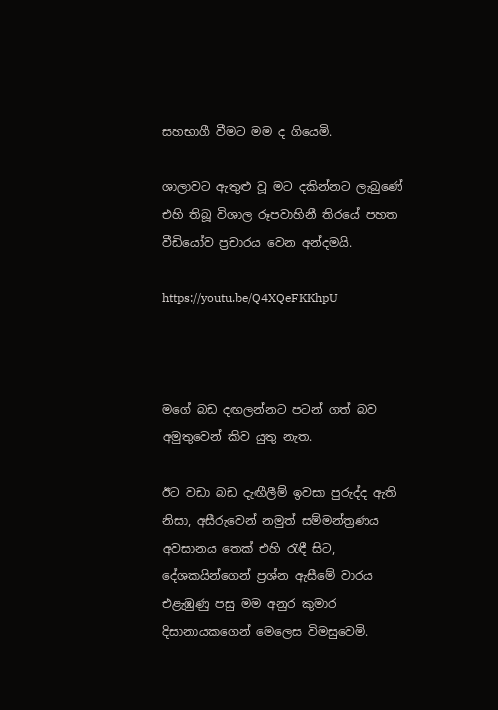සහභාගී වීමට මම ද ගියෙමි.

ශාලාවට ඇතුළු වූ මට දකින්නට ලැබුණේ එහි තිබූ විශාල රූපවාහිනී තිරයේ පහත වීඩියෝව ප්‍රචාරය වෙන අන්දමයි.

https://youtu.be/Q4XQeFKKhpU



මගේ බඩ දඟලන්නට පටන් ගත් බව අමුතුවෙන් කිව යුතු නැත.

ඊට වඩා බඩ දැඟීලීම් ඉවසා පුරුද්ද ඇති නිසා, අසීරුවෙන් නමුත් සම්මන්ත්‍රණය අවසානය තෙක් එහි රැඳී සිට, දේශකයින්ගෙන් ප්‍රශ්න ඇසීමේ වාරය එළැඹුණු පසු මම අනුර කුමාර දිසානායකගෙන් මෙලෙස විමසුවෙමි.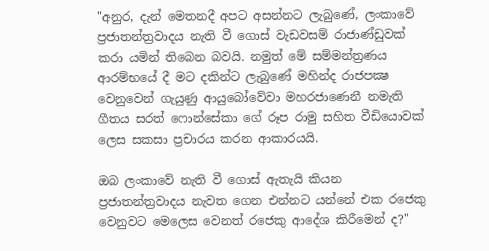"අනුර, දැන් මෙතනදී අපට අසන්නට ලැබුණේ, ලංකාවේ ප්‍රජාතන්ත්‍රවාදය නැති වී ගොස් වැඩවසම් රාජාණ්ඩුවක් කරා යමින් තිබෙන බවයි. නමුත් මේ සම්මන්ත්‍රණය ආරම්භයේ දී මට දකින්ට ලැබුණේ මහින්ද රාජපක්‍ෂ වෙනුවෙන් ගැයුණු ආයුබෝවේවා මහරජාණෙනී නමැති ගීතය සරත් ෆොන්සේකා ගේ රූප රාමු සහිත වීඩියොවක් ලෙස සකසා ප්‍රචාරය කරන ආකාරයයි.

ඔබ ලංකාවේ නැති වී ගොස් ඇතැයි කියන ප්‍රජාතන්ත්‍රවාදය නැවත ගෙන එන්නට යන්නේ එක රජෙකු වෙනුවට මෙලෙස වෙනත් රජෙකු ආදේශ කිරීමෙන් ද?"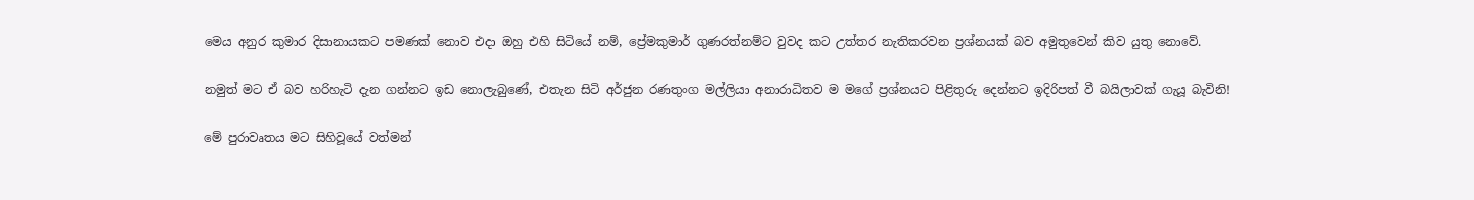මෙය අනුර කුමාර දිසානායකට පමණක් නොව එදා ඔහු එහි සිටියේ නම්, ප්‍රේමකුමාර් ගුණරත්නම්ට වුවද කට උත්තර නැතිකරවන ප්‍රශ්නයක් බව අමුතුවෙන් කිව යුතු නොවේ.

නමුත් මට ඒ බව හරිහැටි දැන ගන්නට ඉඩ නොලැබුණේ, එතැන සිටි අර්ජුන රණතුංග මල්ලියා අනාරාධිතව ම මගේ ප්‍රශ්නයට පිළිතුරු දෙන්නට ඉදිරිපත් වී බයිලාවක් ගැයූ බැවිනි!

මේ පුරාවෘතය මට සිහිවූයේ වත්මන්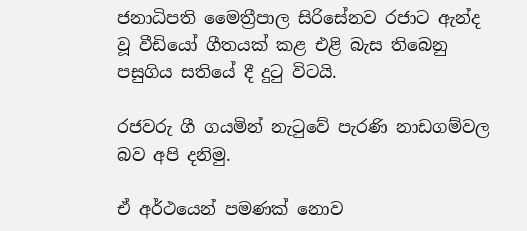ජනාධිපති මෛත්‍රීපාල සිරිසේනව රජාට ඇන්ද වූ වීඩියෝ ගීතයක් කළ එළි බැස තිබෙනු පසුගිය සතියේ දී දුටු විටයි.

රජවරු ගී ගයමින් නැටුවේ පැරණි නාඩගම්වල බව අපි දනිමු.

ඒ අර්ථයෙන් පමණක් නොව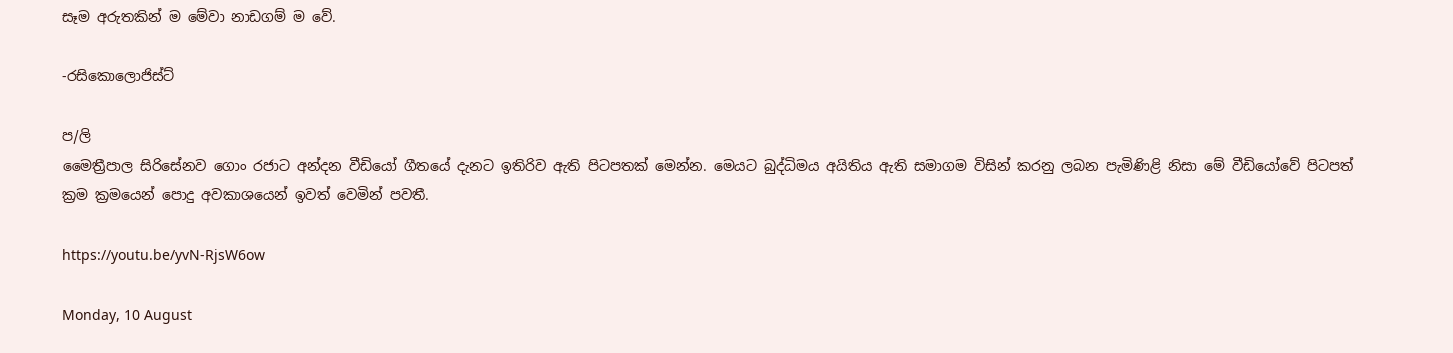සෑම අරුතකින් ම මේවා නාඩගම් ම වේ.

-රසිකොලොජිස්ට්

ප/ලි
මෛත්‍රීපාල සිරිසේනව ගොං රජාට අන්දන වීඩියෝ ගීතයේ දැනට ඉතිරිව ඇති පිටපතක් මෙන්න. මෙයට බුද්ධිමය අයිතිය ඇති සමාගම විසින් කරනු ලබන පැමිණිළි නිසා මේ වීඩියෝවේ පිටපත් ක්‍රම ක්‍රමයෙන් පොදු අවකාශයෙන් ඉවත් වෙමින් පවතී.

https://youtu.be/yvN-RjsW6ow

Monday, 10 August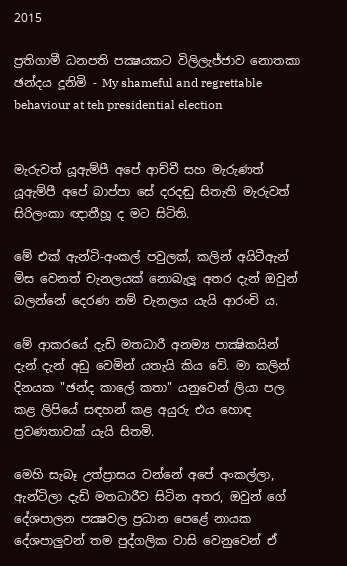2015

ප්‍රතිගාමී ධනපති පක්‍ෂයකට විලිලැජ්ජාව නොතකා ඡන්දය දූනිමි - My shameful and regrettable behaviour at teh presidential election


මැරුවත් යූඇම්පී අපේ ආච්චී සහ මැරුණත් යූඇම්පී අපේ බාප්පා සේ දරදඬු සිතැති මැරුවත් සිරිලංකා ඥාතීහූ ද මට සිටිති.

මේ එක් ඇන්ටි-අංකල් පවුලක්, කලින් අයිටීඇන් මිස වෙනත් චැනලයක් නොබැලූ අතර දැන් ඔවුන් බලන්නේ දෙරණ නම් චැනලය යැයි ආරංචි ය.

මේ ආකරයේ දැඩි මතධාරී අනම්‍ය පාක්‍ෂිකයින් දැන් දැන් අඩු වෙමින් යතැයි කිය වේ. මා කලින් දිනයක "ඡන්ද කාලේ කතා" යනුවෙන් ලියා පල කළ ලිපියේ සඳහන් කළ අයුරු එය හොඳ ප්‍රවණතාවක් යැයි සිතමි.

මෙහි සැබෑ උත්ප්‍රාසය වන්නේ අපේ අංකල්ලා, ඇන්ටිලා දැඩි මතධාරීව සිටින අතර, ඔවුන් ගේ දේශපාලන පක්‍ෂවල ප්‍රධාන පෙළේ නායක දේශපාලුවන් තම පුද්ගලික වාසි වෙනුවෙන් ඒ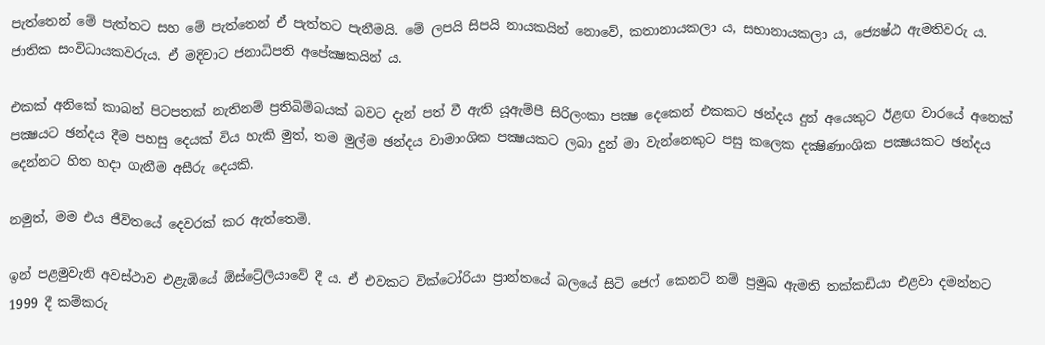පැත්තෙන් මේ පැත්තට සහ මේ පැත්තෙන් ඒ පැත්තට පැනීමයි. මේ ලපයි සිපයි නායකයින් නොවේ, කතානායකලා ය, සභානායකලා ය, ජ්‍යෙෂ්ඨ ඇමතිවරු ය. ජාතික සංවිධායකවරුය. ඒ මදිවාට ජනාධිපති අපේක්‍ෂකයින් ය.

එකක් අනිකේ කාබන් පිටපතක් නැතිනම් ප්‍රතිබිම්බයක් බවට දැන් පත් වී ඇති යූඇම්පී සිරිලංකා පක්‍ෂ දෙකෙන් එකකට ඡන්දය දුන් අයෙකුට ඊළඟ වාරයේ අනෙක් පක්‍ෂයට ඡන්දය දීම පහසු දෙයක් විය හැකි මුත්, තම මුල්ම ඡන්දය වාමාංශික පක්‍ෂයකට ලබා දුන් මා වැන්නෙකුට පසු කලෙක දක්‍ෂිණාංශික පක්‍ෂයකට ඡන්දය දෙන්නට හිත හදා ගැනීම අසීරු දෙයකි.

නමුත්, මම එය ජීවිතයේ දෙවරක් කර ඇත්තෙමි.

ඉන් පළමුවැනි අවස්ථාව එළැඹියේ ඕස්ට්‍රේලියාවේ දී ය. ඒ එවකට වික්ටෝරියා ප්‍රාන්තයේ බලයේ සිටි ජෙෆ් කෙනට් නම් ප්‍රමුඛ ඇමති තක්කඩියා එළවා දමන්නට 1999 දී කම්කරු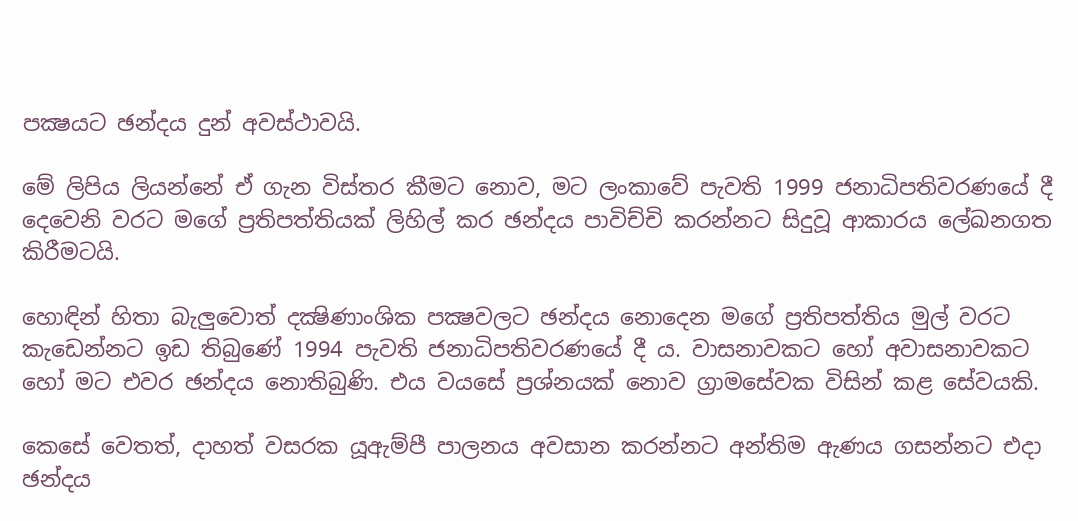පක්‍ෂයට ඡන්දය දුන් අවස්ථාවයි.

මේ ලිපිය ලියන්නේ ඒ ගැන විස්තර කීමට නොව, මට ලංකාවේ පැවති 1999 ජනාධිපතිවරණයේ දී දෙවෙනි වරට මගේ ප්‍රතිපත්තියක් ලිහිල් කර ඡන්දය පාවිච්චි කරන්නට සිදුවූ ආකාරය ලේඛනගත කිරීමටයි.

හොඳින් හිතා බැලුවොත් දක්‍ෂිණාංශික පක්‍ෂවලට ඡන්දය නොදෙන මගේ ප්‍රතිපත්තිය මුල් වරට කැඩෙන්නට ඉඩ තිබුණේ 1994 පැවති ජනාධිපතිවරණයේ දී ය. වාසනාවකට හෝ අවාසනාවකට හෝ මට එවර ඡන්දය නොතිබුණි. එය වයසේ ප්‍රශ්නයක් නොව ග්‍රාමසේවක විසින් කළ සේවයකි.

කෙසේ වෙතත්, දාහත් වසරක යූඇම්පී පාලනය අවසාන කරන්නට අන්තිම ඇණය ගසන්නට එදා ඡන්දය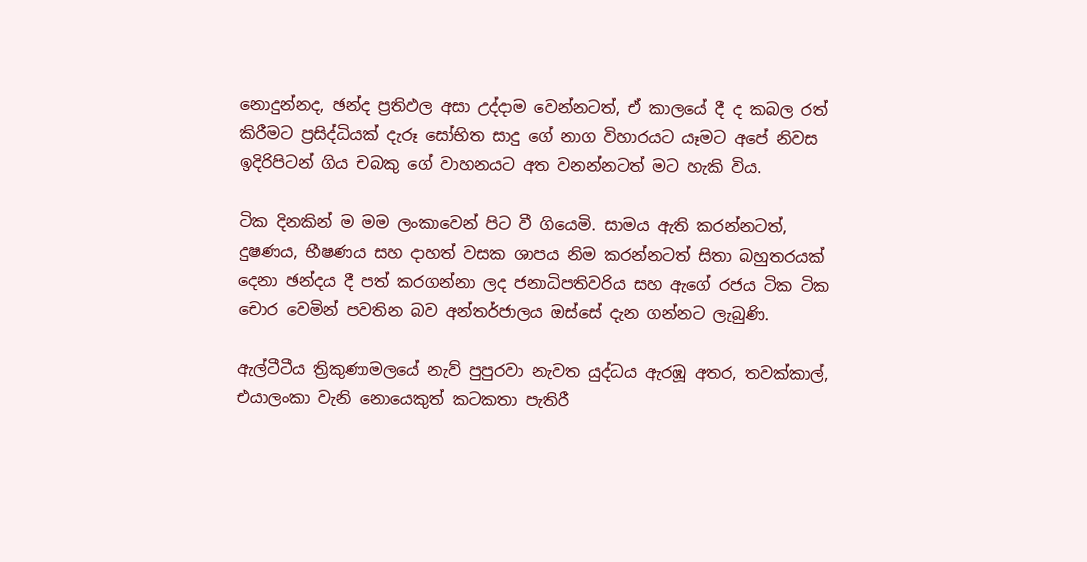නොදුන්නද, ඡන්ද ප්‍රතිඵල අසා උද්දාම වෙන්නටත්, ඒ කාලයේ දී ද කබල රත් කිරීමට ප්‍රසිද්ධියක් දැරූ සෝභිත සාදු ගේ නාග විහාරයට යෑමට අපේ නිවස ඉදිරිපිටන් ගිය චබකු ගේ වාහනයට අත වනන්නටත් මට හැකි විය.

ටික දිනකින් ම මම ලංකාවෙන් පිට වී ගියෙමි. සාමය ඇති කරන්නටත්, දුෂණය, භීෂණය සහ දාහත් වසක ශාපය නිම කරන්නටත් සිතා බහුතරයක් දෙනා ඡන්දය දී පත් කරගන්නා ලද ජනාධිපතිවරිය සහ ඇගේ රජය ටික ටික චොර වෙමින් පවතින බව අන්තර්ජාලය ඔස්සේ දැන ගන්නට ලැබුණි.

ඇල්ටීටීය ත්‍රිකුණාමලයේ නැව් පුපුරවා නැවත යුද්ධය ඇරඹූ අතර, තවක්කාල්, එයාලංකා වැනි නොයෙකුත් කටකතා පැතිරී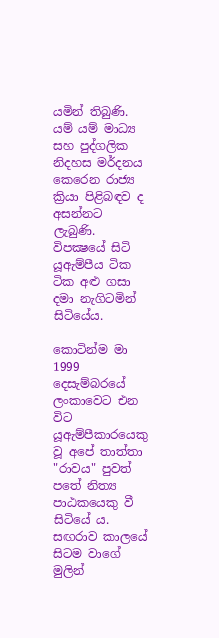යමින් තිබුණි. යම් යම් මාධ්‍ය සහ පුද්ගලික නිදහස මර්දනය කෙරෙන රාජ්‍ය ක්‍රියා පිළිබඳව ද අසන්නට ලැබුණි. විපක්‍ෂයේ සිටි යූඇම්පීය ටික ටික අළු ගසා දමා නැගිටමින් සිටියේය.

කොටින්ම මා 1999 දෙසැම්බරයේ ලංකාවෙට එන විට යූඇම්පීකාරයෙකු වූ අපේ තාත්තා "රාවය" පුවත් පතේ නිත්‍ය පාඨකයෙකු වී සිටියේ ය. සඟරාව කාලයේ සිටම වාගේ මුලින්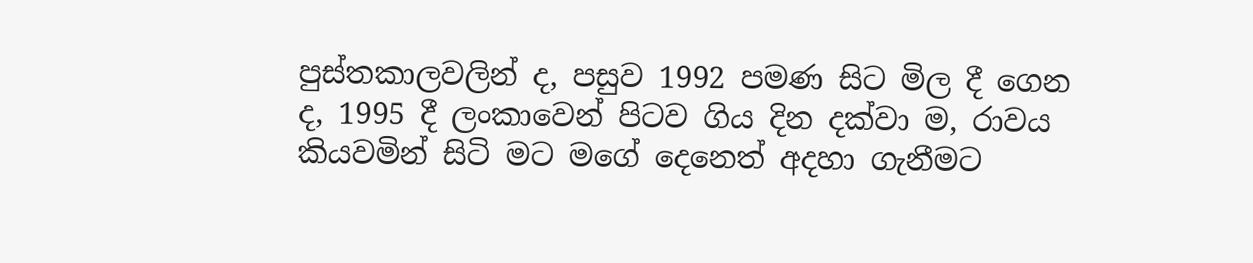පුස්තකාලවලින් ද, පසුව 1992 පමණ සිට මිල දී ගෙන ද, 1995 දී ලංකාවෙන් පිටව ගිය දින දක්වා ම, රාවය කියවමින් සිටි මට මගේ දෙනෙත් අදහා ගැනීමට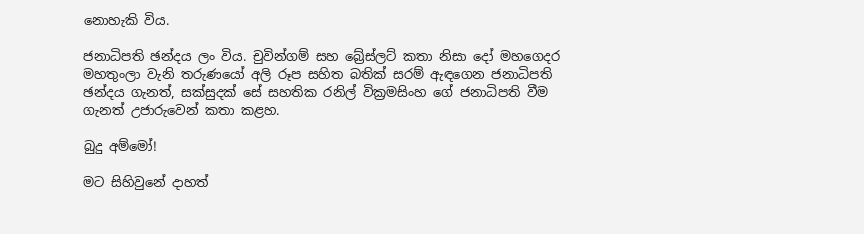නොහැකි විය.

ජනාධිපති ඡන්දය ලං විය. චුවින්ගම් සහ බ්‍රේස්ලට් කතා නිසා දෝ මහගෙදර මහතුංලා වැනි තරුණයෝ අලි රූප සහිත බතික් සරම් ඇඳගෙන ජනාධිපති ඡන්දය ගැනත්, සක්සුදක් සේ සහතික රනිල් වික්‍රමසිංහ ගේ ජනාධිපති වීම ගැනත් උජාරුවෙන් කතා කළහ.

බුදු අම්මෝ!

මට සිහිවුනේ දාහත්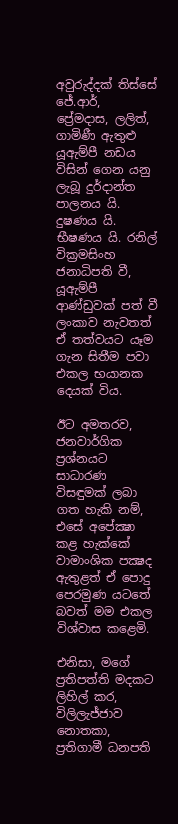අවුරුද්දක් තිස්සේ ජේ.ආර්, ප්‍රේමදාස, ලලිත්, ගාමිණී ඇතුළු යූඇම්පී නඩය විසින් ගෙන යනු ලැබූ දුර්දාන්ත පාලනය යි. දුෂණය යි. භීෂණය යි. රනිල් වික්‍රමසිංහ ජනාධිපති වී, යූඇම්පී ආණ්ඩුවක් පත් වී ලංකාව නැවතත් ඒ තත්වයට යෑම ගැන සිතීම පවා එකල භයානක දෙයක් විය.

ඊට අමතරව, ජනවාර්ගික ප්‍රශ්නයට සාධාරණ විසඳුමක් ලබා ගත හැකි නම්, එසේ අපේක්‍ෂා කළ හැක්කේ වාමාංශික පක්‍ෂද ඇතුළත් ඒ පොදු පෙරමුණ යටතේ බවත් මම එකල විශ්වාස කළෙමි.

එනිසා, මගේ ප්‍රතිපත්ති මදකට ලිහිල් කර, විලිලැජ්ජාව නොතකා, ප්‍රතිගාමී ධනපති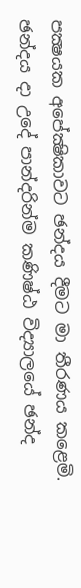පක්‍ෂයක අපේක්‍ෂිකාවට ඡන්දය දීමට මා තීරණය කළෙමි. ඡන්දය දා උදේ පාන්දරින්ම කණිෂ්ඨ විද්‍යාලයේ ඡන්ද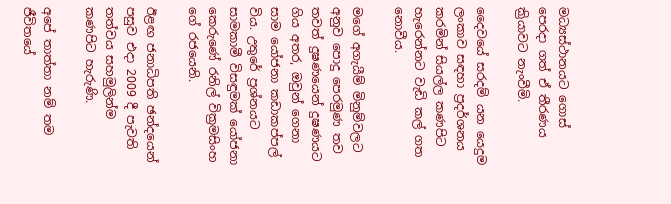මධ්‍යස්ථානයට ගොස් පෙරදා ගත් ඒ තීරණය ක්‍රියාවට නැංවීමි.

දෛවයේ සරදම් යන යෙදුම ලංකාව සඳහා ප්‍රදර්ශනය කරමින් සියල්ල කණපිට හැරෙන්නට වැඩි කල් ගත නොවීය.

මගේ අගැයීම් මිනුම්වලට අනුව පොදු පෙරමුණ තව තවත් දුෂණයෙන් දුෂණයට ගිය අතර, ඔවුන් ගෙනා සාම යෝජනා කඩාකප්පල් විය. උතුරේ ප්‍රශ්නයට සාමකාමී විසඳුමක් යෝජනා කෙරුණේ රනිල් වික්‍රමසිංහ ගේ රජයෙනි.

ඊළඟ ජනාධිපති ඡන්දයෙන් පසුව එදා 2009 දී පැවති තත්වය සහමුලින්ම කණපිට හැරුණි.

අපේ තාත්තා නම් තම ජීවිතයේ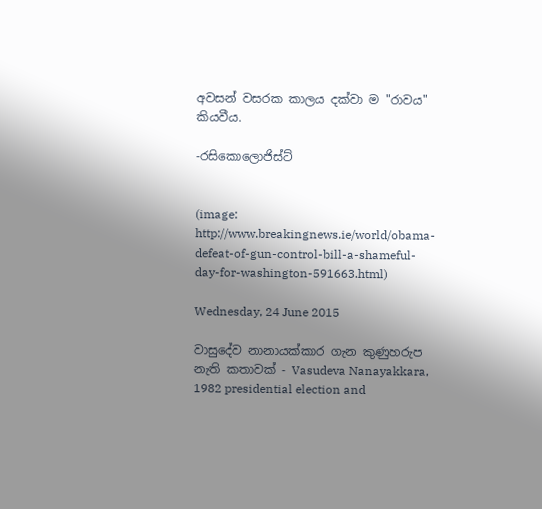අවසන් වසරක කාලය දක්වා ම "රාවය" කියවීය.

-රසිකොලොජිස්ට්


(image: http://www.breakingnews.ie/world/obama-defeat-of-gun-control-bill-a-shameful-day-for-washington-591663.html)

Wednesday, 24 June 2015

වාසුදේව නානායක්කාර ගැන කුණුහරුප නැති කතාවක් - Vasudeva Nanayakkara, 1982 presidential election and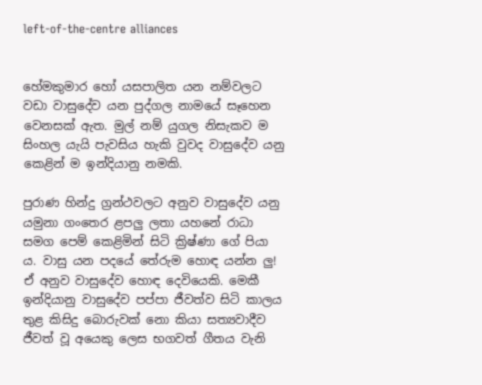left-of-the-centre alliances


හේමකුමාර හෝ යසපාලිත යන නම්වලට වඩා වාසුදේව යන පුද්ගල නාමයේ සෑහෙන වෙනසක් ඇත. මුල් නම් යුගල නිසැකව ම සිංහල යැයි පැවසිය හැකි වුවද වාසුදේව යනු කෙළින් ම ඉන්දියානු නමකි.

පුරාණ හින්දු ග්‍රන්ථවලට අනුව වාසුදේව යනු යමුනා ගංතෙර ළපලු ලතා යහනේ රාධා සමග පෙම් කෙළිමින් සිටි ක්‍රිෂ්ණා ගේ පියා ය. වාසු යන පදයේ තේරුම හොඳ යන්න ලු! ඒ අනුව වාසුදේව හොඳ දෙවියෙකි. මෙකී ඉන්දියානු වාසුදේව පප්පා ජීවත්ව සිටි කාලය තුළ කිසිදු බොරුවක් නො කියා සත්‍යවාදීව ජීවත් වූ අයෙකු ලෙස භගවත් ගීතය වැනි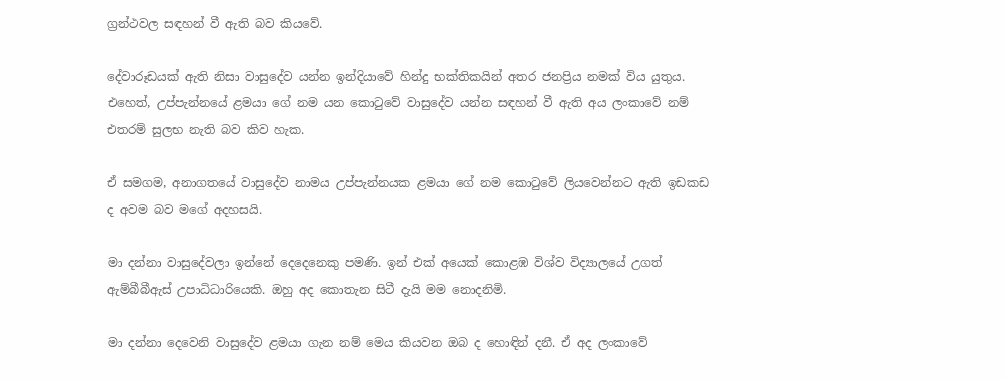ග්‍රන්ථවල සඳහන් වී ඇති බව කියවේ.

දේවාරූඩයක් ඇති නිසා වාසුදේව යන්න ඉන්දියාවේ හින්දු භක්තිකයින් අතර ජනප්‍රිය නමක් විය යුතුය. එහෙත්, උප්පැන්නයේ ළමයා ගේ නම යන කොටුවේ වාසුදේව යන්න සඳහන් වී ඇති අය ලංකාවේ නම් එතරම් සුලභ නැති බව කිව හැක.

ඒ සමගම, අනාගතයේ වාසුදේව නාමය උප්පැන්නයක ළමයා ගේ නම කොටුවේ ලියවෙන්නට ඇති ඉඩකඩ ද අවම බව මගේ අදහසයි.

මා දන්නා වාසුදේවලා ඉන්නේ දෙදෙනෙකු පමණි. ඉන් එක් අයෙක් කොළඹ විශ්ව විද්‍යාලයේ උගත් ඇම්බීබීඇස් උපාධිධාරියෙකි. ඔහු අද කොතැන සිටී දැයි මම නොදනිමි.

මා දන්නා දෙවෙනි වාසුදේව ළමයා ගැන නම් මෙය කියවන ඔබ ද හොඳින් දනී. ඒ අද ලංකාවේ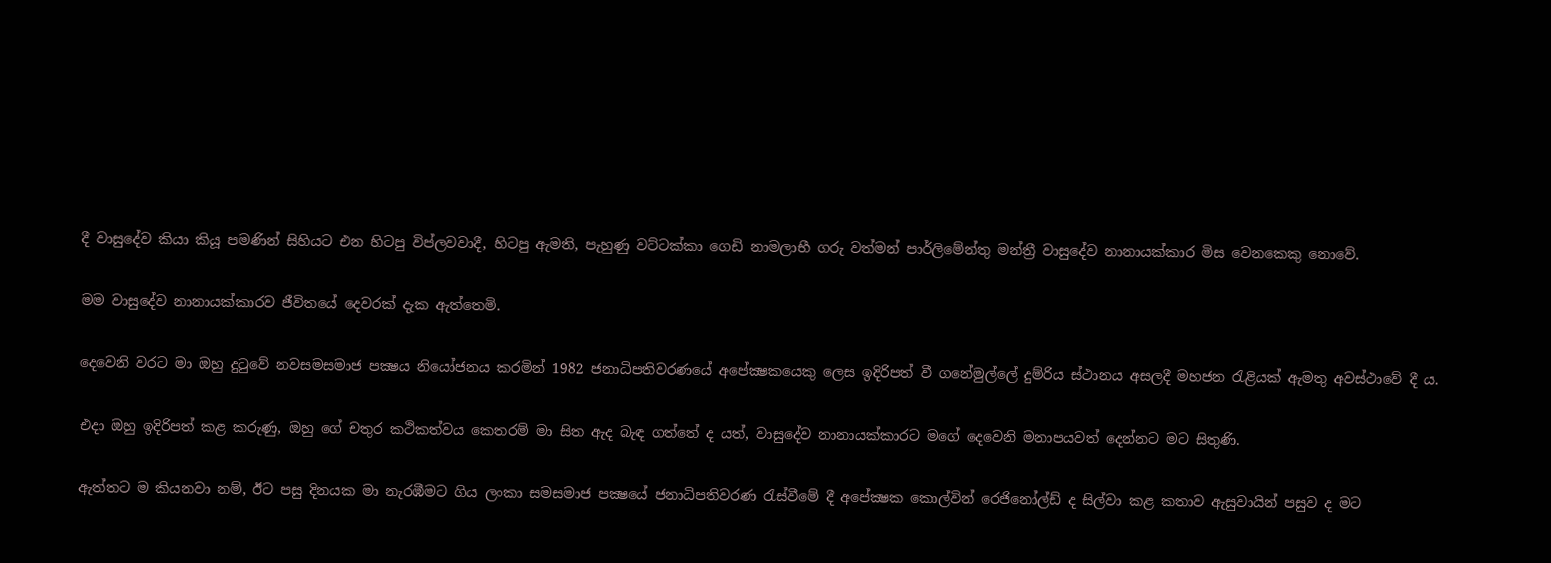දී වාසුදේව කියා කියූ පමණින් සිහියට එන හිටපු විප්ලවවාදී, හිටපු ඇමති, පැහුණු වට්ටක්කා ගෙඩි නාමලාභී ගරු වත්මන් පාර්ලිමේන්තු මන්ත්‍රී වාසුදේව නානායක්කාර මිස වෙනකෙකු නොවේ.

මම වාසුදේව නානායක්කාරව ජීවිතයේ දෙවරක් දැක ඇත්තෙමි.

දෙවෙනි වරට මා ඔහු දුටුවේ නවසමසමාජ පක්‍ෂය නියෝජනය කරමින් 1982 ජනාධිපතිවරණයේ අපේක්‍ෂකයෙකු ලෙස ඉදිරිපත් වී ගනේමුල්ලේ දුම්රිය ස්ථානය අසලදී මහජන රැළියක් ඇමතු අවස්ථාවේ දී ය.

එදා ඔහු ඉදිරිපත් කළ කරුණු, ඔහු ගේ චතුර කථිකත්වය කෙතරම් මා සිත ඇද බැඳ ගත්තේ ද යත්, වාසුදේව නානායක්කාරට මගේ දෙවෙනි මනාපයවත් දෙන්නට මට සිතුණි.

ඇත්තට ම කියනවා නම්, ඊට පසු දිනයක මා නැරඹීමට ගිය ලංකා සමසමාජ පක්‍ෂයේ ජනාධිපතිවරණ රැස්වීමේ දී අපේක්‍ෂක කොල්වින් රෙජිනෝල්ඩ් ද සිල්වා කළ කතාව ඇසුවායින් පසුව ද මට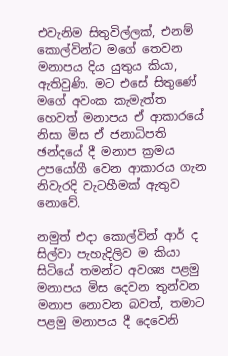එවැනිම සිතුවිල්ලක්, එනම් කොල්වින්ට මගේ තෙවන මනාපය දිය යුතුය කියා, ඇතිවුණි. මට එසේ සිතුණේ මගේ අවංක කැමැත්ත හෙවත් මනාපය ඒ ආකාරයේ නිසා මිස ඒ ජනාධිපති ඡන්දයේ දී මනාප ක්‍රමය උපයෝගී වෙන ආකාරය ගැන නිවැරදි වැටහීමක් ඇතුව නොවේ.

නමුත් එදා කොල්වින් ආර් ද සිල්වා පැහැදිලිව ම කියා සිටියේ තමන්ට අවශ්‍ය පළමු මනාපය මිස දෙවන තුන්වන මනාප නොවන බවත්, තමාට පළමු මනාපය දී දෙවෙනි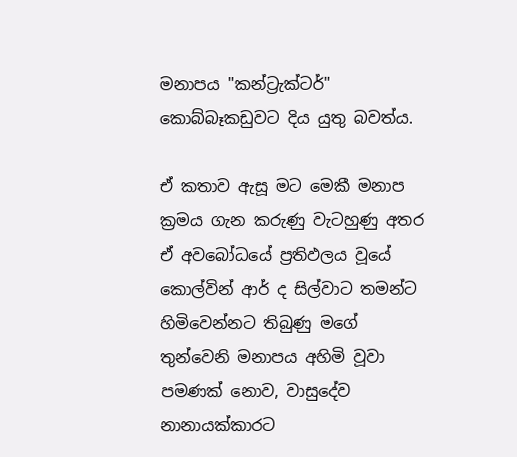මනාපය "කන්ට්‍රැක්ටර්" කොබ්බෑකඩුවට දිය යුතු බවත්ය.

ඒ කතාව ඇසූ මට මෙකී මනාප ක්‍රමය ගැන කරුණු වැටහුණු අතර ඒ අවබෝධයේ ප්‍රතිඵලය වූයේ කොල්වින් ආර් ද සිල්වාට තමන්ට හිමිවෙන්නට තිබුණු මගේ තුන්වෙනි මනාපය අහිමි වූවා පමණක් නොව, වාසුදේව නානායක්කාරට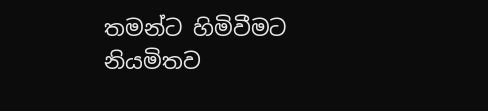තමන්ට හිමිවීමට නියමිතව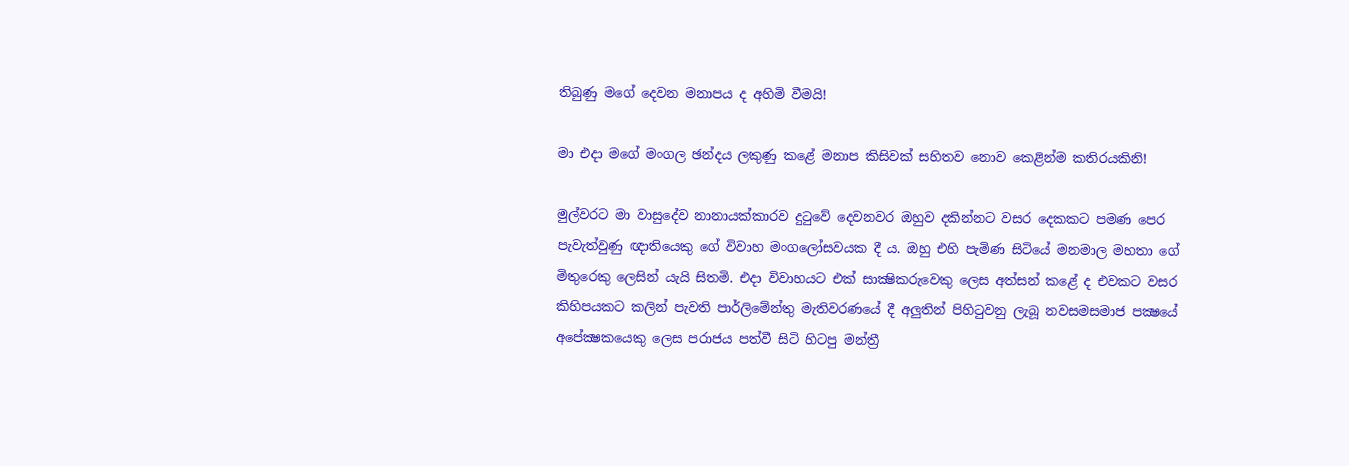තිබුණු මගේ දෙවන මනාපය ද අහිමි වීමයි!

මා එදා මගේ මංගල ඡන්දය ලකුණු කළේ මනාප කිසිවක් සහිතව නොව කෙළින්ම කතිරයකිනි!

මුල්වරට මා වාසුදේව නානායක්කාරව දුටුවේ දෙවනවර ඔහුව දකින්නට වසර දෙකකට පමණ පෙර පැවැත්වුණු ඥාතියෙකු ගේ විවාහ මංගලෝසවයක දී ය. ඔහු එහි පැමිණ සිටියේ මනමාල මහතා ගේ මිතුරෙකු ලෙසින් යැයි සිතමි. එදා විවාහයට එක් සාක්‍ෂිකරුවෙකු ලෙස අත්සන් කළේ ද එවකට වසර කිහිපයකට කලින් පැවති පාර්ලිමේන්තු මැතිවරණයේ දී අලුතින් පිහිටුවනු ලැබූ නවසමසමාජ පක්‍ෂයේ අපේක්‍ෂකයෙකු ලෙස පරාජය පත්වී සිටි හිටපු මන්ත්‍රී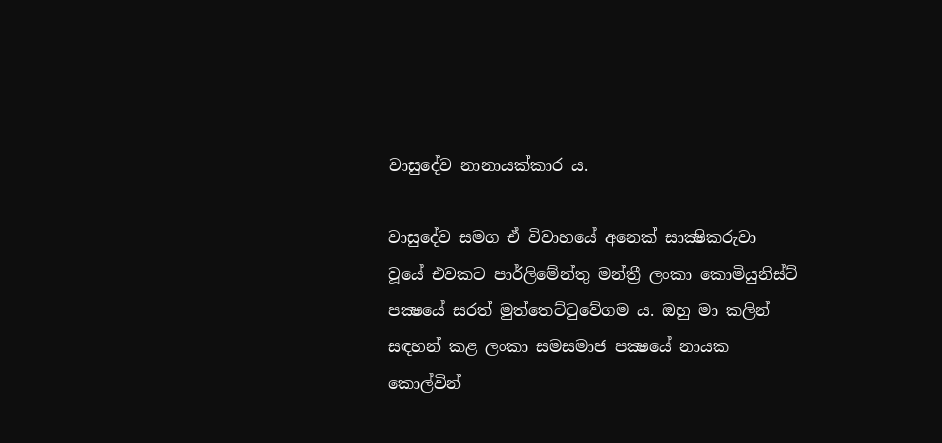වාසුදේව නානායක්කාර ය.

වාසුදේව සමග ඒ විවාහයේ අනෙක් සාක්‍ෂිකරුවා වූයේ එවකට පාර්ලිමේන්තු මන්ත්‍රී ලංකා කොමියුනිස්ට් පක්‍ෂයේ සරත් මුත්තෙට්ටුවේගම ය. ඔහු මා කලින් සඳහන් කළ ලංකා සමසමාජ පක්‍ෂයේ නායක කොල්වින්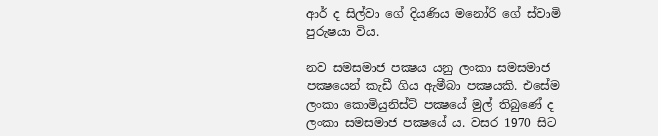ආර් ද සිල්වා ගේ දියණිය මනෝරි ගේ ස්වාමි පුරුෂයා විය.

නව සමසමාජ පක්‍ෂය යනු ලංකා සමසමාජ පක්‍ෂයෙන් කැඩී ගිය ඇමීබා පක්‍ෂයකි. එසේම ලංකා කොමියුනිස්ට් පක්‍ෂයේ මුල් තිබුණේ ද ලංකා සමසමාජ පක්‍ෂයේ ය. වසර 1970 සිට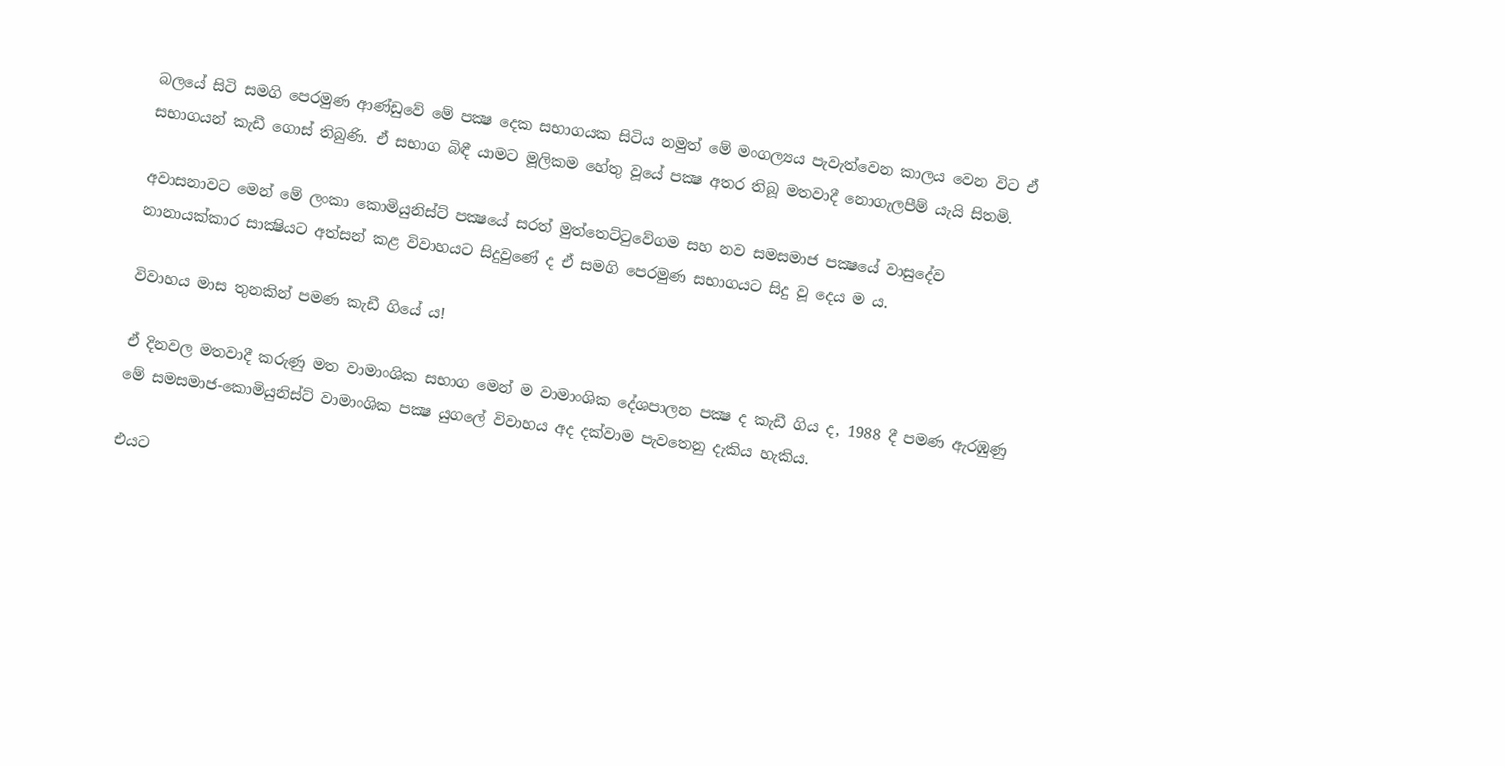බලයේ සිටි සමගි පෙරමුණ ආණ්ඩුවේ මේ පක්‍ෂ දෙක සභාගයක සිටිය නමුත් මේ මංගල්‍යය පැවැත්වෙන කාලය වෙන විට ඒ සභාගයන් කැඩී ගොස් තිබුණි. ඒ සභාග බිඳී යාමට මූලිකම හේතු වූයේ පක්‍ෂ අතර තිබූ මතවාදී නොගැලපීම් යැයි සිතමි.

අවාසනාවට මෙන් මේ ලංකා කොමියුනිස්ට් පක්‍ෂයේ සරත් මුත්තෙට්ටුවේගම සහ නව සමසමාජ පක්‍ෂයේ වාසුදේව නානායක්කාර සාක්‍ෂියට අත්සන් කළ විවාහයට සිදුවුණේ ද ඒ සමගි පෙරමුණ සභාගයට සිදු වූ දෙය ම ය.

විවාහය මාස තුනකින් පමණ කැඩී ගියේ ය!

ඒ දිනවල මතවාදී කරුණු මත වාමාංශික සභාග මෙන් ම වාමාංශික දේශපාලන පක්‍ෂ ද කැඩී ගිය ද, 1988 දී පමණ ඇරඹුණු මේ සමසමාජ-කොමියුනිස්ට් වාමාංශික පක්‍ෂ යුගලේ විවාහය අද දක්වාම පැවතෙනු දැකිය හැකිය.

එයට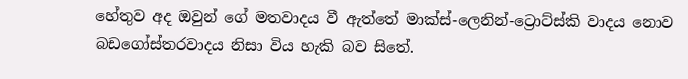හේතුව අද ඔවුන් ගේ මතවාදය වී ඇත්තේ මාක්ස්-ලෙනින්-ට්‍රොට්ස්කි වාදය නොව බඩගෝස්තරවාදය නිසා විය හැකි බව සිතේ.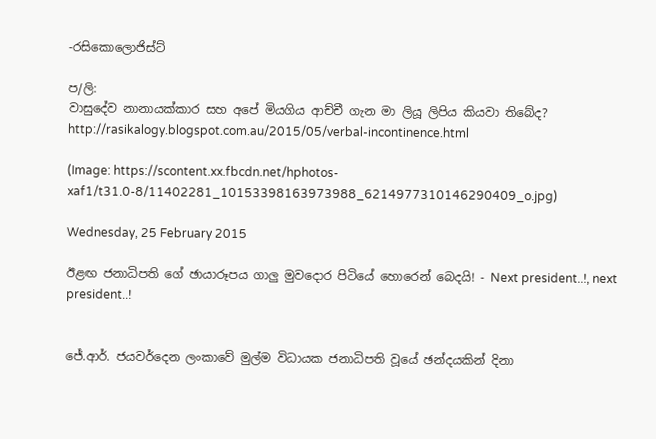-රසිකොලොජිස්ට්

ප/ලි:
වාසුදේව නානායක්කාර සහ අපේ මියගිය ආච්චී ගැන මා ලියූ ලිපිය කියවා තිබේද?
http://rasikalogy.blogspot.com.au/2015/05/verbal-incontinence.html

(Image: https://scontent.xx.fbcdn.net/hphotos-xaf1/t31.0-8/11402281_10153398163973988_6214977310146290409_o.jpg)

Wednesday, 25 February 2015

ඊළඟ ජනාධිපති ගේ ඡායාරූපය ගාලු මුවදොර පිටියේ හොරෙන් බෙදයි! - Next president..!, next president..!


ජේ.ආර්. ජයවර්දෙන ලංකාවේ මුල්ම විධායක ජනාධිපති වූයේ ඡන්දයකින් දිනා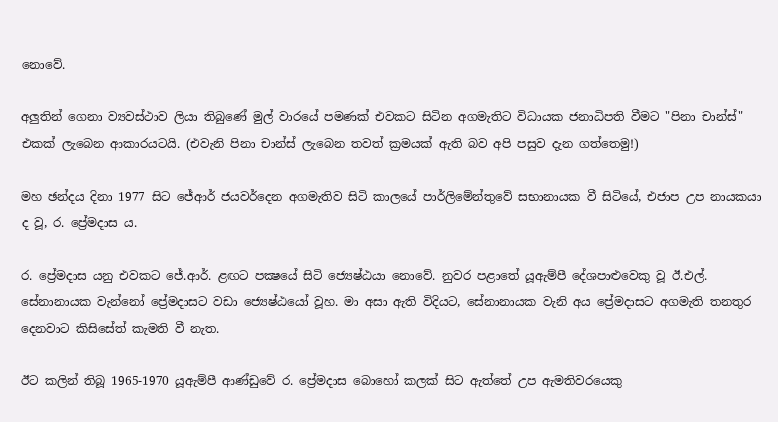නොවේ.

අලුතින් ගෙනා ව්‍යවස්ථාව ලියා තිබුණේ මුල් වාරයේ පමණක් එවකට සිටින අගමැතිට විධායක ජනාධිපති වීමට "පිනා චාන්ස්" එකක් ලැබෙන ආකාරයටයි. (එවැනි පිනා චාන්ස් ලැබෙන තවත් ක්‍රමයක් ඇති බව අපි පසුව දැන ගත්තෙමු!)

මහ ඡන්දය දිනා 1977 සිට ජේආර් ජයවර්දෙන අගමැතිව සිටි කාලයේ පාර්ලිමේන්තුවේ සභානායක වී සිටියේ, එජාප උප නායකයා ද වූ, ර. ප්‍රේමදාස ය.

ර. ප්‍රේමදාස යනු එවකට ජේ.ආර්. ළඟට පක්‍ෂයේ සිටි ජ්‍යෙෂ්ඨයා නොවේ. නුවර පළාතේ යූඇම්පී දේශපාළුවෙකු වූ ඊ.එල්. සේනානායක වැන්නෝ ප්‍රේමදාසට වඩා ජ්‍යෙෂ්ඨයෝ වූහ. මා අසා ඇති විදියට, සේනානායක වැනි අය ප්‍රේමදාසට අගමැති තනතුර දෙනවාට කිසිසේත් කැමති වී නැත.

ඊට කලින් තිබූ 1965-1970 යූඇම්පී ආණ්ඩුවේ ර. ප්‍රේමදාස බොහෝ කලක් සිට ඇත්තේ උප ඇමතිවරයෙකු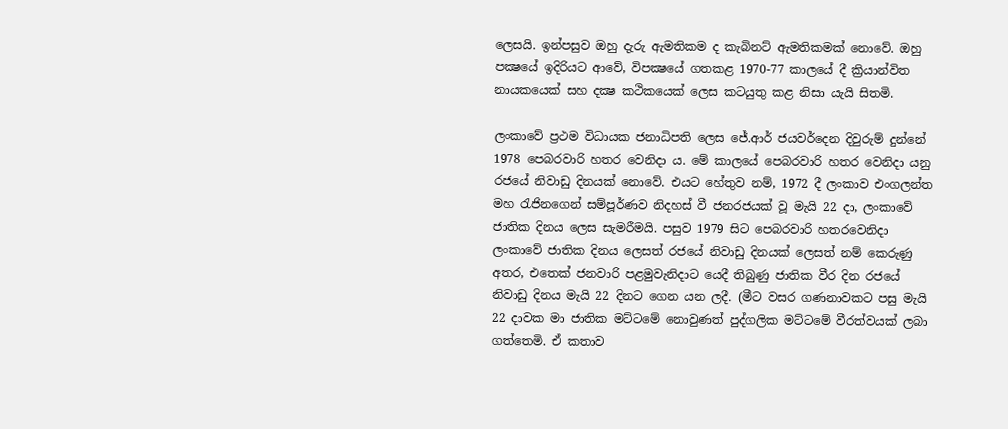ලෙසයි. ඉන්පසුව ඔහු දැරු ඇමතිකම ද කැබිනට් ඇමතිකමක් නොවේ. ඔහු පක්‍ෂයේ ඉදිරියට ආවේ, විපක්‍ෂයේ ගතකළ 1970-77 කාලයේ දී ක්‍රියාන්විත නායකයෙක් සහ දක්‍ෂ කථිකයෙක් ලෙස කටයුතු කළ නිසා යැයි සිතමි.

ලංකාවේ ප්‍රථම විධායක ජනාධිපති ලෙස ජේ.ආර් ජයවර්දෙන දිවුරුම් දුන්නේ 1978 පෙබරවාරි හතර වෙනිදා ය. මේ කාලයේ පෙබරවාරි හතර වෙනිදා යනු රජයේ නිවාඩු දිනයක් නොවේ. එයට හේතුව නම්, 1972 දී ලංකාව එංගලන්ත මහ රැජිනගෙන් සම්පූර්ණව නිදහස් වී ජනරජයක් වූ මැයි 22 දා, ලංකාවේ ජාතික දිනය ලෙස සැමරීමයි. පසුව 1979 සිට පෙබරවාරි හතරවෙනිදා ලංකාවේ ජාතික දිනය ලෙසත් රජයේ නිවාඩු දිනයක් ලෙසත් නම් කෙරුණු අතර, එතෙක් ජනවාරි පළමුවැනිදාට යෙදී තිබුණු ජාතික වීර දින රජයේ නිවාඩු දිනය මැයි 22 දිනට ගෙන යන ලදී. (මීට වසර ගණනාවකට පසු මැයි 22 දාවක මා ජාතික මට්ටමේ නොවුණත් පුද්ගලික මට්ටමේ වීරත්වයක් ලබා ගත්තෙමි. ඒ කතාව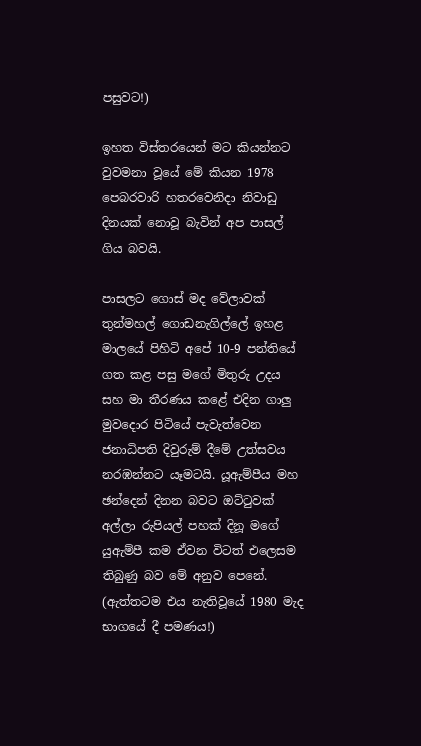පසුවට!)

ඉහත විස්තරයෙන් මට කියන්නට වුවමනා වූයේ මේ කියන 1978 පෙබරවාරි හතරවෙනිදා නිවාඩු දිනයක් නොවූ බැවින් අප පාසල් ගිය බවයි.

පාසලට ගොස් මද වේලාවක් තුන්මහල් ගොඩනැගිල්ලේ ඉහළ මාලයේ පිහිටි අපේ 10-9 පන්තියේ ගත කළ පසු මගේ මිතුරු උදය සහ මා තීරණය කළේ එදින ගාලු මුවදොර පිටියේ පැවැත්වෙන ජනාධිපති දිවුරුම් දීමේ උත්සවය නරඹන්නට යෑමටයි. යූඇම්පීය මහ ඡන්දෙන් දිනන බවට ඔට්ටුවක් අල්ලා රුපියල් පහක් දිනූ මගේ යුඇම්පී කම ඒවන විටත් එලෙසම තිබුණු බව මේ අනුව පෙනේ. (ඇත්තටම එය නැතිවූයේ 1980 මැද භාගයේ දී පමණය!)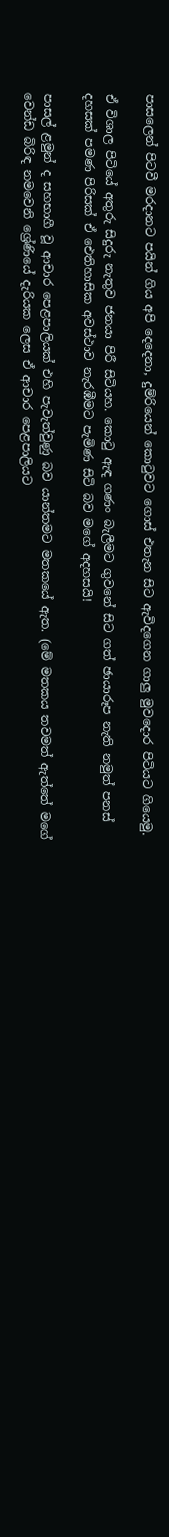පාසලෙන් පිටවී මරදානට පයින් ගිය අපි දෙදෙනා, දුම්රියෙන් කොටුවට ගොස් එතැන සිට ඇවිදගෙන ගාලු මුවදොර පිටියට ගියෙමු.

ඒ විශාල පිටියේ අතුරු සිදුරු නැතුව ජනයා පිරී සිටියහ. කොටු ඇඳ ගණං බැලීමට ගුවනේ සිට ගත් ඡායාරූප නැති නමුත් පනස් දහසක් පමණ පිරිසක් ඒ ඓතිහාසික අවස්ථාව නැරඹීමට පැමිණ සිටි බව මගේ අදහසයි!

පාසල් ළමුන් ද සහභාගී වූ ආචාර පෙළපාලියක් එහි පැවැත්වුණු බව යාන්තමට මතකයේ ඇත. (මේ මතකය තවමත් ඇත්තේ මගේ වෙන්ඩ බිරිඳ නමවෙනි ශ්‍රේණියේ දැරියක ලෙස ඒ ආචාර පෙළපාලියට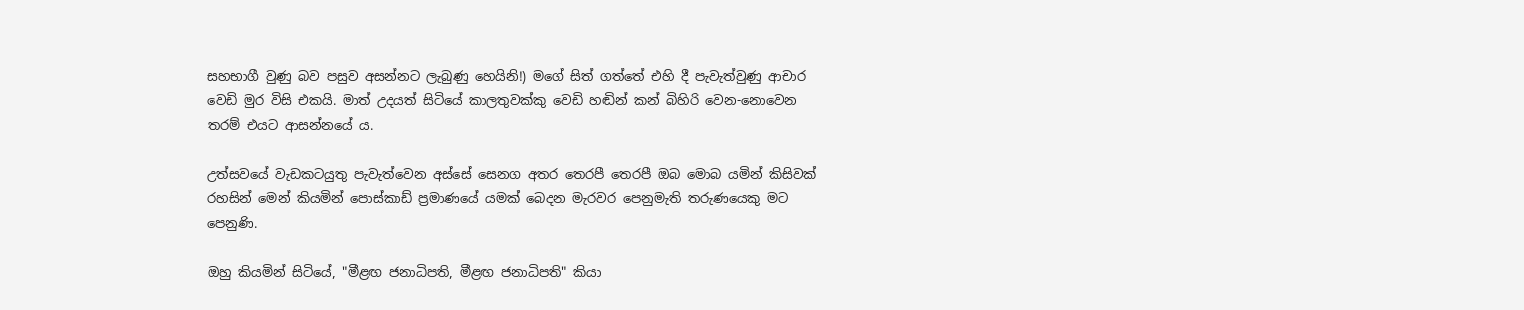සහභාගී වුණු බව පසුව අසන්නට ලැබුණු හෙයිනි!) මගේ සිත් ගත්තේ එහි දී පැවැත්වුණු ආචාර වෙඩි මුර විසි එකයි. මාත් උදයත් සිටියේ කාලතුවක්කු වෙඩි හඬින් කන් බිහිරි වෙන-නොවෙන තරම් එයට ආසන්නයේ ය.

උත්සවයේ වැඩකටයුතු පැවැත්වෙන අස්සේ සෙනග අතර තෙරපී තෙරපී ඔබ මොබ යමින් කිසිවක් රහසින් මෙන් කියමින් පොස්කාඩ් ප්‍රමාණයේ යමක් බෙදන මැරවර පෙනුමැති තරුණයෙකු මට පෙනුණි.

ඔහු කියමින් සිටියේ, "මීළඟ ජනාධිපති, මීළඟ ජනාධිපති" කියා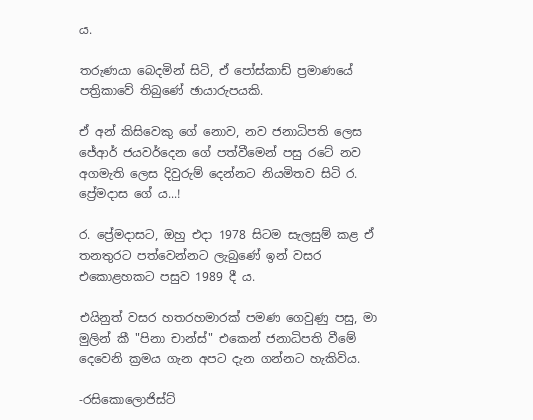ය.

තරුණයා බෙදමින් සිටි, ඒ පෝස්කාඩ් ප්‍රමාණයේ පත්‍රිකාවේ තිබුණේ ඡායාරුපයකි.

ඒ අන් කිසිවෙකු ගේ නොව, නව ජනාධිපති ලෙස ජේආර් ජයවර්දෙන ගේ පත්වීමෙන් පසු රටේ නව අගමැති ලෙස දිවුරුම් දෙන්නට නියමිතව සිටි ර. ප්‍රේමදාස ගේ ය...!

ර. ප්‍රේමදාසට, ඔහු එදා 1978 සිටම සැලසුම් කළ ඒ තනතුරට පත්වෙන්නට ලැබුණේ ඉන් වසර එකොළහකට පසුව 1989 දී ය.

එයිනුත් වසර හතරහමාරක් පමණ ගෙවුණු පසු, මා මුලින් කී "පිනා චාන්ස්" එකෙන් ජනාධිපති වීමේ දෙවෙනි ක්‍රමය ගැන අපට දැන ගන්නට හැකිවිය.

-රසිකොලොජිස්ට්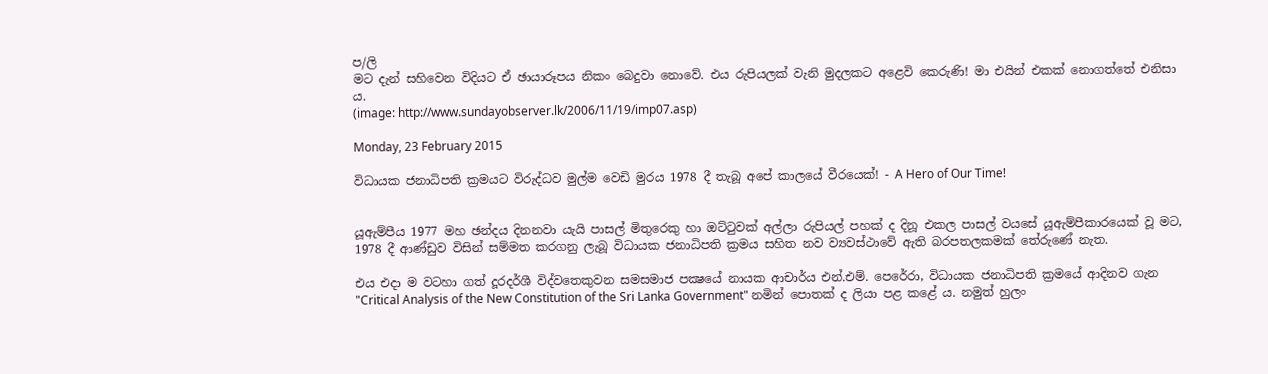ප/ලි
මට දැන් සහිවෙන විදියට ඒ ඡායාරූපය නිකං බෙදුවා නොවේ. එය රුපියලක් වැනි මුදලකට අළෙවි කෙරුණි! මා එයින් එකක් නොගත්තේ එනිසා ය.
(image: http://www.sundayobserver.lk/2006/11/19/imp07.asp)

Monday, 23 February 2015

විධායක ජනාධිපති ක්‍රමයට විරුද්ධව මුල්ම වෙඩි මුරය 1978 දී තැබූ අපේ කාලයේ වීරයෙක්! - A Hero of Our Time!


යූඇම්පීය 1977 මහ ඡන්දය දිනනවා යැයි පාසල් මිතුරෙකු හා ඔට්ටුවක් අල්ලා රුපියල් පහක් ද දිනූ එකල පාසල් වයසේ යූඇම්පීකාරයෙක් වූ මට, 1978 දී ආණ්ඩුව විසින් සම්මත කරගනු ලැබූ විධායක ජනාධිපති ක්‍රමය සහිත නව ව්‍යවස්ථාවේ ඇති බරපතලකමක් තේරුණේ නැත.

එය එදා ම වටහා ගත් දූරදර්ශී විද්වතෙකුවන සමසමාජ පක්‍ෂයේ නායක ආචාර්ය එන්.එම්. පෙරේරා, විධායක ජනාධිපති ක්‍රමයේ ආදිනව ගැන "Critical Analysis of the New Constitution of the Sri Lanka Government" නමින් පොතක් ද ලියා පළ කළේ ය. නමුත් හුලං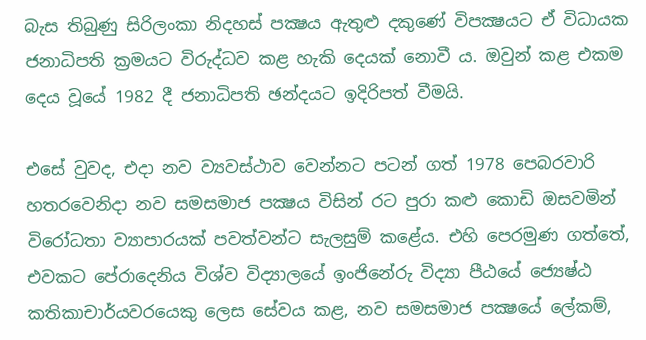බැස තිබුණු සිරිලංකා නිදහස් පක්‍ෂය ඇතුළු දකුණේ විපක්‍ෂයට ඒ විධායක ජනාධිපති ක්‍රමයට විරුද්ධව කළ හැකි දෙයක් නොවී ය. ඔවුන් කළ එකම දෙය වූයේ 1982 දී ජනාධිපති ඡන්දයට ඉදිරිපත් වීමයි.

එසේ වුවද, එදා නව ව්‍යවස්ථාව වෙන්නට පටන් ගත් 1978 පෙබරවාරි හතරවෙනිදා නව සමසමාජ පක්‍ෂය විසින් රට පුරා කළු කොඩි ඔසවමින් විරෝධතා ව්‍යාපාරයක් පවත්වන්ට සැලසුම් කළේය. එහි පෙරමුණ ගත්තේ, එවකට පේරාදෙනිය විශ්ව විද්‍යාලයේ ඉංජිනේරු විද්‍යා පීඨයේ ජ්‍යෙෂ්ඨ කතිකාචාර්යවරයෙකු ලෙස සේවය කළ, නව සමසමාජ පක්‍ෂයේ ලේකම්,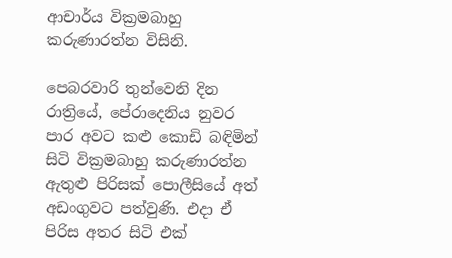ආචාර්ය වික්‍රමබාහු කරුණාරත්න විසිනි.

පෙබරවාරි තුන්වෙනි දින රාත්‍රියේ, පේරාදෙනිය නුවර පාර අවට කළු කොඩි බඳිමින් සිටි වික්‍රමබාහු කරුණාරත්න ඇතුළු පිරිසක් පොලීසියේ අත් අඩංගුවට පත්වුණි. එදා ඒ පිරිස අතර සිටි එක්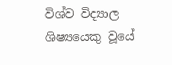විශ්ව විද්‍යාල ශිෂ්‍යයෙකු වූයේ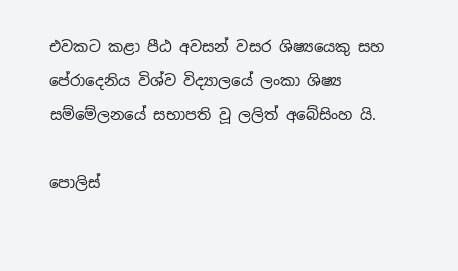එවකට කළා පීඨ අවසන් වසර ශිෂ්‍යයෙකු සහ පේරාදෙනිය විශ්ව විද්‍යාලයේ ලංකා ශිෂ්‍ය සම්මේලනයේ සභාපති වූ ලලිත් අබේසිංහ යි.

පොලිස්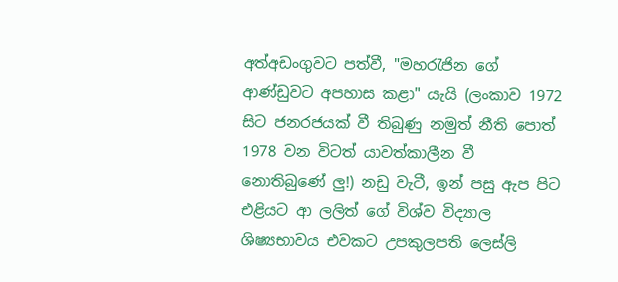අත්අඩංගුවට පත්වී, "මහරැජින ගේ ආණ්ඩුවට අපහාස කළා" යැයි (ලංකාව 1972 සිට ජනරජයක් වී තිබුණු නමුත් නීති පොත් 1978 වන විටත් යාවත්කාලීන වී නොතිබුණේ ලු!) නඩු වැටී, ඉන් පසු ඇප පිට එළියට ආ ලලිත් ගේ විශ්ව විද්‍යාල ශිෂ්‍යභාවය එවකට උපකුලපති ලෙස්ලි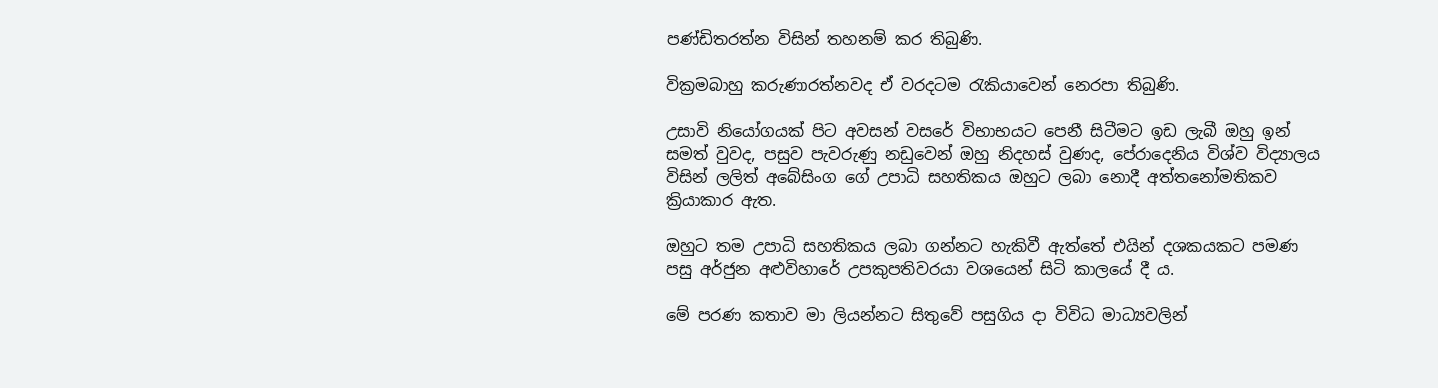පණ්ඩිතරත්න විසින් තහනම් කර තිබුණි.

වික්‍රමබාහු කරුණාරත්නවද ඒ වරදටම රැකියාවෙන් නෙරපා තිබුණි.

උසාවි නියෝගයක් පිට අවසන් වසරේ විභාභයට පෙනී සිටීමට ඉඩ ලැබී ඔහු ඉන් සමත් වුවද, පසුව පැවරුණු නඩුවෙන් ඔහු නිදහස් වුණද, පේරාදෙනිය විශ්ව විද්‍යාලය විසින් ලලිත් අබේසිංග ගේ උපාධි සහතිකය ඔහුට ලබා නොදී අත්තනෝමතිකව ක්‍රියාකාර ඇත.

ඔහුට තම උපාධි සහතිකය ලබා ගන්නට හැකිවී ඇත්තේ එයින් දශකයකට පමණ පසු අර්ජුන අළුවිහාරේ උපකුපතිවරයා වශයෙන් සිටි කාලයේ දී ය.

මේ පරණ කතාව මා ලියන්නට සිතුවේ පසුගිය දා විවිධ මාධ්‍යවලින්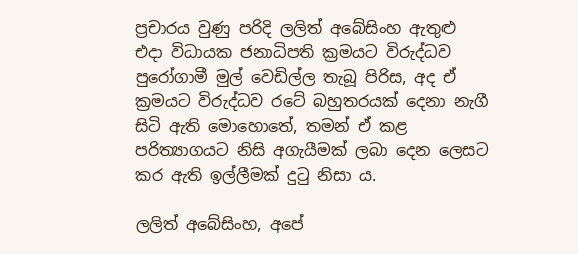ප්‍රචාරය වුණු පරිදි ලලිත් අබේසිංහ ඇතුළු එදා විධායක ජනාධිපති ක්‍රමයට විරුද්ධව පුරෝගාමී මුල් වෙඩිල්ල තැබූ පිරිස, අද ඒ ක්‍රමයට විරුද්ධව රටේ බහුතරයක් දෙනා නැගී සිටි ඇති මොහොතේ, තමන් ඒ කළ පරිත්‍යාගයට නිසි අගැයීමක් ලබා දෙන ලෙසට කර ඇති ඉල්ලීමක් දුටු නිසා ය.

ලලිත් අබේසිංහ, අපේ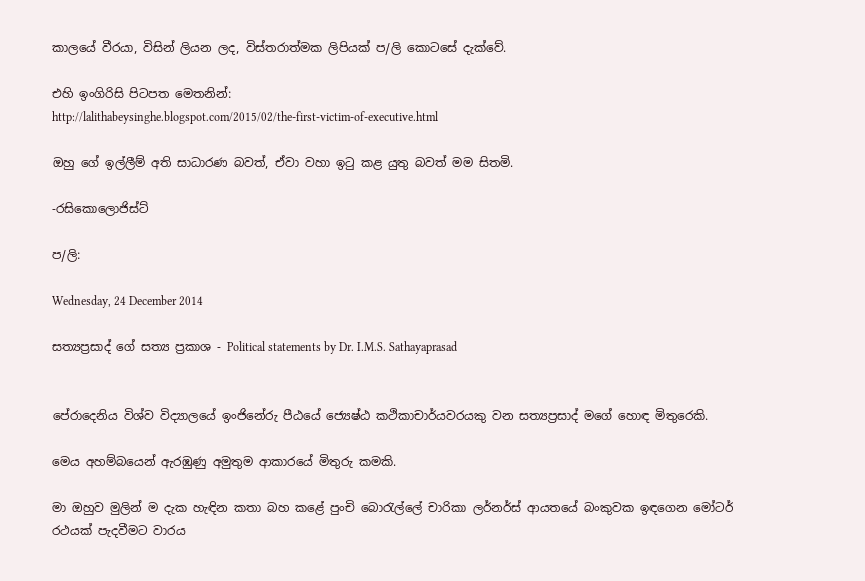කාලයේ වීරයා, විසින් ලියන ලද, විස්තරාත්මක ලිපියක් ප/ලි කොටසේ දැක්වේ.

එහි ඉංගිරිසි පිටපත මෙතනින්:
http://lalithabeysinghe.blogspot.com/2015/02/the-first-victim-of-executive.html

ඔහු ගේ ඉල්ලීම් අති සාධාරණ බවත්, ඒවා වහා ඉටු කළ යුතු බවත් මම සිතමි.

-රසිකොලොජිස්ට්

ප/ලි:

Wednesday, 24 December 2014

සත්‍යප්‍රසාද් ගේ සත්‍ය ප්‍රකාශ - Political statements by Dr. I.M.S. Sathayaprasad


පේරාදෙනිය විශ්ව විද්‍යාලයේ ඉංජිනේරු පීඨයේ ජ්‍යෙෂ්ඨ කථිකාචාර්යවරයකු වන සත්‍යප්‍රසාද් මගේ හොඳ මිතුරෙකි.

මෙය අහම්බයෙන් ඇරඹුණු අමුතුම ආකාරයේ මිතුරු කමකි.

මා ඔහුව මුලින් ම දැක හැඳින කතා බහ කළේ පුංචි බොරැල්ලේ චාරිකා ලර්නර්ස් ආයතයේ බංකුවක ඉඳගෙන මෝටර් රථයක් පැදවීමට වාරය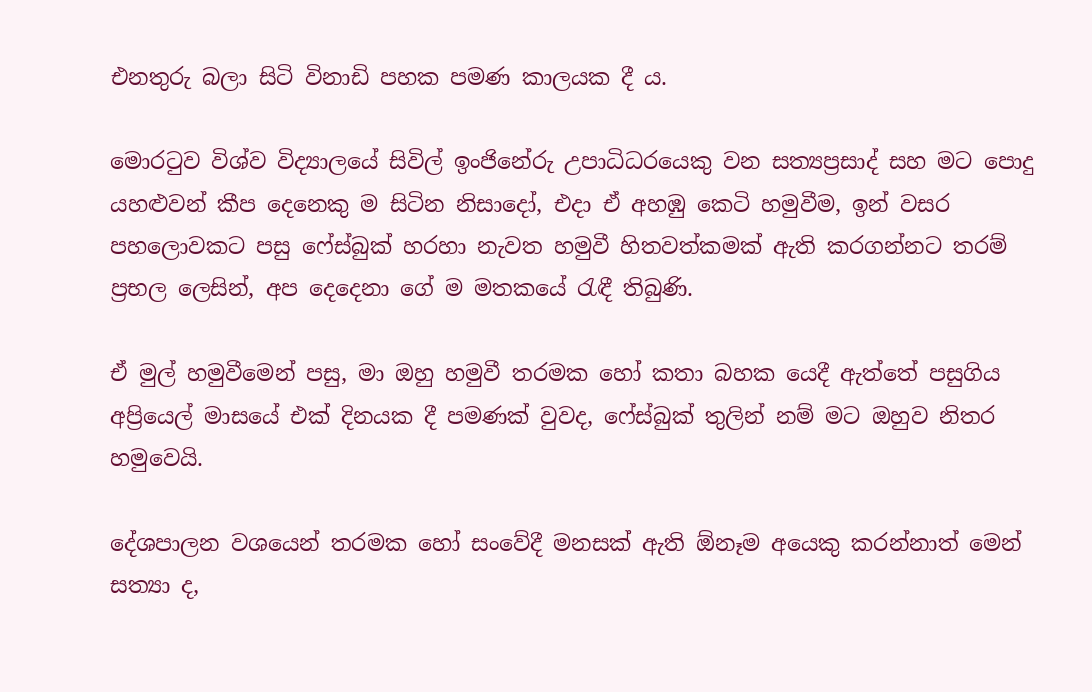එනතුරු බලා සිටි විනාඩි පහක පමණ කාලයක දී ය.

මොරටුව විශ්ව විද්‍යාලයේ සිවිල් ඉංජිනේරු උපාධිධරයෙකු වන සත්‍යප්‍රසාද් සහ මට පොදු යහළුවන් කීප දෙනෙකු ම සිටින නිසාදෝ, එදා ඒ අහඹු කෙටි හමුවීම, ඉන් වසර පහලොවකට පසු ෆේස්බුක් හරහා නැවත හමුවී හිතවත්කමක් ඇති කරගන්නට තරම් ප්‍රභල ලෙසින්, අප දෙදෙනා ගේ ම මතකයේ රැඳී තිබුණි.

ඒ මුල් හමුවීමෙන් පසු, මා ඔහු හමුවී තරමක හෝ කතා බහක යෙදී ඇත්තේ පසුගිය අප්‍රියෙල් මාසයේ එක් දිනයක දී පමණක් වුවද, ෆේස්බුක් තුලින් නම් මට ඔහුව නිතර හමුවෙයි.

දේශපාලන වශයෙන් තරමක හෝ සංවේදී මනසක් ඇති ඕනෑම අයෙකු කරන්නාත් මෙන් සත්‍යා ද,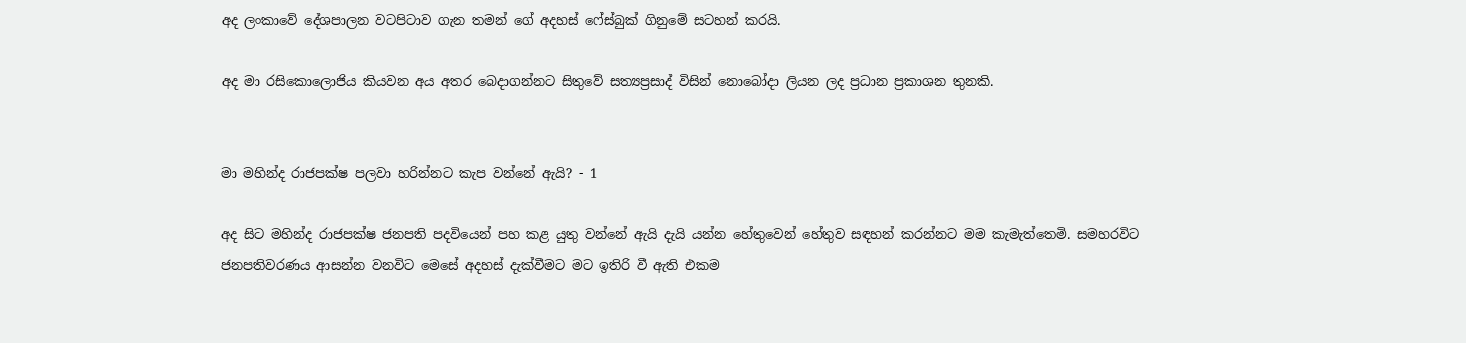අද ලංකාවේ දේශපාලන වටපිටාව ගැන තමන් ගේ අදහස් ෆේස්බුක් ගිනුමේ සටහන් කරයි.

අද මා රසිකොලොජිය කියවන අය අතර බෙදාගන්නට සිතුවේ සත්‍යප්‍රසාද් විසින් නොබෝදා ලියන ලද ප්‍රධාන ප්‍රකාශන තුනකි.


මා මහින්ද රාජපක්ෂ පලවා හරින්නට කැප වන්නේ ඇයි? - 1

අද සිට මහින්ද රාජපක්ෂ ජනපති පදවියෙන් පහ කළ යුතු වන්නේ ඇයි දැයි යන්න හේතුවෙන් හේතුව සඳහන් කරන්නට මම කැමැත්තෙමි. සමහරවිට ජනපතිවරණය ආසන්න වනවිට මෙසේ අදහස් දැක්වීමට මට ඉතිරි වී ඇති එකම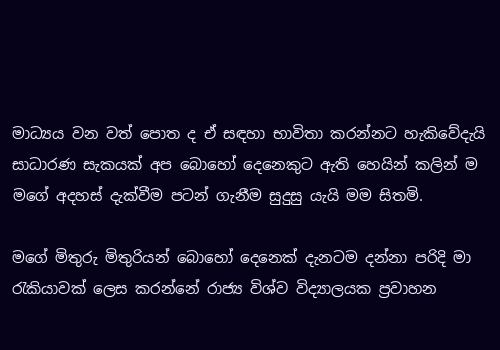මාධ්‍යය වන වත් පොත ද ඒ සඳහා භාවිතා කරන්නට හැකිවේදැයි සාධාරණ සැකයක් අප බොහෝ දෙනෙකුට ඇති හෙයින් කලින් ම මගේ අදහස් දැක්වීම පටන් ගැනීම සුදුසු යැයි මම සිතමි.

මගේ මිතුරු මිතුරියන් බොහෝ දෙනෙක් දැනටම දන්නා පරිදි මා රැකියාවක් ලෙස කරන්නේ රාජ්‍ය විශ්ව විද්‍යාලයක ප්‍රවාහන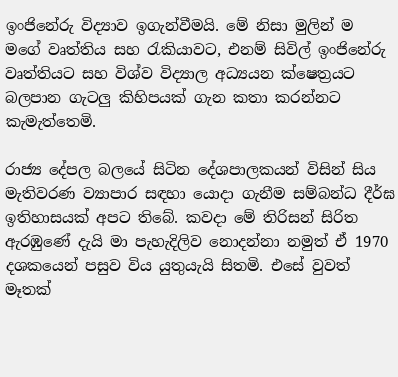ඉංජිනේරු විද්‍යාව ඉගැන්වීමයි. මේ නිසා මුලින් ම මගේ වෘත්තිය සහ රැකියාවට, එනම් සිවිල් ඉංජිනේරු වෘත්තියට සහ විශ්ව විද්‍යාල අධ්‍යයන ක්ෂෙත්‍රයට බලපාන ගැටලු කිහිපයක් ගැන කතා කරන්නට කැමැත්තෙමි.

රාජ්‍ය දේපල බලයේ සිටින දේශපාලකයන් විසින් සිය මැතිවරණ ව්‍යාපාර සඳහා යොදා ගැනීම සම්බන්ධ දීර්ඝ ඉතිහාසයක් අපට තිබේ. කවදා මේ තිරිසන් සිරිත ඇරඹුණේ දැයි මා පැහැදිලිව නොදන්නා නමුත් ඒ 1970 දශකයෙන් පසුව විය යුතුයැයි සිතමි. එසේ වුවත් මෑතක්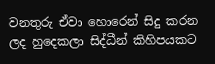වනතුරු ඒවා හොරෙන් සිදු කරන ලද හුදෙකලා සිද්ධීන් කිහිපයකට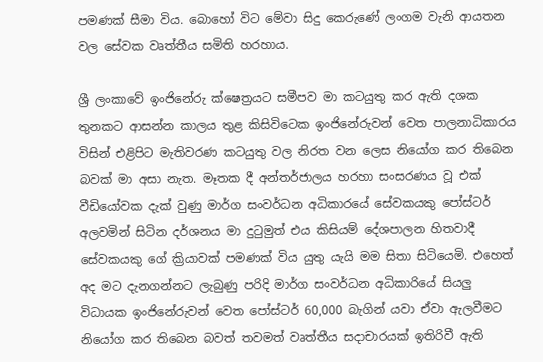පමණක් සීමා විය. බොහෝ විට මේවා සිදු කෙරුණේ ලංගම වැනි ආයතන වල සේවක වෘත්තීය සමිති හරහාය.

ශ්‍රී ලංකාවේ ඉංජිනේරු ක්ෂෙත්‍රයට සමීපව මා කටයුතු කර ඇති දශක තුනකට ආසන්න කාලය තුළ කිසිවිටෙක ඉංජිනේරුවන් වෙත පාලනාධිකාරය විසින් එළිපිට මැතිවරණ කටයුතු වල නිරත වන ලෙස නියෝග කර තිබෙන බවක් මා අසා නැත. මෑතක දී අන්තර්ජාලය හරහා සංසරණය වූ එක් වීඩියෝවක දැක් වුණු මාර්ග සංවර්ධන අධිකාරයේ සේවකයකු පෝස්ටර් අලවමින් සිටින දර්ශනය මා දුටුමුත් එය කිසියම් දේශපාලන හිතවාදී සේවකයකු ගේ ක්‍රියාවක් පමණක් විය යුතු යැයි මම සිතා සිටියෙමි. එහෙත් අද මට දැනගන්නට ලැබුණු පරිදි මාර්ග සංවර්ධන අධිකාරියේ සියලු විධායක ඉංජිනේරුවන් වෙත පෝස්ටර් 60,000 බැගින් යවා ඒවා ඇලවීමට නියෝග කර තිබෙන බවත් තවමත් වෘත්තීය සදාචාරයක් ඉතිරිවී ඇති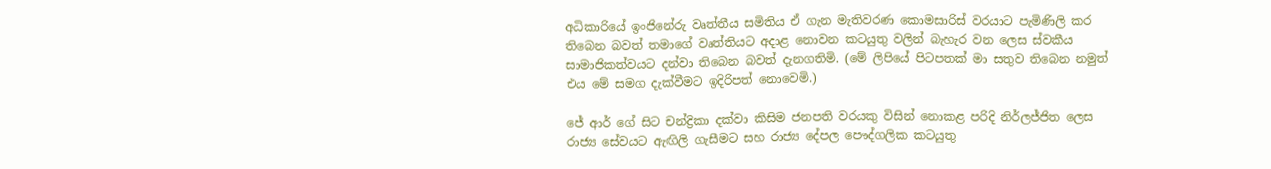අධිකාරියේ ඉංජිනේරු වෘත්තීය සමිතිය ඒ ගැන මැතිවරණ කොමසාරිස් වරයාට පැමිණිලි කර තිබෙන බවත් තමාගේ වෘත්තියට අදාළ නොවන කටයුතු වලින් බැහැර වන ලෙස ස්වකීය සාමාජිකත්වයට දන්වා තිබෙන බවත් දැනගතිමි. (මේ ලිපියේ පිටපතක් මා සතුව තිබෙන නමුත් එය මේ සමග දැක්වීමට ඉදිරිපත් නොවෙමි.)

ජේ ආර් ගේ සිට චන්ද්‍රිකා දක්වා කිසිම ජනපති වරයකු විසින් නොකළ පරිදි නිර්ලජ්ජිත ලෙස රාජ්‍ය සේවයට ඇඟිලි ගැසීමට සහ රාජ්‍ය දේපල පෞද්ගලික කටයුතු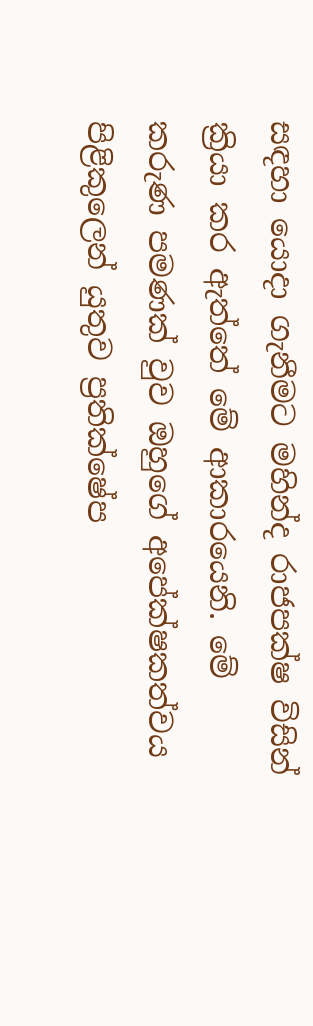සඳහා යොදා ගැනීමට මහින්ද රාජපක්ෂ විසින් ක්‍රියා කර ඇත්තේ මේ ආකාරයෙනි. මේ කරුණ පමණක් වුව ඔහුගේ අපේක්ෂකත්වය පිළිකුලෙන් යුතුව ප්‍රතික්ෂේප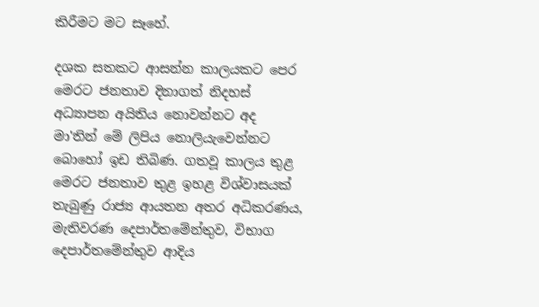කිරීමට මට සෑහේ.

දශක සතකට ආසන්න කාලයකට පෙර මෙරට ජනතාව දිනාගත් නිදහස් අධ්‍යාපන අයිතිය නොවන්නට අද මා'තින් මේ ලිපිය නොලියැවෙන්නට බොහෝ ඉඩ තිබිණ. ගතවූ කාලය තුළ මෙරට ජනතාව තුළ ඉහළ විශ්වාසයක් තැබුණු රාජ්‍ය ආයතන අතර අධිකරණය, මැතිවරණ දෙපාර්තමේන්තුව, විභාග දෙපාර්තමේන්තුව ආදිය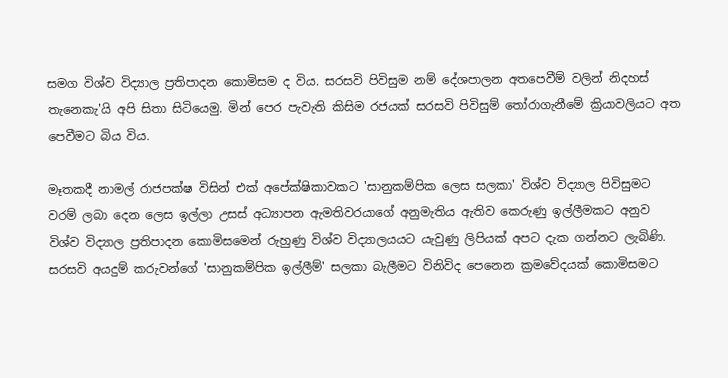සමග විශ්ව විද්‍යාල ප්‍රතිපාදන කොමිසම ද විය. සරසවි පිවිසුම නම් දේශපාලන අතපෙවීම් වලින් නිදහස් තැනෙකැ'යි අපි සිතා සිටියෙමු. මින් පෙර පැවැති කිසිම රජයක් සරසවි පිවිසුම් තෝරාගැනීමේ ක්‍රියාවලියට අත පෙවීමට බිය විය.

මෑතකදී නාමල් රාජපක්ෂ විසින් එක් අපේක්ෂිකාවකට 'සානුකම්පික ලෙස සලකා' විශ්ව විද්‍යාල පිවිසුමට වරම් ලබා දෙන ලෙස ඉල්ලා උසස් අධ්‍යාපන ඇමතිවරයාගේ අනුමැතිය ඇතිව කෙරුණු ඉල්ලීමකට අනුව විශ්ව විද්‍යාල ප්‍රතිපාදන කොමිසමෙන් රුහුණු විශ්ව විද්‍යාලයයට යැවුණු ලිපියක් අපට දැක ගන්නට ලැබිණි. සරසවි අයදුම් කරුවන්ගේ 'සානුකම්පික ඉල්ලීම්' සලකා බැලීමට විනිවිද පෙනෙන ක්‍රමවේදයක් කොමිසමට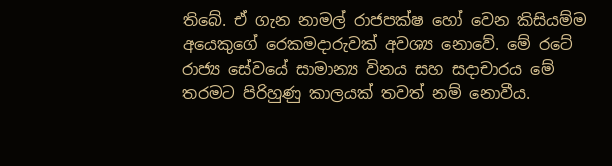තිබේ. ඒ ගැන නාමල් රාජපක්ෂ හෝ වෙන කිසියම්ම අයෙකුගේ රෙකමදාරුවක් අවශ්‍ය නොවේ. මේ රටේ රාජ්‍ය සේවයේ සාමාන්‍ය විනය සහ සදාචාරය මේ තරමට පිරිහුණු කාලයක් තවත් නම් නොවීය.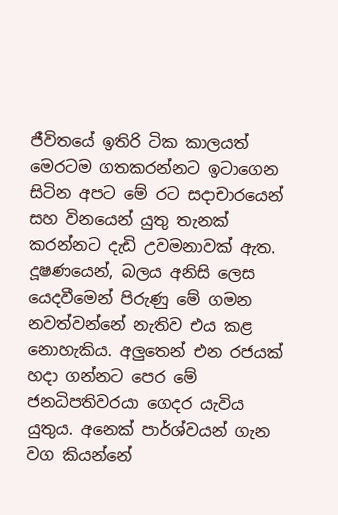ජීවිතයේ ඉතිරි ටික කාලයත් මෙරටම ගතකරන්නට ඉටාගෙන සිටින අපට මේ රට සදාචාරයෙන් සහ විනයෙන් යුතු තැනක් කරන්නට දැඩි උවමනාවක් ඇත. දූෂණයෙන්, බලය අනිසි ලෙස යෙදවීමෙන් පිරුණු මේ ගමන නවත්වන්නේ නැතිව එය කළ නොහැකිය. අලුතෙන් එන රජයක් හදා ගන්නට පෙර මේ ජනධිපතිවරයා ගෙදර යැවිය යුතුය. අනෙක් පාර්ශ්වයන් ගැන වග කියන්නේ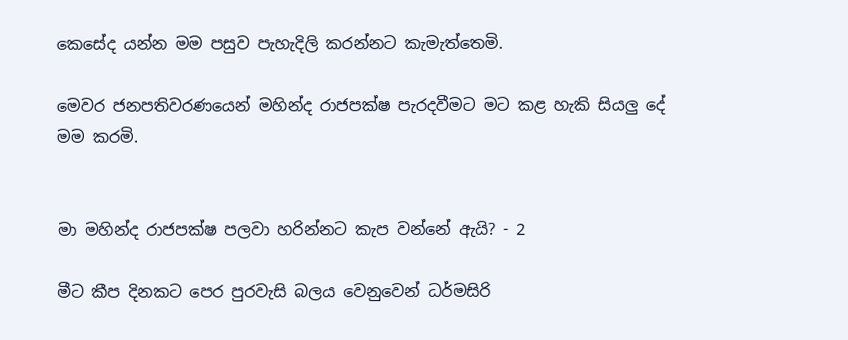කෙසේද යන්න මම පසුව පැහැදිලි කරන්නට කැමැත්තෙමි.

මෙවර ජනපතිවරණයෙන් මහින්ද රාජපක්ෂ පැරදවීමට මට කළ හැකි සියලු දේ මම කරමි.


මා මහින්ද රාජපක්ෂ පලවා හරින්නට කැප වන්නේ ඇයි? - 2

මීට කීප දිනකට පෙර පුරවැසි බලය වෙනුවෙන් ධර්මසිරි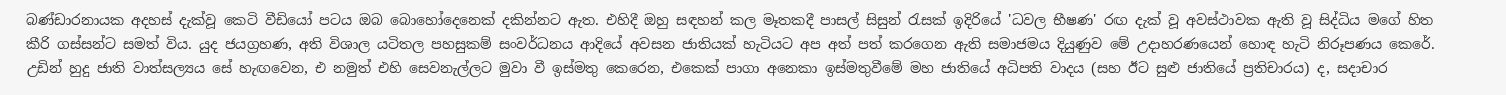බණ්ඩාරනායක අදහස් දැක්වූ කෙටි වීඩියෝ පටය ඔබ බොහෝදෙනෙක් දකින්නට ඇත. එහිදී ඔහු සඳහන් කල මෑතකදී පාසල් සිසුන් රැසක් ඉදිරියේ 'ධවල භීෂණ' රඟ දැක් වූ අවස්ථාවක ඇති වූ සිද්ධිය මගේ හිත කීරි ගස්සන්ට සමත් විය. යුද ජයග්‍රහණ, අති විශාල යටිතල පහසුකම් සංවර්ධනය ආදියේ අවසන ජාතියක් හැටියට අප අත් පත් කරගෙන ඇති සමාජමය දියුණුව මේ උදාහරණයෙන් හොඳ හැටි නිරූපණය කෙරේ. උඩින් හුදු ජාති වාත්සල්‍යය සේ හැඟවෙන, එ නමුත් එහි සෙවනැල්ලට මුවා වී ඉස්මතු කෙරෙන, එකෙක් පාගා අනෙකා ඉස්මතුවීමේ මහ ජාතියේ අධිපති වාදය (සහ ඊට සුළු ජාතියේ ප්‍රතිචාරය) ද, සදාචාර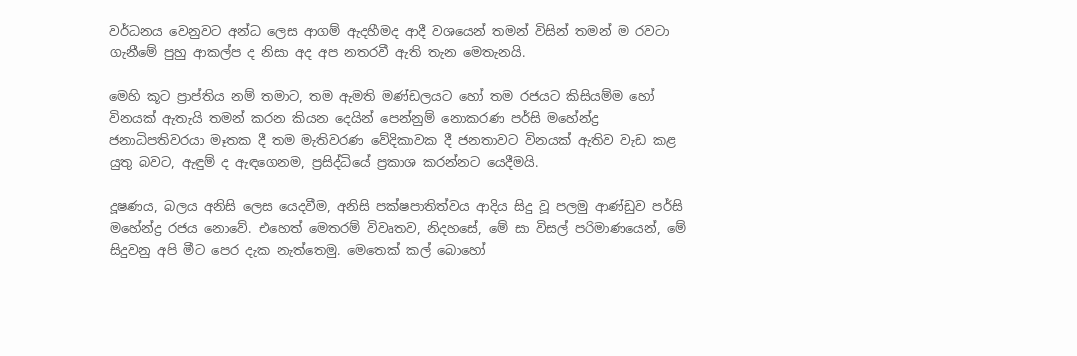වර්ධනය වෙනුවට අන්ධ ලෙස ආගම් ඇදහීමද ආදී වශයෙන් තමන් විසින් තමන් ම රවටා ගැනීමේ පුහු ආකල්ප ද නිසා අද අප නතරවී ඇති තැන මෙතැනයි.

මෙහි කූට ප්‍රාප්තිය නම් තමාට, තම ඇමති මණ්ඩලයට හෝ තම රජයට කිසියම්ම හෝ විනයක් ඇතැයි තමන් කරන කියන දෙයින් පෙන්නුම් නොකරණ පර්සි මහේන්ද්‍ර ජනාධිපතිවරයා මෑතක දී තම මැතිවරණ වේදිකාවක දී ජනතාවට විනයක් ඇතිව වැඩ කළ යුතු බවට, ඇඳුම් ද ඇඳගෙනම, ප්‍රසිද්ධියේ ප්‍රකාශ කරන්නට යෙදීමයි.

දූෂණය, බලය අනිසි ලෙස යෙදවීම, අනිසි පක්ෂපාතිත්වය ආදිය සිදු වූ පලමු ආණ්ඩුව පර්සි මහේන්ද්‍ර රජය නොවේ. එහෙත් මෙතරම් විවෘතව, නිදහසේ, මේ සා විසල් පරිමාණයෙන්, මේ සිදුවනු අපි මීට පෙර දැක නැත්තෙමු. මෙතෙක් කල් බොහෝ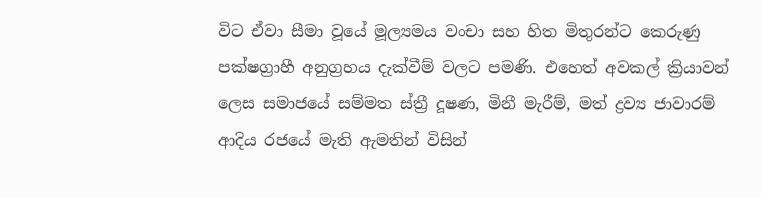විට ඒවා සීමා වූයේ මූල්‍යමය වංචා සහ හිත මිතුරන්ට කෙරුණු පක්ෂග්‍රාහී අනුග්‍රහය දැක්වීම් වලට පමණි. එහෙත් අවකල් ක්‍රියාවන් ලෙස සමාජයේ සම්මත ස්ත්‍රී දූෂණ, මිනී මැරීම්, මත් ද්‍රව්‍ය ජාවාරම් ආදිය රජයේ මැති ඇමතින් විසින්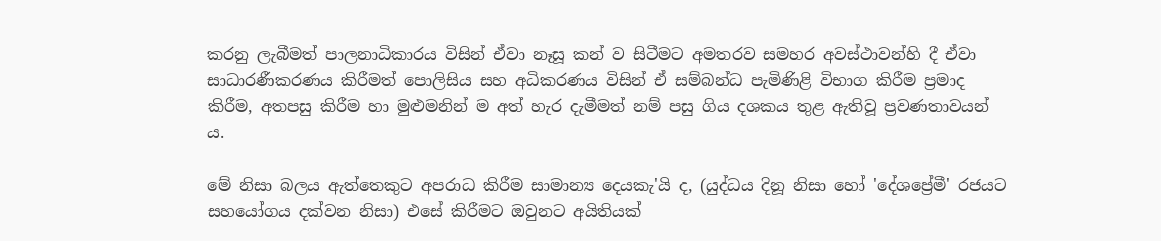කරනු ලැබීමත් පාලනාධිකාරය විසින් ඒවා නෑසූ කන් ව සිටීමට අමතරව සමහර අවස්ථාවන්හි දී ඒවා සාධාරණීකරණය කිරීමත් පොලිසිය සහ අධිකරණය විසින් ඒ සම්බන්ධ පැමිණිළි විභාග කිරීම ප්‍රමාද කිරීම, අතපසු කිරීම හා මුළුමනින් ම අත් හැර දැමීමත් නම් පසු ගිය දශකය තුළ ඇතිවූ ප්‍රවණතාවයන් ය.

මේ නිසා බලය ඇත්තෙකුට අපරාධ කිරීම සාමාන්‍ය දෙයකැ'යි ද, (යුද්ධය දිනූ නිසා හෝ 'දේශප්‍රේමී' රජයට සහයෝගය දක්වන නිසා) එසේ කිරීමට ඔවුනට අයිතියක්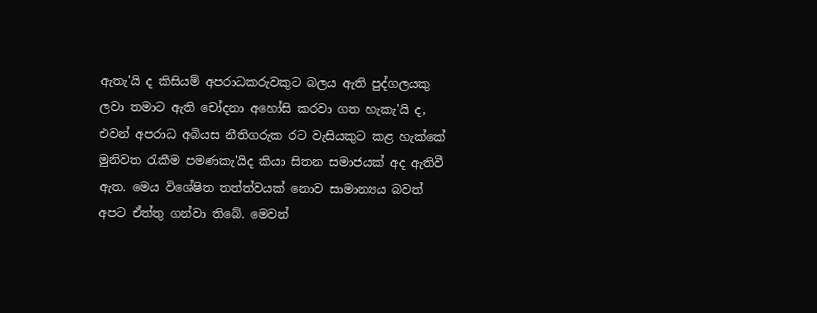ඇතැ'යි ද කිසියම් අපරාධකරුවකුට බලය ඇති පුද්ගලයකු ලවා තමාට ඇති චෝදනා අහෝසි කරවා ගත හැකැ'යි ද, එවන් අපරාධ අබියස නීතිගරුක රට වැසියකුට කළ හැක්කේ මුනිවත රැකීම පමණකැ'යිද කියා සිතන සමාජයක් අද ඇතිවී ඇත. මෙය විශේෂිත තත්ත්වයක් නොව සාමාන්‍යය බවත් අපට ඒත්තු ගන්වා තිබේ. මෙවන්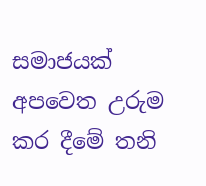සමාජයක් අපවෙත උරුම කර දීමේ තනි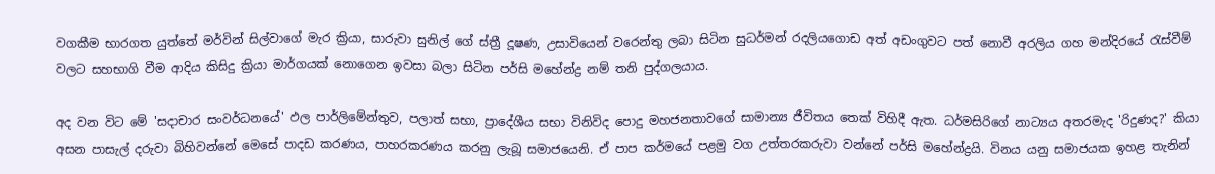වගකීම භාරගත යුත්තේ මර්වින් සිල්වාගේ මැර ක්‍රියා, සාරුවා සුනිල් ගේ ස්ත්‍රී දූෂණ, උසාවියෙන් වරෙන්තු ලබා සිටින සුධර්මන් රදලියගොඩ අත් අඩංගුවට පත් නොවී අරලිය ගහ මන්දිරයේ රැස්වීම් වලට සහභාගි වීම ආදිය කිසිදු ක්‍රියා මාර්ගයක් නොගෙන ඉවසා බලා සිටින පර්සි මහේන්ද්‍ර නම් තනි පුද්ගලයාය.

අද වන විට මේ 'සදාචාර සංවර්ධනයේ' ඵල පාර්ලිමේන්තුව, පලාත් සභා, ප්‍රාදේශීය සභා විනිවිද පොදු මහජනතාවගේ සාමාන්‍ය ජීවිතය තෙක් විහිදී ඇත. ධර්මසිරිගේ නාට්‍යය අතරමැද 'රිදුණද?' කියා අසන පාසැල් දරුවා බිහිවන්නේ මෙසේ පාදඩ කරණය, පාහරකරණය කරනු ලැබූ සමාජයෙනි. ඒ පාප කර්මයේ පළමු වග උත්තරකරුවා වන්නේ පර්සි මහේන්ද්‍රයි. විනය යනු සමාජයක ඉහළ තැනින්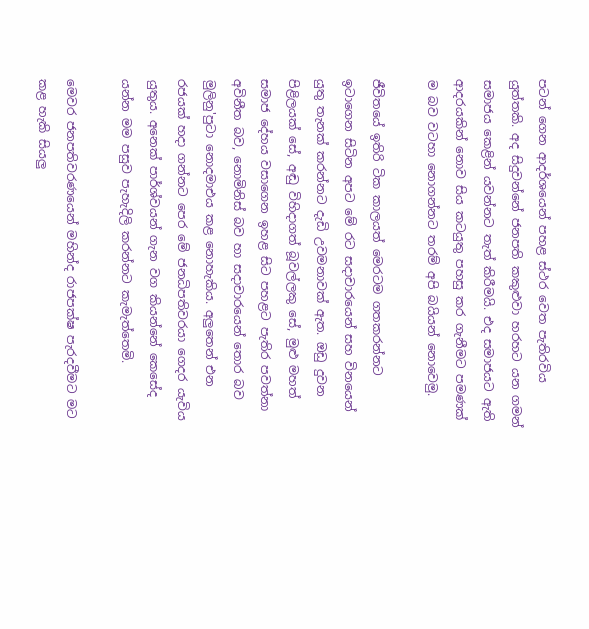පටන් ගෙන ආදර්ශයෙන් පහළ ස්ථර වෙත පැතිරවිය යුත්තකි. අද සිදුවන්නේ ජනපති කකුළුවා හරහට යන ගමන් සමාජය කෙළින් යවන්නට තැත් කිරීමයි. එද සමාජයට ඇති ආදරයකින් නොව සිය කටයුතු පහසු කර ගැනීමට පමණක් ම බව වටහා නොගන්නට තරම් අපි බයියන් නොවෙමු.

ජීවිතයේ ඉතිරි ටික කාලයත් මෙරටම ගතකරන්නට ඉටාගෙන සිටින අපට මේ රට සදාචාරයෙන් සහ විනයෙන් යුතු තැනක් කරන්නට දැඩි උවමනාවක් ඇත. ඔඩු දුවන පිළිලයක් සේ, අඬු විහිදාගත් බූවල්ලකු සේ, මුළු මහත් සමාජ දේහය වසාගෙන ඉහළ සිට පහළට පැතිර පවත්නා අවිනීත බව, නොමිනිස් බව හා සදාචාරයෙන් තොර බව මුලිනු'පුටා නොදමාඑය කළ නොහැකිය. අලුතෙන් එන රජයක් හදා ගන්නට පෙර මේ ජනධිපතිවරයා ගෙදර යැවිය යුතුය. අනෙක් පාර්ශ්වයන් ගැන වග කියන්නේ කෙසේද යන්න මම පසුව පැහැදිලි කරන්නට කැමැත්තෙමි.

මෙවර ජනපතිවරණයෙන් මහින්ද රාජපක්ෂ පැරදවීමට මට කළ හැකි සියලු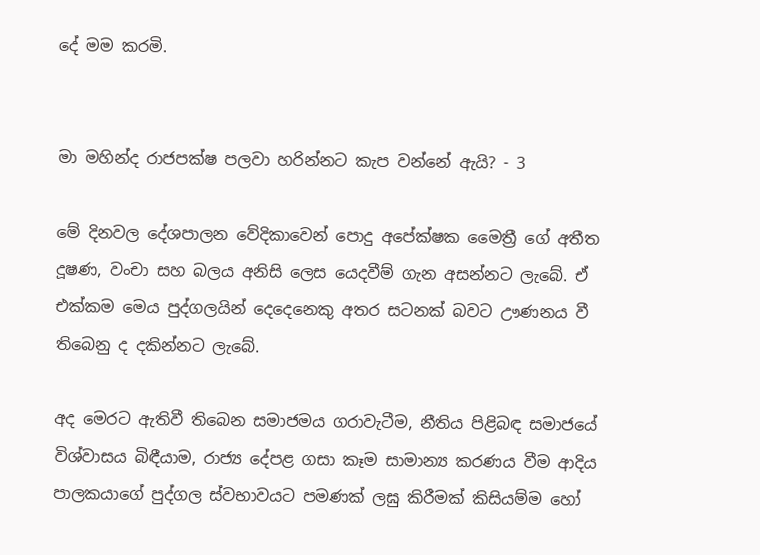දේ මම කරමි.


මා මහින්ද රාජපක්ෂ පලවා හරින්නට කැප වන්නේ ඇයි? - 3

මේ දිනවල දේශපාලන වේදිකාවෙන් පොදු අපේක්ෂක මෛත්‍රී ගේ අතීත දූෂණ, වංචා සහ බලය අනිසි ලෙස යෙදවීම් ගැන අසන්නට ලැබේ. ඒ එක්කම මෙය පුද්ගලයින් දෙදෙනෙකු අතර සටනක් බවට ඌණනය වී තිබෙනු ද දකින්නට ලැබේ.

අද මෙරට ඇතිවී තිබෙන සමාජමය ගරාවැටීම, නීතිය පිළිබඳ සමාජයේ විශ්වාසය බිඳීයාම, රාජ්‍ය දේපළ ගසා කෑම සාමාන්‍ය කරණය වීම ආදිය පාලකයාගේ පුද්ගල ස්වභාවයට පමණක් ලඝු කිරීමක් කිසියම්ම හෝ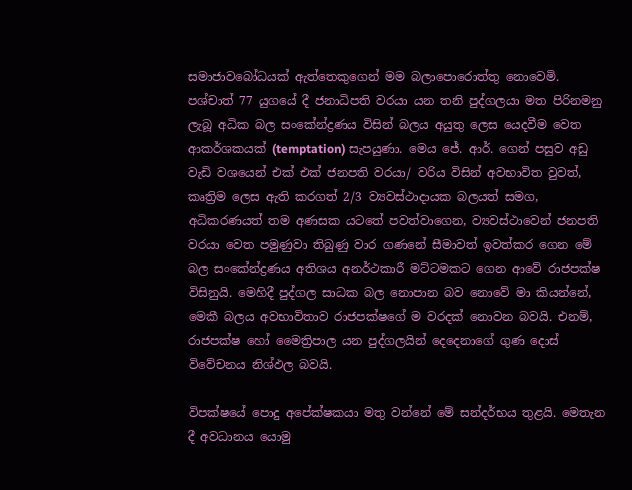සමාජාවබෝධයක් ඇත්තෙකුගෙන් මම බලාපොරොත්තු නොවෙමි. පශ්චාත් 77 යුගයේ දී ජනාධිපති වරයා යන තනි පුද්ගලයා මත පිරිනමනු ලැබූ අධික බල සංකේන්ද්‍රණය විසින් බලය අයුතු ලෙස යෙදවීම වෙත ආකර්ශකයක් (temptation) සැපයුණා. මෙය ජේ. ආර්. ගෙන් පසුව අඩු වැඩි වශයෙන් එක් එක් ජනපති වරයා/ වරිය විසින් අවභාවිත වුවත්, කෘත්‍රිම ලෙස ඇති කරගත් 2/3 ව්‍යවස්ථාදායක බලයත් සමග, අධිකරණයත් තම අණසක යටතේ පවත්වාගෙන, ව්‍යවස්ථාවෙන් ජනපති වරයා වෙත පමුණුවා තිබුණු වාර ගණනේ සීමාවත් ඉවත්කර ගෙන මේ බල සංකේන්ද්‍රණය අතිශය අනර්ථකාරී මට්ටමකට ගෙන ආවේ රාජපක්ෂ විසිනුයි. මෙහිදී පුද්ගල සාධක බල නොපාන බව නොවේ මා කියන්නේ, මෙකී බලය අවභාවිතාව රාජපක්ෂගේ ම වරදක් නොවන බවයි. එනම්, රාජපක්ෂ හෝ මෛත්‍රිපාල යන පුද්ගලයින් දෙදෙනාගේ ගුණ දොස් විවේචනය නිශ්ඵල බවයි.

විපක්ෂයේ පොදු අපේක්ෂකයා මතු වන්නේ මේ සන්දර්භය තුළයි. මෙතැන දී අවධානය යොමු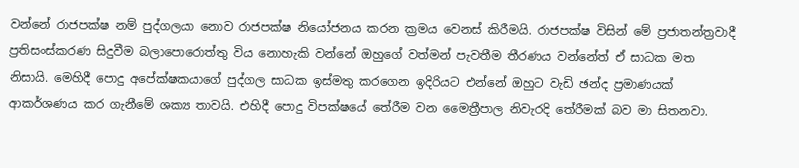වන්නේ රාජපක්ෂ නම් පුද්ගලයා නොව රාජපක්ෂ නියෝජනය කරන ක්‍රමය වෙනස් කිරීමයි. රාජපක්ෂ විසින් මේ ප්‍රජාතන්ත්‍රවාදී ප්‍රතිසංස්කරණ සිදුවීම බලාපොරොත්තු විය නොහැකි වන්නේ ඔහුගේ වත්මන් පැවතීම තීරණය වන්නේත් ඒ සාධක මත නිසායි. මෙහිදී පොදු අපේක්ෂකයාගේ පුද්ගල සාධක ඉස්මතු කරගෙන ඉදිරියට එන්නේ ඔහුට වැඩි ඡන්ද ප්‍රමාණයක් ආකර්ශණය කර ගැනීමේ ශක්‍ය තාවයි. එහිදී පොදු විපක්ෂයේ තේරීම වන මෛත්‍රීපාල නිවැරදි තේරීමක් බව මා සිතනවා.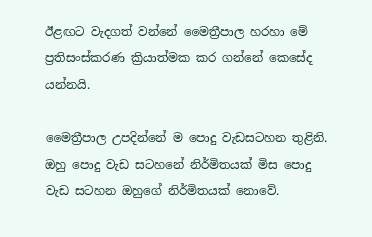ඊළඟට වැදගත් වන්නේ මෛත්‍රීපාල හරහා මේ ප්‍රතිසංස්කරණ ක්‍රියාත්මක කර ගන්නේ කෙසේද යන්නයි.

මෛත්‍රීපාල උපදින්නේ ම පොදු වැඩසටහන තුළිනි. ඔහු පොදු වැඩ සටහනේ නිර්මිතයක් මිස පොදු වැඩ සටහන ඔහුගේ නිර්මිතයක් නොවේ.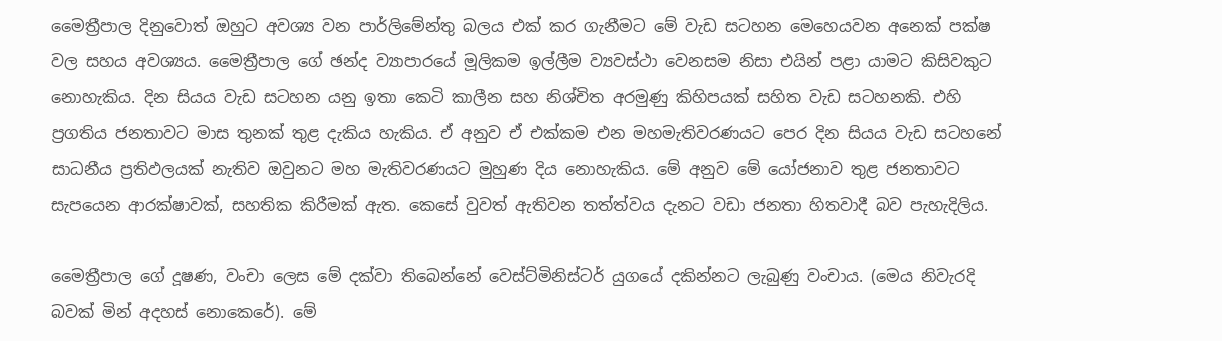මෛත්‍රීපාල දිනුවොත් ඔහුට අවශ්‍ය වන පාර්ලිමේන්තු බලය එක් කර ගැනීමට මේ වැඩ සටහන මෙහෙයවන අනෙක් පක්ෂ වල සහය අවශ්‍යය. මෛත්‍රීපාල ගේ ඡන්ද ව්‍යාපාරයේ මූලිකම ඉල්ලීම ව්‍යවස්ථා වෙනසම නිසා එයින් පළා යාමට කිසිවකුට නොහැකිය. දින සියය වැඩ සටහන යනු ඉතා කෙටි කාලීන සහ නිශ්චිත අරමුණු කිහිපයක් සහිත වැඩ සටහනකි. එහි ප්‍රගතිය ජනතාවට මාස තුනක් තුළ දැකිය හැකිය. ඒ අනුව ඒ එක්කම එන මහමැතිවරණයට පෙර දින සියය වැඩ සටහනේ සාධනීය ප්‍රතිඵලයක් නැතිව ඔවුනට මහ මැතිවරණයට මුහුණ දිය නොහැකිය. මේ අනුව මේ යෝජනාව තුළ ජනතාවට සැපයෙන ආරක්ෂාවක්, සහතික කිරීමක් ඇත. කෙසේ වුවත් ඇතිවන තත්ත්වය දැනට වඩා ජනතා හිතවාදී බව පැහැදිලිය.

මෛත්‍රීපාල ගේ දූෂණ, වංචා ලෙස මේ දක්වා තිබෙන්නේ වෙස්ට්මිනිස්ටර් යුගයේ දකින්නට ලැබුණු වංචාය. (මෙය නිවැරදි බවක් මින් අදහස් නොකෙරේ). මේ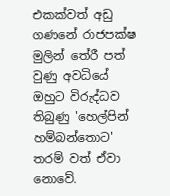එකක්වත් අඩු ගණනේ රාජපක්ෂ මුලින් තේරී පත් වුණු අවධියේ ඔහුට විරුද්ධව තිබුණු 'හෙල්පින් හම්බන්තොට' තරම් වත් ඒවා නොවේ.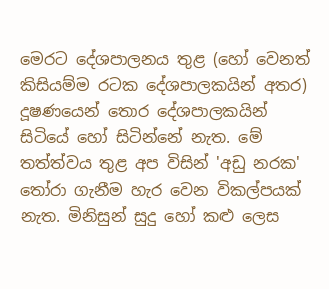මෙරට දේශපාලනය තුළ (හෝ වෙනත් කිසියම්ම රටක දේශපාලකයින් අතර) දූෂණයෙන් තොර දේශපාලකයින් සිටියේ හෝ සිටින්නේ නැත. මේ තත්ත්වය තුළ අප විසින් 'අඩු නරක' තෝරා ගැනීම හැර වෙන විකල්පයක් නැත. මිනිසුන් සුදු හෝ කළු ලෙස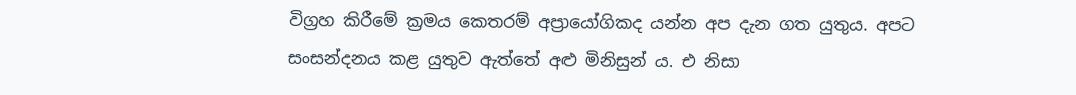විග්‍රහ කිරීමේ ක්‍රමය කෙතරම් අප්‍රායෝගිකද යන්න අප දැන ගත යුතුය. අපට සංසන්දනය කළ යුතුව ඇත්තේ අළු මිනිසුන් ය. එ නිසා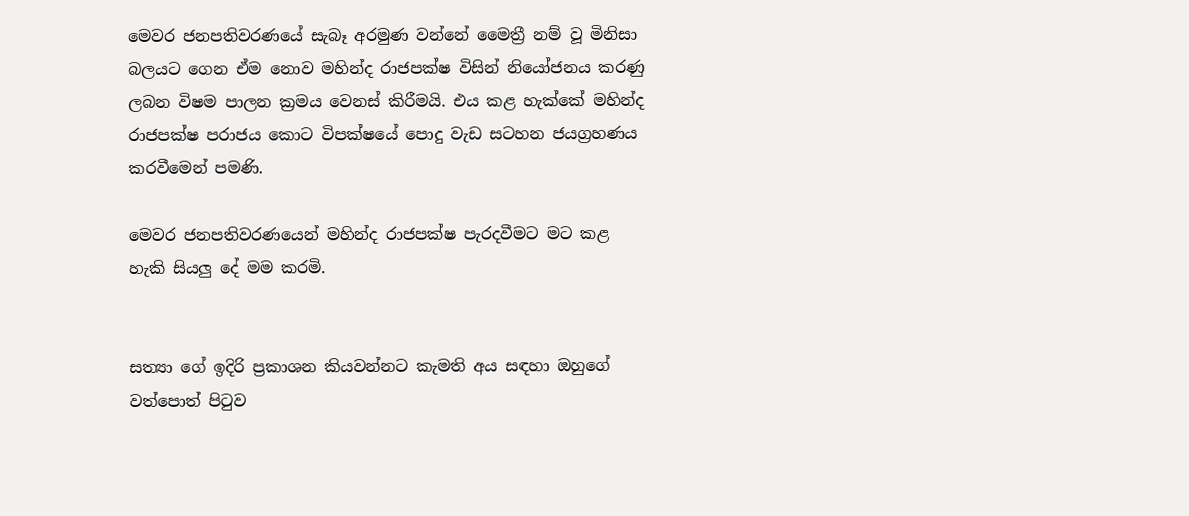මෙවර ජනපතිවරණයේ සැබෑ අරමුණ වන්නේ මෛත්‍රී නම් වූ මිනිසා බලයට ගෙන ඒම නොව මහින්ද රාජපක්ෂ විසින් නියෝජනය කරණු ලබන විෂම පාලන ක්‍රමය වෙනස් කිරීමයි. එය කළ හැක්කේ මහින්ද රාජපක්ෂ පරාජය කොට විපක්ෂයේ පොදු වැඩ සටහන ජයග්‍රහණය කරවීමෙන් පමණි.

මෙවර ජනපතිවරණයෙන් මහින්ද රාජපක්ෂ පැරදවීමට මට කළ හැකි සියලු දේ මම කරමි.


සත්‍යා ගේ ඉදිරි ප්‍රකාශන කියවන්නට කැමති අය සඳහා ඔහුගේ වත්පොත් පිටුව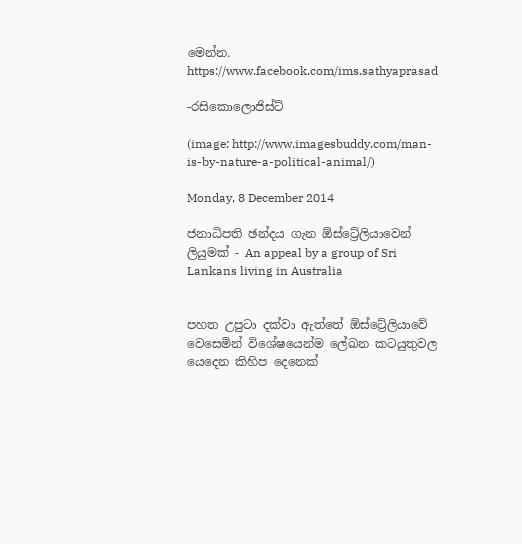මෙන්න.
https://www.facebook.com/ims.sathyaprasad

-රසිකොලොජිස්ට්

(image: http://www.imagesbuddy.com/man-is-by-nature-a-political-animal/)

Monday, 8 December 2014

ජනාධිපති ඡන්දය ගැන ඕස්ට්‍රේලියාවෙන් ලියුමක් - An appeal by a group of Sri Lankans living in Australia


පහත උපුටා දක්වා ඇත්තේ ඕස්ට්‍රේලියාවේ වෙසෙමින් විශේෂයෙන්ම ලේඛන කටයුතුවල යෙදෙන කිහිප දෙනෙක්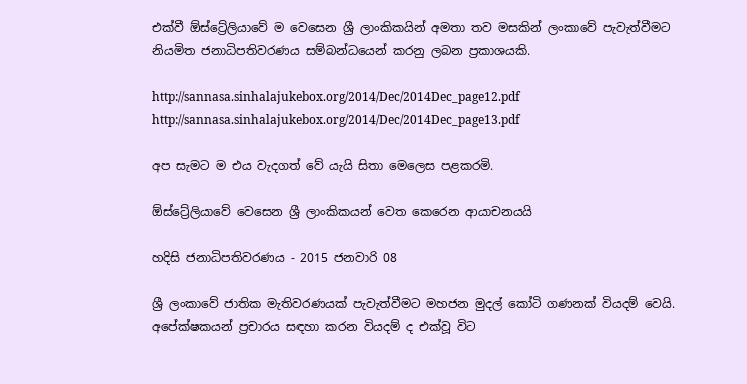එක්වී ඕස්ට්‍රේලියාවේ ම වෙසෙන ශ්‍රී ලාංකිකයින් අමතා තව මසකින් ලංකාවේ පැවැත්වීමට නියමිත ජනාධිපතිවරණය සම්බන්ධයෙන් කරනු ලබන ප්‍රකාශයකි.

http://sannasa.sinhalajukebox.org/2014/Dec/2014Dec_page12.pdf
http://sannasa.sinhalajukebox.org/2014/Dec/2014Dec_page13.pdf

අප සැමට ම එය වැදගත් වේ යැයි සිතා මෙලෙස පළකරමි.

ඕස්ට්‍රේලියාවේ වෙසෙන ශ්‍රී ලාංකිකයන් වෙත කෙරෙන ආයාචනයයි

හදිසි ජනාධිපතිවරණය - 2015 ජනවාරි 08

ශ්‍රී ලංකාවේ ජාතික මැතිවරණයක් පැවැත්වීමට මහජන මුදල් කෝටි ගණනක් වියදම් වෙයි. අපේක්ෂකයන් ප්‍රචාරය සඳහා කරන වියදම් ද එක්වූ විට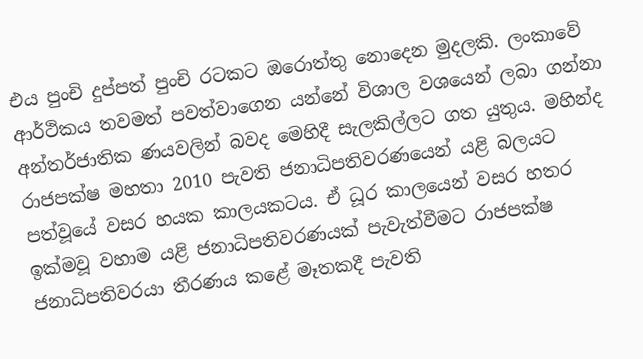එය පුංචි දුප්පත් පුංචි රටකට ඔරොත්තු නොදෙන මුදලකි. ලංකාවේ ආර්ථිකය තවමත් පවත්වාගෙන යන්නේ විශාල වශයෙන් ලබා ගන්නා අන්තර්ජාතික ණයවලින් බවද මෙහිදී සැලකිල්ලට ගත යුතුය. මහින්ද රාජපක්ෂ මහතා 2010 පැවති ජනාධිපතිවරණයෙන් යළි බලයට පත්වූයේ වසර හයක කාලයකටය. ඒ ධූර කාලයෙන් වසර හතර ඉක්මවූ වහාම යළි ජනාධිපතිවරණයක් පැවැත්වීමට රාජපක්ෂ ජනාධිපතිවරයා තීරණය කළේ මෑතකදී පැවති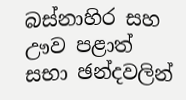බස්නාහිර සහ ඌව පළාත් සභා ඡන්දවලින්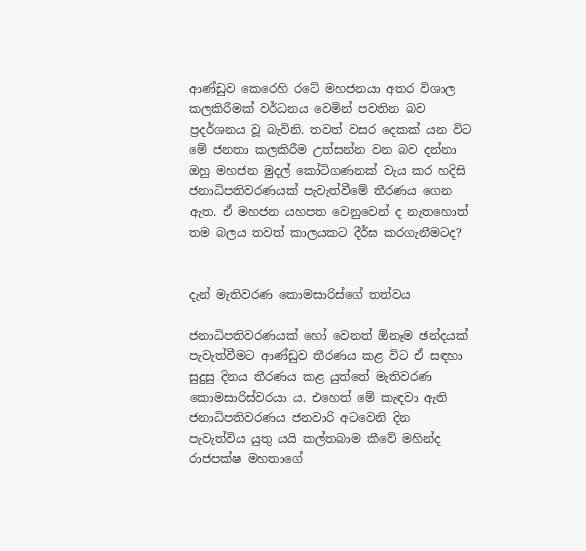ආණ්ඩුව කෙරෙහි රටේ මහජනයා අතර විශාල කලකිරීමක් වර්ධනය වෙමින් පවතින බව ප්‍රදර්ශනය වූ බැවිනි. තවත් වසර දෙකක් යන විට මේ ජනතා කලකිරීම උත්සන්න වන බව දන්නා ඔහු මහජන මුදල් කෝටිගණනක් වැය කර හදිසි ජනාධිපතිවරණයක් පැවැත්වීමේ තීරණය ගෙන ඇත. ඒ මහජන යහපත වෙනුවෙන් ද නැතහොත් තම බලය තවත් කාලයකට දීර්ඝ කරගැනීමටද?


දැන් මැතිවරණ කොමසාරිස්ගේ තත්වය

ජනාධිපතිවරණයක් හෝ වෙනත් ඕනෑම ඡන්දයක් පැවැත්වීමට ආණ්ඩුව තීරණය කළ විට ඒ සඳහා සුදුසු දිනය තීරණය කළ යුත්තේ මැතිවරණ කොමසාරිස්වරයා ය. එහෙත් මේ කැඳවා ඇති ජනාධිපතිවරණය ජනවාරි අටවෙනි දින පැවැත්විය යුතු යයි කල්තබාම කීවේ මහින්ද රාජපක්ෂ මහතාගේ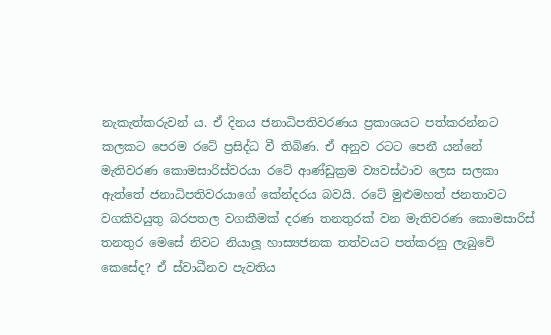නැකැත්කරුවන් ය. ඒ දිනය ජනාධිපතිවරණය ප්‍රකාශයට පත්කරන්නට කලකට පෙරම රටේ ප්‍රසිද්ධ වී තිබිණ. ඒ අනුව රටට පෙනී යන්නේ මැතිවරණ කොමසාරිස්වරයා රටේ ආණ්ඩුක්‍රම ව්‍යවස්ථාව ලෙස සලකා ඇත්තේ ජනාධිපතිවරයාගේ කේන්දරය බවයි. රටේ මුළුමහත් ජනතාවට වගකිවයුතු බරපතල වගකීමක් දරණ තනතුරක් වන මැතිවරණ කොමසාරිස් තනතුර මෙසේ නිවට නියාලූ හාස්‍යජනක තත්වයට පත්කරනු ලැබුවේ කෙසේද? ඒ ස්වාධීනව පැවතිය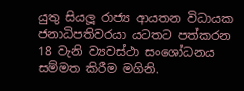යුතු සියලූ රාජ්‍ය ආයතන විධායක ජනාධිපතිවරයා යටතට පත්කරන 18 වැනි ව්‍යවස්ථා සංශෝධනය සම්මත කිරීම මගිනි.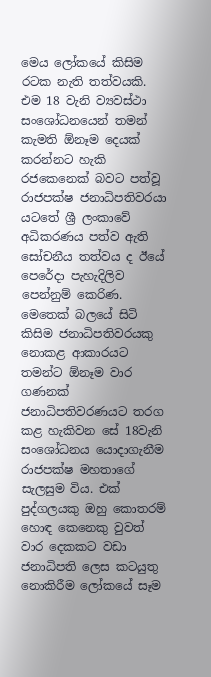මෙය ලෝකයේ කිසිම රටක නැති තත්වයකි. එම 18 වැනි ව්‍යවස්ථා සංශෝධනයෙන් තමන් කැමති ඕනෑම දෙයක් කරන්නට හැකි රජකෙනෙක් බවට පත්වූ රාජපක්ෂ ජනාධිපතිවරයා යටතේ ශ්‍රී ලංකාවේ අධිකරණය පත්ව ඇති සෝචනීය තත්වය ද ඊයේ පෙරේදා පැහැදිලිව පෙන්නුම් කෙරිණ. මෙතෙක් බලයේ සිටි කිසිම ජනාධිපතිවරයකු නොකළ ආකාරයට තමන්ට ඕනෑම වාර ගණනක් ජනාධිපතිවරණයට තරග කළ හැකිවන සේ 18වැනි සංශෝධනය යොදාගැනීම රාජපක්ෂ මහතාගේ සැලසුම විය. එක් පුද්ගලයකු ඔහු කොතරම් හොඳ කෙනෙකු වුවත් වාර දෙකකට වඩා ජනාධිපති ලෙස කටයුතු නොකිරීම ලෝකයේ සෑම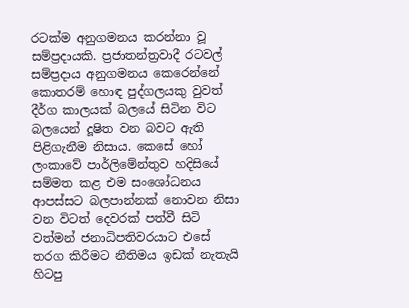රටක්ම අනුගමනය කරන්නා වූ සම්ප්‍රදායකි. ප්‍රජාතන්ත්‍රවාදී රටවල් සම්ප්‍රදාය අනුගමනය කෙරෙන්නේ කොතරම් හොඳ පුද්ගලයකු වුවත් දීර්ග කාලයක් බලයේ සිටින විට බලයෙන් දූෂිත වන බවට ඇති පිළිගැනීම නිසාය. කෙසේ හෝ ලංකාවේ පාර්ලිමේන්තුව හදිසියේ සම්මත කළ එම සංශෝධනය ආපස්සට බලපාන්නක් නොවන නිසා වන විටත් දෙවරක් පත්වී සිටි වත්මන් ජනාධිපතිවරයාට එසේ තරග කිරීමට නීතිමය ඉඩක් නැතැයි හිටපු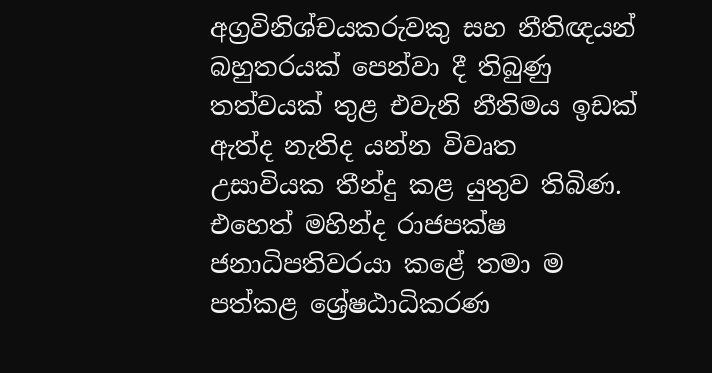අග්‍රවිනිශ්චයකරුවකු සහ නීතිඥයන් බහුතරයක් පෙන්වා දී තිබුණු තත්වයක් තුළ එවැනි නීතිමය ඉඩක් ඇත්ද නැතිද යන්න විවෘත උසාවියක තීන්දු කළ යුතුව තිබිණ. එහෙත් මහින්ද රාජපක්ෂ ජනාධිපතිවරයා කළේ තමා ම පත්කළ ශ්‍රේෂඨාධිකරණ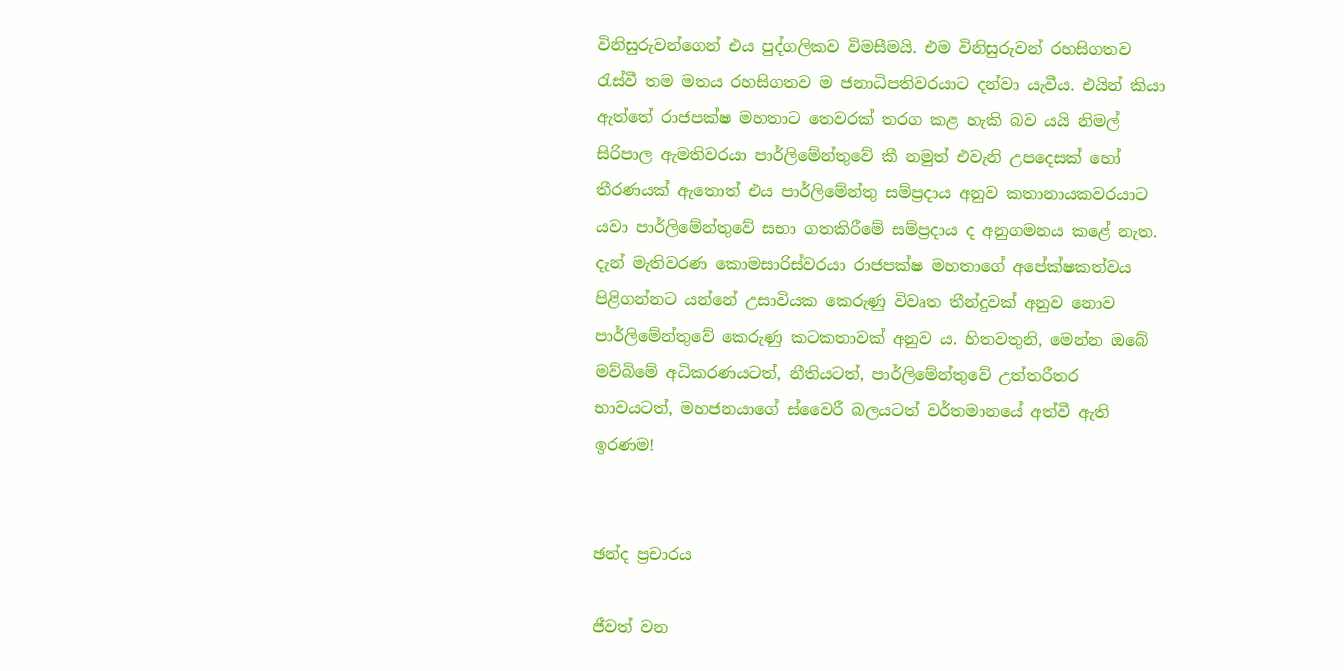විනිසුරුවන්ගෙන් එය පුද්ගලිකව විමසීමයි. එම විනිසුරුවන් රහසිගතව රැස්වී තම මතය රහසිගතව ම ජනාධිපතිවරයාට දන්වා යැවීය. එයින් කියා ඇත්තේ රාජපක්ෂ මහතාට තෙවරක් තරග කළ හැකි බව යයි නිමල් සිරිපාල ඇමතිවරයා පාර්ලිමේන්තුවේ කී නමුත් එවැනි උපදෙසක් හෝ තීරණයක් ඇතොත් එය පාර්ලිමේන්තු සම්ප්‍රදාය අනුව කතානායකවරයාට යවා පාර්ලිමේන්තුවේ සභා ගතකිරීමේ සම්ප්‍රදාය ද අනුගමනය කළේ නැත. දැන් මැතිවරණ කොමසාරිස්වරයා රාජපක්ෂ මහතාගේ අපේක්ෂකත්වය පිළිගන්නට යන්නේ උසාවියක කෙරුණු විවෘත තීන්දුවක් අනුව නොව පාර්ලිමේන්තුවේ කෙරුණු කටකතාවක් අනුව ය. හිතවතුනි, මෙන්න ඔබේ මව්බිමේ අධිකරණයටත්, නීතියටත්, පාර්ලිමේන්තුවේ උත්තරීතර භාවයටත්, මහජනයාගේ ස්වෛරී බලයටත් වර්තමානයේ අත්වී ඇති ඉරණම!


ඡන්ද ප්‍රචාරය

ජීවත් වන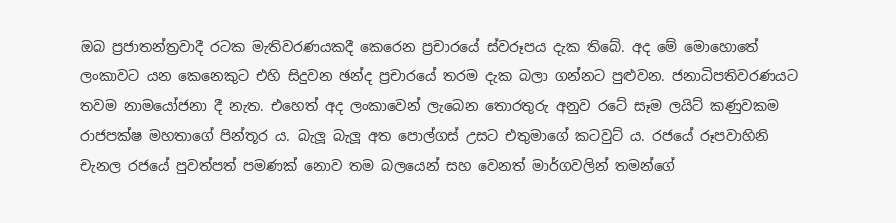ඔබ ප්‍රජාතන්ත්‍රවාදී රටක මැතිවරණයකදී කෙරෙන ප්‍රචාරයේ ස්වරූපය දැක තිබේ. අද මේ මොහොතේ ලංකාවට යන කෙනෙකුට එහි සිදුවන ඡන්ද ප්‍රචාරයේ තරම දැක බලා ගන්නට පුළුවන. ජනාධිපතිවරණයට තවම නාමයෝජනා දී නැත. එහෙත් අද ලංකාවෙන් ලැබෙන තොරතුරු අනුව රටේ සෑම ලයිට් කණුවකම රාජපක්ෂ මහතාගේ පින්තූර ය. බැලූ බැලූ අත පොල්ගස් උසට එතුමාගේ කටවුට් ය. රජයේ රූපවාහිනි චැනල රජයේ පුවත්පත් පමණක් නොව තම බලයෙන් සහ වෙනත් මාර්ගවලින් තමන්ගේ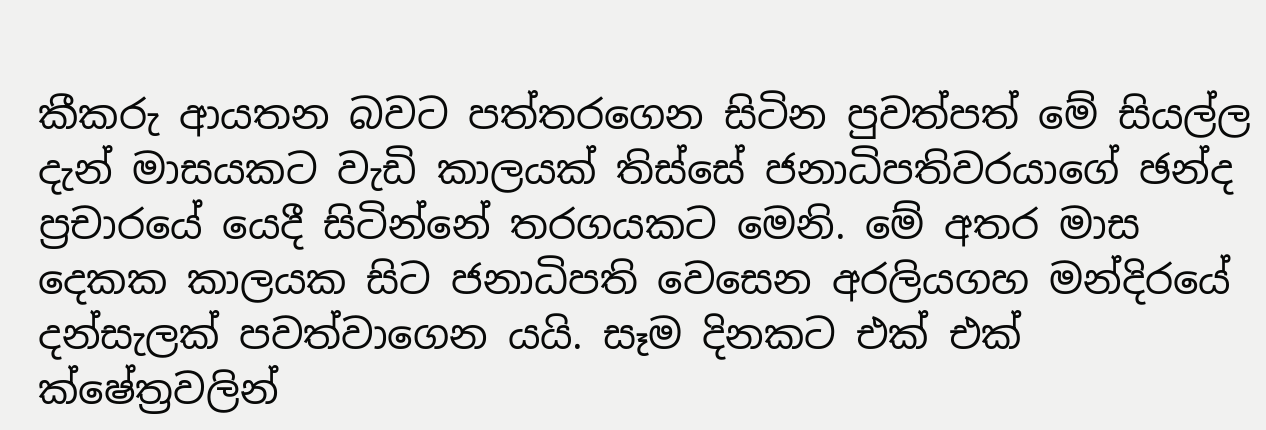කීකරු ආයතන බවට පත්තරගෙන සිටින පුවත්පත් මේ සියල්ල දැන් මාසයකට වැඩි කාලයක් තිස්සේ ජනාධිපතිවරයාගේ ඡන්ද ප්‍රචාරයේ යෙදී සිටින්නේ තරගයකට මෙනි. මේ අතර මාස දෙකක කාලයක සිට ජනාධිපති වෙසෙන අරලියගහ මන්දිරයේ දන්සැලක් පවත්වාගෙන යයි. සෑම දිනකට එක් එක් ක්ෂේත්‍රවලින්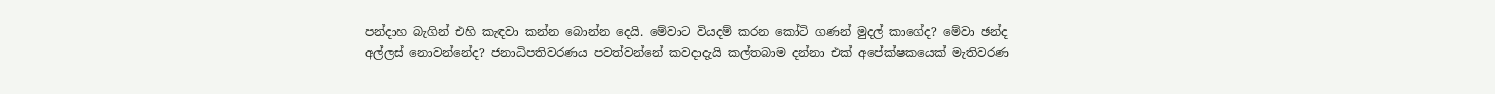පන්දාහ බැගින් එහි කැඳවා කන්න බොන්න දෙයි. මේවාට වියදම් කරන කෝටි ගණන් මුදල් කාගේද? මේවා ඡන්ද අල්ලස් නොවන්නේද? ජනාධිපතිවරණය පවත්වන්නේ කවදාදැයි කල්තබාම දන්නා එක් අපේක්ෂකයෙක් මැතිවරණ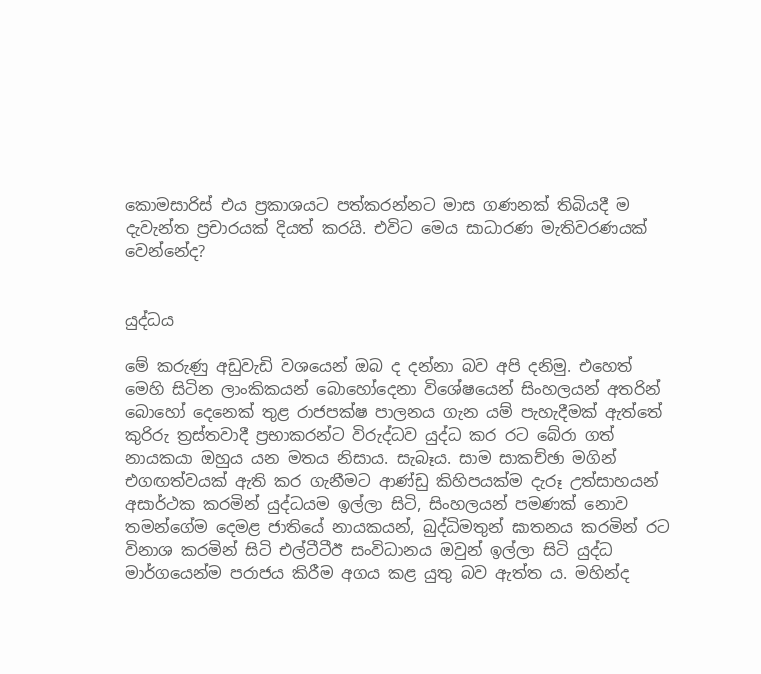කොමසාරිස් එය ප්‍රකාශයට පත්කරන්නට මාස ගණනක් තිබියදී ම දැවැන්ත ප්‍රචාරයක් දියත් කරයි. එවිට මෙය සාධාරණ මැතිවරණයක් වෙන්නේද?


යුද්ධය

මේ කරුණු අඩුවැඩි වශයෙන් ඔබ ද දන්නා බව අපි දනිමු. එහෙත් මෙහි සිටින ලාංකිකයන් බොහෝදෙනා විශේෂයෙන් සිංහලයන් අතරින් බොහෝ දෙනෙක් තුළ රාජපක්ෂ පාලනය ගැන යම් පැහැදීමක් ඇත්තේ කුරිරු ත්‍රස්තවාදී ප්‍රභාකරන්ට විරුද්ධව යුද්ධ කර රට බේරා ගත් නායකයා ඔහුය යන මතය නිසාය. සැබෑය. සාම සාකච්ඡා මගින් එගඟත්වයක් ඇති කර ගැනීමට ආණ්ඩු කිහිපයක්ම දැරූ උත්සාහයන් අසාර්ථක කරමින් යුද්ධයම ඉල්ලා සිටි, සිංහලයන් පමණක් නොව තමන්ගේම දෙමළ ජාතියේ නායකයන්, බුද්ධිමතුන් ඝාතනය කරමින් රට විනාශ කරමින් සිටි එල්ටීටීඊ සංවිධානය ඔවුන් ඉල්ලා සිටි යුද්ධ මාර්ගයෙන්ම පරාජය කිරීම අගය කළ යුතු බව ඇත්ත ය. මහින්ද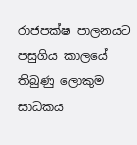රාජපක්ෂ පාලනයට පසුගිය කාලයේ තිබුණු ලොකුම සාධකය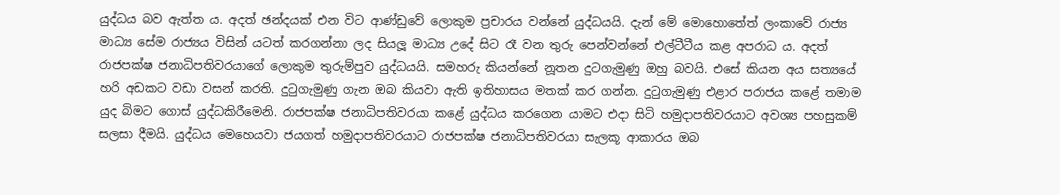යුද්ධය බව ඇත්ත ය. අදත් ඡන්දයක් එන විට ආණ්ඩුවේ ලොකුම ප්‍රචාරය වන්නේ යුද්ධයයි. දැන් මේ මොහොතේත් ලංකාවේ රාජ්‍ය මාධ්‍ය සේම රාජ්‍යය විසින් යටත් කරගන්නා ලද සියලූ මාධ්‍ය උදේ සිට රෑ වන තුරු පෙන්වන්නේ එල්ටීටීය කළ අපරාධ ය. අදත් රාජපක්ෂ ජනාධිපතිවරයාගේ ලොකුම තුරුම්පුව යුද්ධයයි. සමහරු කියන්නේ නූතන දුටගැමුණු ඔහු බවයි. එසේ කියන අය සත්‍යයේ හරි අඩකට වඩා වසන් කරති. දුටුගැමුණු ගැන ඔබ කියවා ඇති ඉතිහාසය මතක් කර ගන්න. දුටුගැමුණු එළාර පරාජය කළේ තමාම යුද බිමට ගොස් යුද්ධකිරීමෙනි. රාජපක්ෂ ජනාධිපතිවරයා කළේ යුද්ධය කරගෙන යාමට එදා සිටි හමුදාපතිවරයාට අවශ්‍ය පහසුකම් සලසා දීමයි. යුද්ධය මෙහෙයවා ජයගත් හමුදාපතිවරයාට රාජපක්ෂ ජනාධිපතිවරයා සැලකූ ආකාරය ඔබ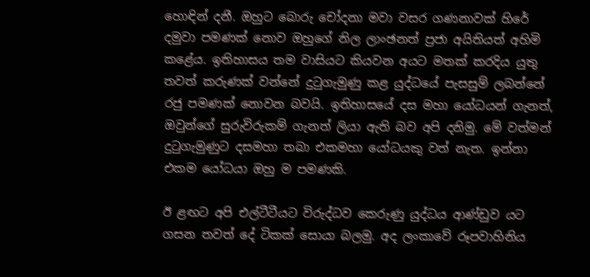හොඳින් දනී. ඔහුට බොරු චෝදනා මවා වසර ගණනාවක් හිරේ දමුවා පමණක් නොව ඔහුගේ නිල ලාංඡනත් ප්‍රජා අයිතියත් අහිමි කළේය. ඉතිහාසය තම වාසියට කියවන අයට මතක් කරදිය යුතු තවත් කරුණක් වන්නේ දුටුගැමුණු කළ යුද්ධයේ පැසසුම් ලබන්නේ රජු පමණක් නොවන බවයි. ඉතිහාසයේ දස මහා යෝධයන් ගැනත්, ඔවුන්ගේ සුරුවිරුකම් ගැනත් ලියා ඇති බව අපි දනිමු. මේ වත්මන් දුටුගැමුණුට දසමහා තබා එකමහා යෝධයකු වත් නැත. ඉන්නා එකම යෝධයා ඔහු ම පමණකි.

ඊ ළඟට අපි එල්ටීටීයට විරුද්ධව කෙරුණු යුද්ධය ආණ්ඩුව යට ගසන තවත් දේ ටිකක් සොයා බලමු. අද ලංකාවේ රූපවාහිනිය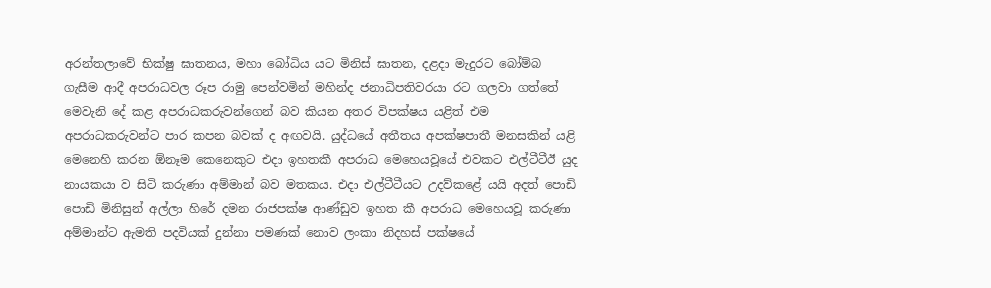අරන්තලාවේ භික්ෂු ඝාතනය, මහා බෝධිය යට මිනිස් ඝාතන, දළදා මැදුරට බෝම්බ ගැසීම ආදී අපරාධවල රූප රාමු පෙන්වමින් මහින්ද ජනාධිපතිවරයා රට ගලවා ගත්තේ මෙවැනි දේ කළ අපරාධකරුවන්ගෙන් බව කියන අතර විපක්ෂය යළිත් එම අපරාධකරුවන්ට පාර කපන බවක් ද අඟවයි. යුද්ධයේ අතීතය අපක්ෂපාතී මනසකින් යළි මෙනෙහි කරන ඕනෑම කෙනෙකුට එදා ඉහතකී අපරාධ මෙහෙයවූයේ එවකට එල්ටීටීඊ යුද නායකයා ව සිටි කරුණා අම්මාන් බව මතකය. එදා එල්ටීටීයට උදව්කළේ යයි අදත් පොඩි පොඩි මිනිසුන් අල්ලා හිරේ දමන රාජපක්ෂ ආණ්ඩුව ඉහත කී අපරාධ මෙහෙයවූ කරුණා අම්මාන්ට ඇමති පදවියක් දුන්නා පමණක් නොව ලංකා නිදහස් පක්ෂයේ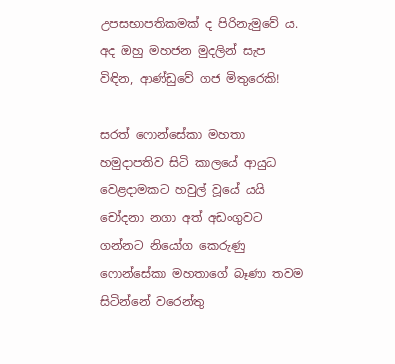උපසභාපතිකමක් ද පිරිනැමුවේ ය. අද ඔහු මහජන මුදලින් සැප විඳින, ආණ්ඩුවේ ගජ මිතුරෙකි!

සරත් ෆොන්සේකා මහතා හමුදාපතිව සිටි කාලයේ ආයුධ වෙළදාමකට හවුල් වූයේ යයි චෝදනා නගා අත් අඩංගුවට ගන්නට නියෝග කෙරුණු ෆොන්සේකා මහතාගේ බෑණා තවම සිටින්නේ වරෙන්තු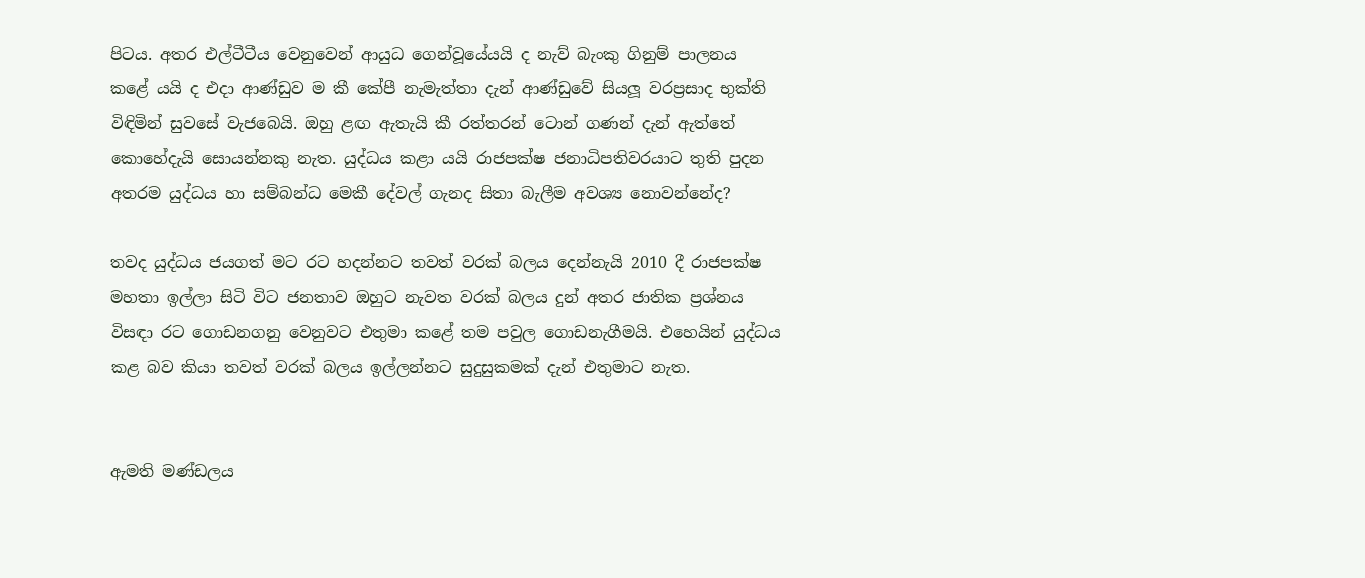පිටය. අතර එල්ටීටීය වෙනුවෙන් ආයුධ ගෙන්වූයේයයි ද නැව් බැංකු ගිනුම් පාලනය කළේ යයි ද එදා ආණ්ඩුව ම කී කේපී නැමැත්තා දැන් ආණ්ඩුවේ සියලූ වරප්‍රසාද භුක්ති විඳිමින් සුවසේ වැජබෙයි. ඔහු ළඟ ඇතැයි කී රත්තරන් ටොන් ගණන් දැන් ඇත්තේ කොහේදැයි සොයන්නකු නැත. යුද්ධය කළා යයි රාජපක්ෂ ජනාධිපතිවරයාට තුති පුදන අතරම යුද්ධය හා සම්බන්ධ මෙකී දේවල් ගැනද සිතා බැලීම අවශ්‍ය නොවන්නේද?

තවද යුද්ධය ජයගත් මට රට හදන්නට තවත් වරක් බලය දෙන්නැයි 2010 දී රාජපක්ෂ මහතා ඉල්ලා සිටි විට ජනතාව ඔහුට නැවත වරක් බලය දුන් අතර ජාතික ප්‍රශ්නය විසඳා රට ගොඩනගනු වෙනුවට එතුමා කළේ තම පවුල ගොඩනැගීමයි. එහෙයින් යුද්ධය කළ බව කියා තවත් වරක් බලය ඉල්ලන්නට සුදුසුකමක් දැන් එතුමාට නැත.


ඇමති මණ්ඩලය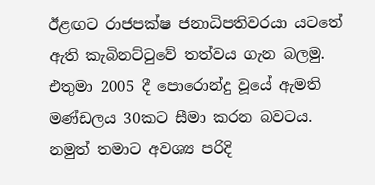ඊළඟට රාජපක්ෂ ජනාධිපතිවරයා යටතේ ඇති කැබිනට්ටුවේ තත්වය ගැන බලමු. එතුමා 2005 දී පොරොන්දු වූයේ ඇමති මණ්ඩලය 30කට සීමා කරන බවටය. නමුත් තමාට අවශ්‍ය පරිදි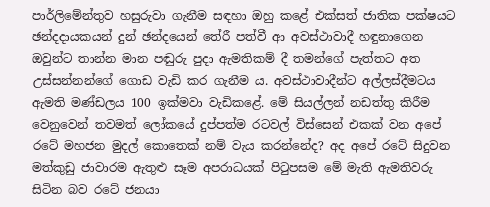පාර්ලිමේන්තුව හසුරුවා ගැනීම සඳහා ඔහු කළේ එක්සත් ජාතික පක්ෂයට ඡන්දදායකයන් දුන් ඡන්දයෙන් තේරී පත්වී ආ අවස්ථාවාදී හඳුනාගෙන ඔවුන්ට තාන්න මාන පඬුරු පුදා ඇමතිකම් දී තමන්ගේ පැත්තට අත උස්සන්නන්ගේ ගොඩ වැඩි කර ගැනීම ය. අවස්ථාවාදීන්ට අල්ලස්දීමටය ඇමති මණ්ඩලය 100 ඉක්මවා වැඩිකළේ. මේ සියල්ලන් නඩත්තු කිරීම වෙනුවෙන් තවමත් ලෝකයේ දුප්පත්ම රටවල් විස්සෙන් එකක් වන අපේ රටේ මහජන මුදල් කොතෙක් නම් වැය කරන්නේද? අද අපේ රටේ සිදුවන මත්කුඩු ජාවාරම ඇතුළු සෑම අපරාධයක් පිටුපසම මේ මැති ඇමතිවරු සිටින බව රටේ ජනයා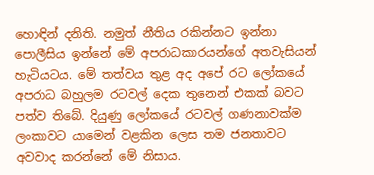හොඳින් දනිති. නමුත් නීතිය රකින්නට ඉන්නා පොලීසිය ඉන්නේ මේ අපරාධකාරයන්ගේ අතවැසියන් හැටියටය. මේ තත්වය තුළ අද අපේ රට ලෝකයේ අපරාධ බහුලම රටවල් දෙක තුනෙන් එකක් බවට පත්ව තිබේ. දියුණු ලෝකයේ රටවල් ගණනාවක්ම ලංකාවට යාමෙන් වළකින ලෙස තම ජනතාවට අවවාද කරන්නේ මේ නිසාය.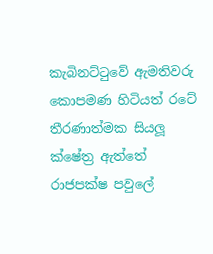කැබිනට්ටුවේ ඇමතිවරු කොපමණ හිටියත් රටේ තීරණාත්මක සියලූ ක්ෂේත්‍ර ඇත්තේ රාජපක්ෂ පවුලේ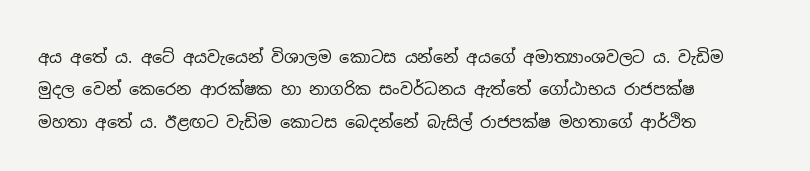අය අතේ ය. අටේ අයවැයෙන් විශාලම කොටස යන්නේ අයගේ අමාත්‍යාංශවලට ය. වැඩිම මුදල වෙන් කෙරෙන ආරක්ෂක හා නාගරික සංවර්ධනය ඇත්තේ ගෝඨාභය රාජපක්ෂ මහතා අතේ ය. ඊළඟට වැඩිම කොටස බෙදන්නේ බැසිල් රාජපක්ෂ මහතාගේ ආර්ථිත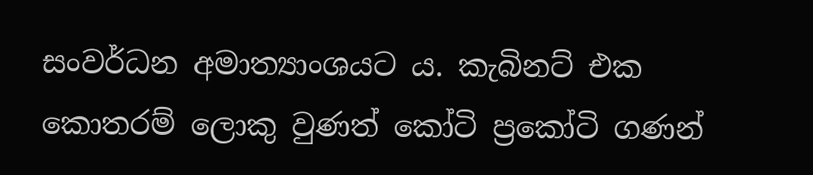සංවර්ධන අමාත්‍යාංශයට ය. කැබිනට් එක කොතරම් ලොකු වුණත් කෝටි ප්‍රකෝටි ගණන්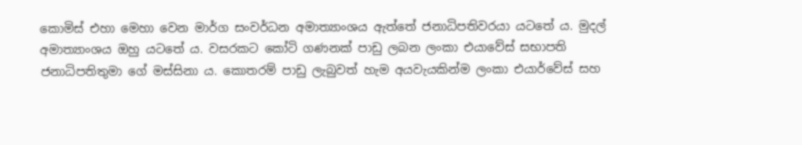කොමිස් එහා මෙහා වෙන මාර්ග සංවර්ධන අමාත්‍යාංශය ඇත්තේ ජනාධිපතිවරයා යටතේ ය. මුදල් අමාත්‍යාංශය ඔහු යටතේ ය. වසරකට කෝටි ගණනක් පාඩු ලබන ලංකා එයාවේස් සභාපති ජනාධිපතිතුමා ගේ මස්සිනා ය. කොතරම් පාඩු ලැබුවත් හැම අයවැයකින්ම ලංකා එයාර්වේස් සහ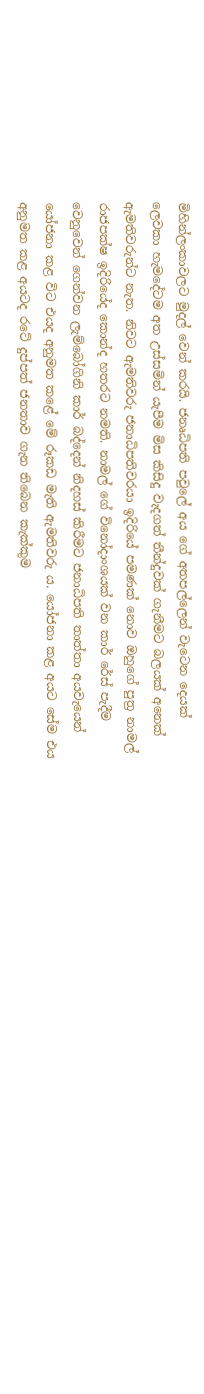මිහින්ලංකාවලට මුදල් වෙන් කරයි. ජනෘධිපති පවුලේ අය ගේ අතපල්ලෙන් වැටෙන දෙයක් ලෙවකා හැමදේටම අත උස්සමින් යැපීම මිස කිසිදු වැදගත් තීන්දුවක් ගැනීමට බලයක් අනෙක් ඇමතිවරුන්ට නැත. නිවට ඇමතිවරු ජනාධිපතිවරයා ඉදිරියේ පමණක් නොව ඔහුගේ පුත්‍ර නාමල් රාජපක්ෂ ඉදිරියේද කොන්ද හතරට නමති. නාමල් ගේ විනෝදාංශයක් වන කාර් රේස් පැදීම වෙනුවෙන් ගෙන්වන ලැම්බෝගිනි කාර් බද්දෙන් නිදහස් කිරීමට ජනාධිපති තාත්තා අයවැයෙන් යෝජනා කළ විට එයද අනුමත කළේ මේ රූකඩ මැති ඇමතිවරු ය. යෝජනා කළ අයට සේම එය අනුමත කළ අයටද රටේ දුප්පත් ජනතාව ගැන තිබෙන කැක්කුම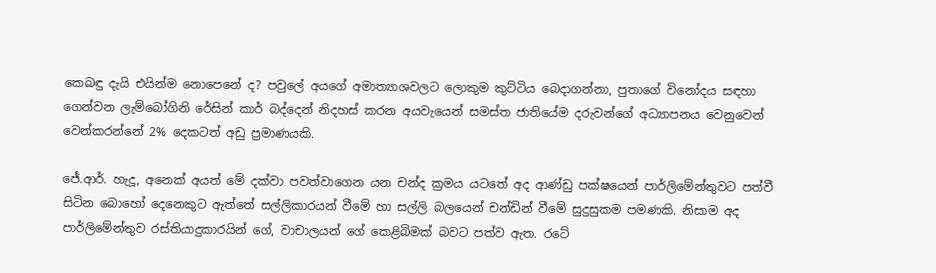කෙබඳු දැයි එයින්ම නොපෙනේ ද? පවුලේ අයගේ අමාත්‍යාශවලට ලොකුම කුට්ටිය බෙදාගන්නා, පුතාගේ විනෝදය සඳහා ගෙන්වන ලැම්බෝගිනි රේසින් කාර් බද්දෙන් නිදහස් කරන අයවැයෙන් සමස්ත ජාතියේම දරුවන්ගේ අධ්‍යාපනය වෙනුවෙන් වෙන්කරන්නේ 2% දෙකටත් අඩු ප්‍රමාණයකි.

ජේ.ආර්. හැදූ, අනෙක් අයත් මේ දක්වා පවත්වාගෙන යන චන්ද ක්‍රමය යටතේ අද ආණ්ඩු පක්ෂයෙන් පාර්ලිමේන්තුවට පත්වී සිටින බොහෝ දෙනෙකුට ඇත්තේ සල්ලිකාරයන් වීමේ හා සල්ලි බලයෙන් චන්ඩින් වීමේ සුදුසුකම පමණකි. නිසාම අද පාර්ලිමේන්තුව රස්තියාදුකාරයින් ගේ, වාචාලයන් ගේ කෙළිබිමක් බවට පත්ව ඇත. රටේ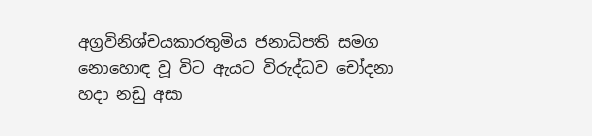අග්‍රවිනිශ්චයකාරතුමිය ජනාධිපති සමග නොහොඳ වූ විට ඇයට විරුද්ධව චෝදනා හදා නඩු අසා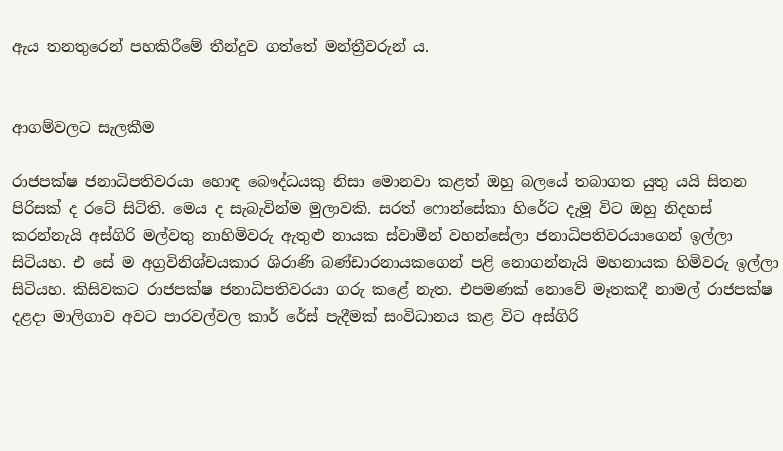ඇය තනතුරෙන් පහකිරීමේ තීන්දුව ගත්තේ මන්ත්‍රීවරුන් ය.


ආගම්වලට සැලකීම

රාජපක්ෂ ජනාධිපතිවරයා හොඳ බෞද්ධයකු නිසා මොනවා කළත් ඔහු බලයේ තබාගත යුතු යයි සිතන පිරිසක් ද රටේ සිටිති. මෙය ද සැබැවින්ම මුලාවකි. සරත් ෆොන්සේකා හිරේට දැමූ විට ඔහු නිදහස් කරන්නැයි අස්ගිරි මල්වතු නාහිමිවරු ඇතුළු නායක ස්වාමීන් වහන්සේලා ජනාධිපතිවරයාගෙන් ඉල්ලා සිටියහ. එ සේ ම අග්‍රවිනිශ්චයකාර ශිරාණි බණ්ඩාරනායකගෙන් පළි නොගන්නැයි මහනායක හිමිවරු ඉල්ලා සිටියහ. කිසිවකට රාජපක්ෂ ජනාධිපතිවරයා ගරු කළේ නැත. එපමණක් නොවේ මෑතකදී නාමල් රාජපක්ෂ දළදා මාලිගාව අවට පාරවල්වල කාර් රේස් පැදීමක් සංවිධානය කළ විට අස්ගිරි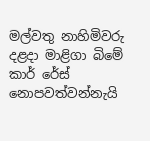මල්වතු නාහිමිවරු දළදා මාළිගා බිමේ කාර් රේස් නොපවත්වන්නැයි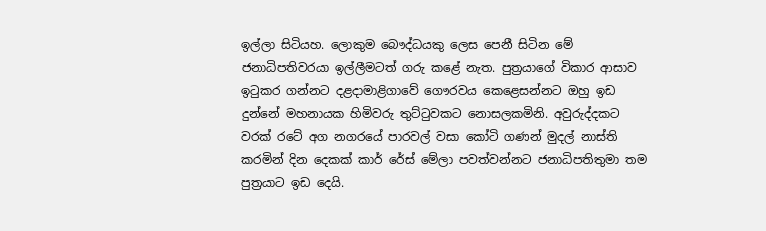ඉල්ලා සිටියහ. ලොකුම බෞද්ධයකු ලෙස පෙනී සිටින මේ ජනාධිපතිවරයා ඉල්ලීමටත් ගරු කළේ නැත. පුත්‍රයාගේ විකාර ආසාව ඉටුකර ගන්නට දළදාමාළිගාවේ ගෞරවය කෙළෙසන්නට ඔහු ඉඩ දුන්නේ මහනායක හිමිවරු තුට්ටුවකට නොසලකමිනි. අවුරුද්දකට වරක් රටේ අග නගරයේ පාරවල් වසා කෝටි ගණන් මුදල් නාස්ති කරමින් දින දෙකක් කාර් රේස් මේලා පවත්වන්නට ජනාධිපතිතුමා තම පුත්‍රයාට ඉඩ දෙයි.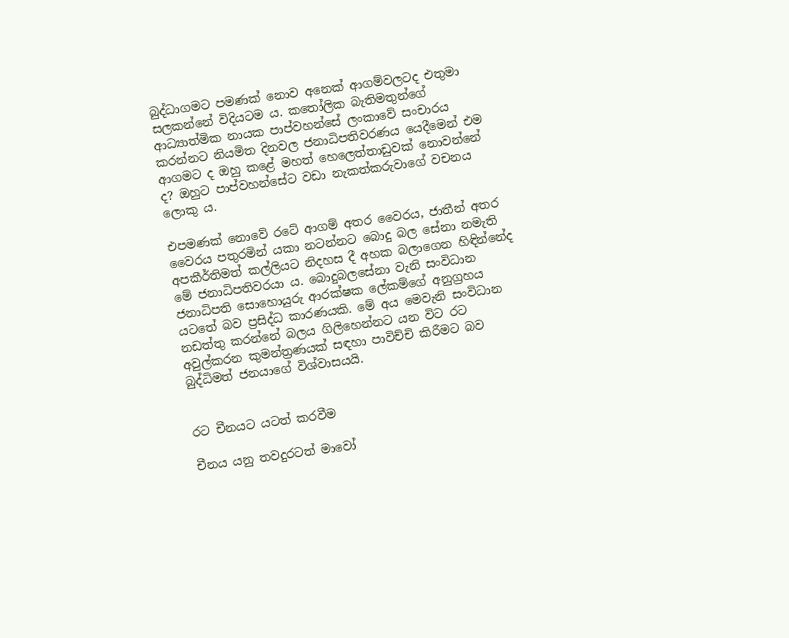බුද්ධාගමට පමණක් නොව අනෙක් ආගම්වලටද එතුමා සලකන්නේ විදියටම ය. කතෝලික බැතිමතුන්ගේ ආධ්‍යාත්මික නායක පාප්වහන්සේ ලංකාවේ සංචාරය කරන්නට නියමිත දිනවල ජනාධිපතිවරණය යෙදීමෙන් එම ආගමට ද ඔහු කළේ මහත් හෙලෙත්තාඩුවක් නොවන්නේ ද? ඔහුට පාප්වහන්සේට වඩා නැකත්කරුවාගේ වචනය ලොකු ය.

එපමණක් නොවේ රටේ ආගම් අතර වෛරය, ජාතීන් අතර වෛරය පතුරමින් යකා නටන්නට බොදු බල සේනා නමැති අපකීර්තිමත් කල්ලියට නිදහස දී අහක බලාගෙන හිඳින්නේද මේ ජනාධිපතිවරයා ය. බොදුබලසේනා වැනි සංවිධාන ජනාධිපති සොහොයුරු ආරක්ෂක ලේකම්ගේ අනුග්‍රහය යටතේ බව ප්‍රසිද්ධ කාරණයකි. මේ අය මෙවැනි සංවිධාන නඩත්තු කරන්නේ බලය ගිලිහෙන්නට යන විට රට අවුල්කරන කුමන්ත්‍රණයක් සඳහා පාවිච්චි කිරීමට බව බුද්ධිමත් ජනයාගේ විශ්වාසයයි.


රට චීනයට යටත් කරවීම

චීනය යනු තවදුරටත් මාවෝ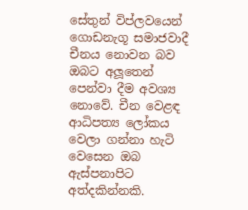සේතුන් විප්ලවයෙන් ගොඩනැගූ සමාජවාදී චීනය නොවන බව ඔබට අලූතෙන් පෙන්වා දීම අවශ්‍ය නොවේ. චීන වෙළඳ ආධිපත්‍ය ලෝකය වෙලා ගන්නා හැටි වෙසෙන ඔබ ඇස්පනාපිට අත්දකින්නකි.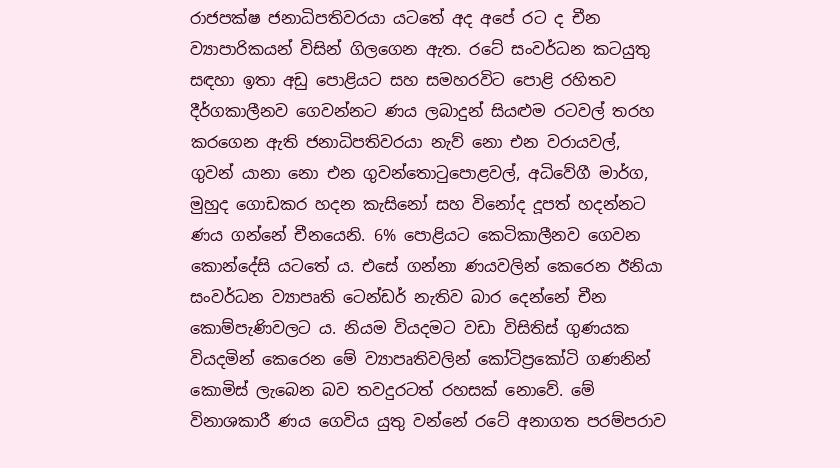රාජපක්ෂ ජනාධිපතිවරයා යටතේ අද අපේ රට ද චීන ව්‍යාපාරිකයන් විසින් ගිලගෙන ඇත. රටේ සංවර්ධන කටයුතු සඳහා ඉතා අඩු පොළියට සහ සමහරවිට පොළි රහිතව දීර්ගකාලීනව ගෙවන්නට ණය ලබාදුන් සියළුම රටවල් තරහ කරගෙන ඇති ජනාධිපතිවරයා නැව් නො එන වරායවල්, ගුවන් යානා නො එන ගුවන්තොටුපොළවල්, අධිවේගී මාර්ග, මුහුද ගොඩකර හදන කැසිනෝ සහ විනෝද දූපත් හදන්නට ණය ගන්නේ චීනයෙනි. 6% පොළියට කෙටිකාලීනව ගෙවන කොන්දේසි යටතේ ය. එසේ ගන්නා ණයවලින් කෙරෙන ඊනියා සංවර්ධන ව්‍යාපෘති ටෙන්ඩර් නැතිව බාර දෙන්නේ චීන කොම්පැණිවලට ය. නියම වියදමට වඩා විසිතිස් ගුණයක වියදමින් කෙරෙන මේ ව්‍යාපෘතිවලින් කෝටිප්‍රකෝටි ගණනින් කොමිස් ලැබෙන බව තවදුරටත් රහසක් නොවේ. මේ විනාශකාරී ණය ගෙවිය යුතු වන්නේ රටේ අනාගත පරම්පරාව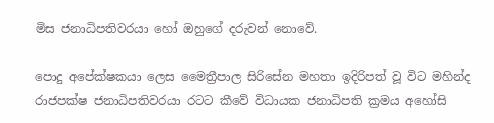මිස ජනාධිපතිවරයා හෝ ඔහුගේ දරුවන් නොවේ.

පොදු අපේක්ෂකයා ලෙස මෛත්‍රීපාල සිරිසේන මහතා ඉදිරිපත් වූ විට මහින්ද රාජපක්ෂ ජනාධිපතිවරයා රටට කීවේ විධායක ජනාධිපති ක්‍රමය අහෝසි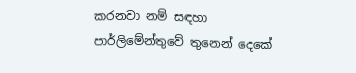කරනවා නම් සඳහා පාර්ලිමේන්තුවේ තුනෙන් දෙකේ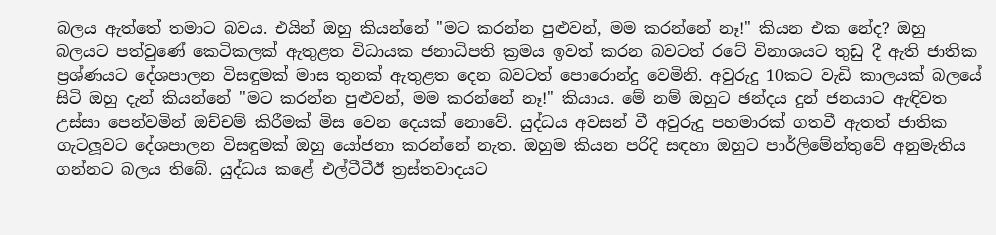බලය ඇත්තේ තමාට බවය. එයින් ඔහු කියන්නේ "මට කරන්න පුළුවන්, මම කරන්නේ නෑ!" කියන එක නේද? ඔහු බලයට පත්වුණේ කෙටිකලක් ඇතුළත විධායක ජනාධිපති ක්‍රමය ඉවත් කරන බවටත් රටේ විනාශයට තුඩු දී ඇති ජාතික ප්‍රශ්ණයට දේශපාලන විසඳුමක් මාස තුනක් ඇතුළත දෙන බවටත් පොරොන්දු වෙමිනි. අවුරුදු 10කට වැඩි කාලයක් බලයේ සිටි ඔහු දැන් කියන්නේ "මට කරන්න පුළුවන්, මම කරන්නේ නෑ!" කියාය. මේ නම් ඔහුට ඡන්දය දුන් ජනයාට ඇඳිවත උස්සා පෙන්වමින් ඔච්චම් කිරීමක් මිස වෙන දෙයක් නොවේ. යුද්ධය අවසන් වී අවුරුදු පහමාරක් ගතවී ඇතත් ජාතික ගැටලූවට දේශපාලන විසඳුමක් ඔහු යෝජනා කරන්නේ නැත. ඔහුම කියන පරිදි සඳහා ඔහුට පාර්ලිමේන්තුවේ අනුමැතිය ගන්නට බලය තිබේ. යුද්ධය කළේ එල්ටීටීඊ ත්‍රස්තවාදයට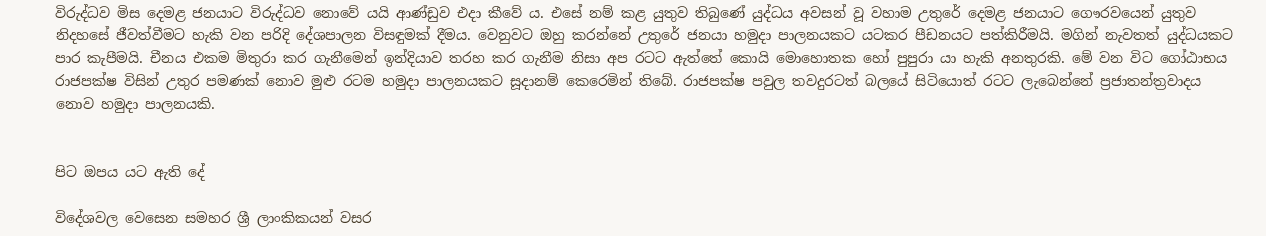විරුද්ධව මිස දෙමළ ජනයාට විරුද්ධව නොවේ යයි ආණ්ඩුව එදා කීවේ ය. එසේ නම් කළ යුතුව තිබුණේ යුද්ධය අවසන් වූ වහාම උතුරේ දෙමළ ජනයාට ගෞරවයෙන් යුතුව නිදහසේ ජීවත්වීමට හැකි වන පරිදි දේශපාලන විසඳුමක් දීමය. වෙනුවට ඔහු කරන්නේ උතුරේ ජනයා හමුදා පාලනයකට යටකර පීඩනයට පත්කිරීමයි. මගින් නැවතත් යුද්ධයකට පාර කැපීමයි. චීනය එකම මිතුරා කර ගැනීමෙන් ඉන්දියාව තරහ කර ගැනීම නිසා අප රටට ඇත්තේ කොයි මොහොතක හෝ පුපුරා යා හැකි අනතුරකි. මේ වන විට ගෝඨාභය රාජපක්ෂ විසින් උතුර පමණක් නොව මුළු රටම හමුදා පාලනයකට සූදානම් කෙරෙමින් තිබේ. රාජපක්ෂ පවුල තවදුරටත් බලයේ සිටියොත් රටට ලැබෙන්නේ ප්‍රජාතන්ත්‍රවාදය නොව හමුදා පාලනයකි.


පිට ඔපය යට ඇති දේ

විදේශවල වෙසෙන සමහර ශ්‍රී ලාංකිකයන් වසර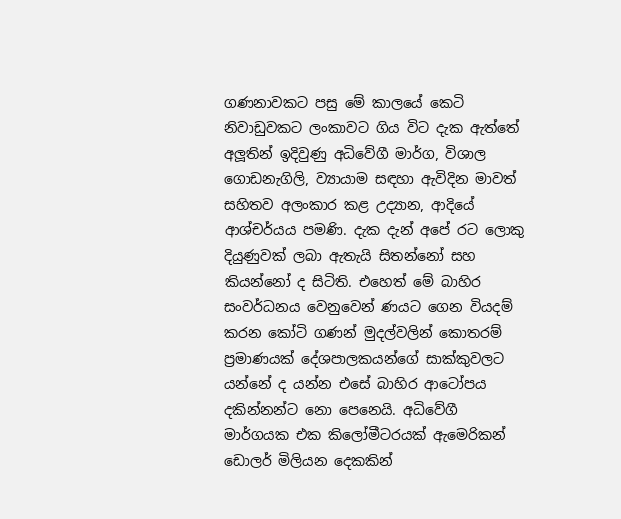ගණනාවකට පසු මේ කාලයේ කෙටි නිවාඩුවකට ලංකාවට ගිය විට දැක ඇත්තේ අලූතින් ඉදිවුණු අධිවේගී මාර්ග, විශාල ගොඩනැගිලි, ව්‍යායාම සඳහා ඇවිදින මාවත් සහිතව අලංකාර කළ උද්‍යාන, ආදියේ ආශ්චර්යය පමණි. දැක දැන් අපේ රට ලොකු දියුණුවක් ලබා ඇතැයි සිතන්නෝ සහ කියන්නෝ ද සිටිති. එහෙත් මේ බාහිර සංවර්ධනය වෙනුවෙන් ණයට ගෙන වියදම් කරන කෝටි ගණන් මුදල්වලින් කොතරම් ප්‍රමාණයක් දේශපාලකයන්ගේ සාක්කුවලට යන්නේ ද යන්න එසේ බාහිර ආටෝපය දකින්නන්ට නො පෙනෙයි. අධිවේගී මාර්ගයක එක කිලෝමීටරයක් ඇමෙරිකන් ඩොලර් මිලියන දෙකකින්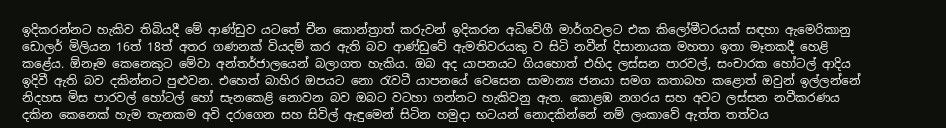ඉදිකරන්නට හැකිව තිබියදී මේ ආණ්ඩුව යටතේ චීන කොන්ත්‍රාත් කරුවන් ඉදිකරන අධිවේගී මාර්ගවලට එක කිලෝමීටරයක් සඳහා ඇමෙරිකානු ඩොලර් මිලියන 16ත් 18ත් අතර ගණනක් වියදම් කර ඇති බව ආණ්ඩුවේ ඇමතිවරයකු ව සිටි නවීන් දිසානායක මහතා ඉතා මෑතකදී හෙළි කළේය. ඕනෑම කෙනෙකුට මේවා අන්තර්ජාලයෙන් බලාගත හැකිය. ඔබ අද යාපනයට ගියහොත් එහිද ලස්සන පාරවල්, සංචාරක හෝටල් ආදිය ඉදිවී ඇති බව දකින්නට පුළුවන. එහෙත් බාහිර ඔපයට නො රැවටී යාපනයේ වෙසෙන සාමාන්‍ය ජනයා සමග කතාබහ කළොත් ඔවුන් ඉල්ලන්නේ නිදහස මිස පාරවල් හෝටල් හෝ සැනකෙළි නොවන බව ඔබට වටහා ගන්නට හැකිවනු ඇත. කොළඹ නගරය සහ අවට ලස්සන නවීකරණය දකින කෙනෙක් හැම තැනකම අවි දරාගෙන සහ සිවිල් ඇඳුමෙන් සිටින හමුදා භටයන් නොදකින්නේ නම් ලංකාවේ ඇත්ත තත්වය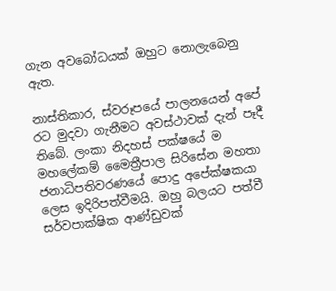ගැන අවබෝධයක් ඔහුට නොලැබෙනු ඇත.

නාස්තිකාර, ස්වරූපයේ පාලනයෙන් අපේ රට මුදවා ගැනීමට අවස්ථාවක් දැන් පෑදී තිබේ. ලංකා නිදහස් පක්ෂයේ ම මහලේකම් මෛත්‍රීපාල සිරිසේන මහතා ජනාධිපතිවරණයේ පොදු අපේක්ෂකයා ලෙස ඉදිරිපත්වීමයි. ඔහු බලයට පත්වී සර්වපාක්ෂික ආණ්ඩුවක්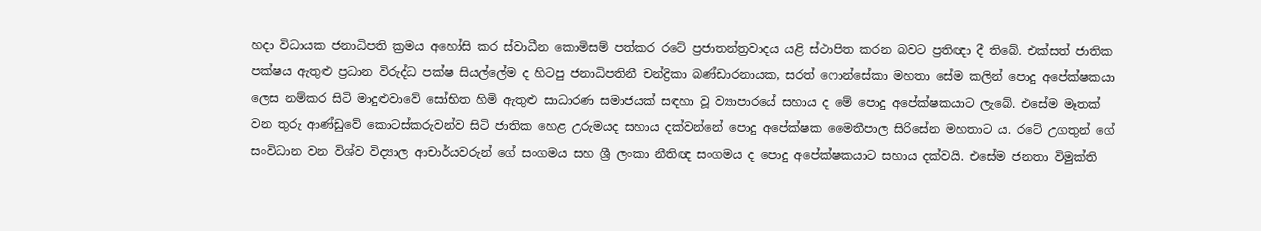හදා විධායක ජනාධිපති ක්‍රමය අහෝසි කර ස්වාධීන කොමිසම් පත්කර රටේ ප්‍රජාතන්ත්‍රවාදය යළි ස්ථාපිත කරන බවට ප්‍රතිඥා දී තිබේ. එක්සත් ජාතික පක්ෂය ඇතුළු ප්‍රධාන විරුද්ධ පක්ෂ සියල්ලේම ද හිටපු ජනාධිපතිනී චන්ද්‍රිකා බණ්ඩාරනායක, සරත් ෆොන්සේකා මහතා සේම කලින් පොදු අපේක්ෂකයා ලෙස නම්කර සිටි මාදුළුවාවේ සෝභිත හිමි ඇතුළු සාධාරණ සමාජයක් සඳහා වූ ව්‍යාපාරයේ සහාය ද මේ පොදු අපේක්ෂකයාට ලැබේ. එසේම මෑතක් වන තුරු ආණ්ඩුවේ කොටස්කරුවන්ව සිටි ජාතික හෙළ උරුමයද සහාය දක්වන්නේ පොදු අපේක්ෂක මෛතීපාල සිරිසේන මහතාට ය. රටේ උගතුන් ගේ සංවිධාන වන විශ්ව විද්‍යාල ආචාර්යවරුන් ගේ සංගමය සහ ශ්‍රී ලංකා නීතිඥ සංගමය ද පොදු අපේක්ෂකයාට සහාය දක්වයි. එසේම ජනතා විමුක්ති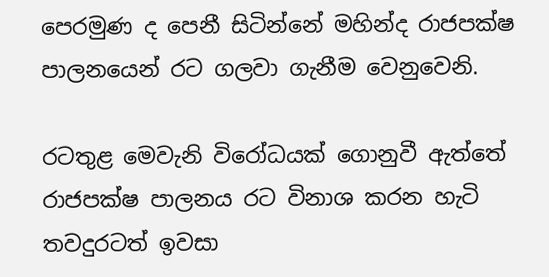පෙරමුණ ද පෙනී සිටින්නේ මහින්ද රාජපක්ෂ පාලනයෙන් රට ගලවා ගැනීම වෙනුවෙනි.

රටතුළ මෙවැනි විරෝධයක් ගොනුවී ඇත්තේ රාජපක්ෂ පාලනය රට විනාශ කරන හැටි තවදුරටත් ඉවසා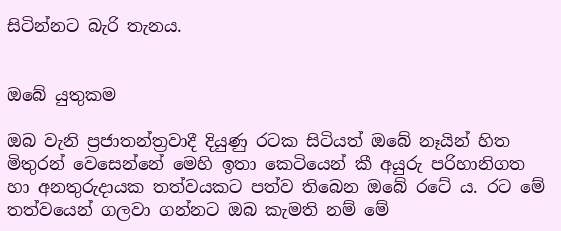සිටින්නට බැරි තැනය.


ඔබේ යුතුකම

ඔබ වැනි ප්‍රජාතන්ත්‍රවාදී දියුණු රටක සිටියත් ඔබේ නෑයින් හිත මිතුරන් වෙසෙන්නේ මෙහි ඉතා කෙටියෙන් කී අයුරු පරිහානිගත හා අනතුරුදායක තත්වයකට පත්ව තිබෙන ඔබේ රටේ ය. රට මේ තත්වයෙන් ගලවා ගන්නට ඔබ කැමති නම් මේ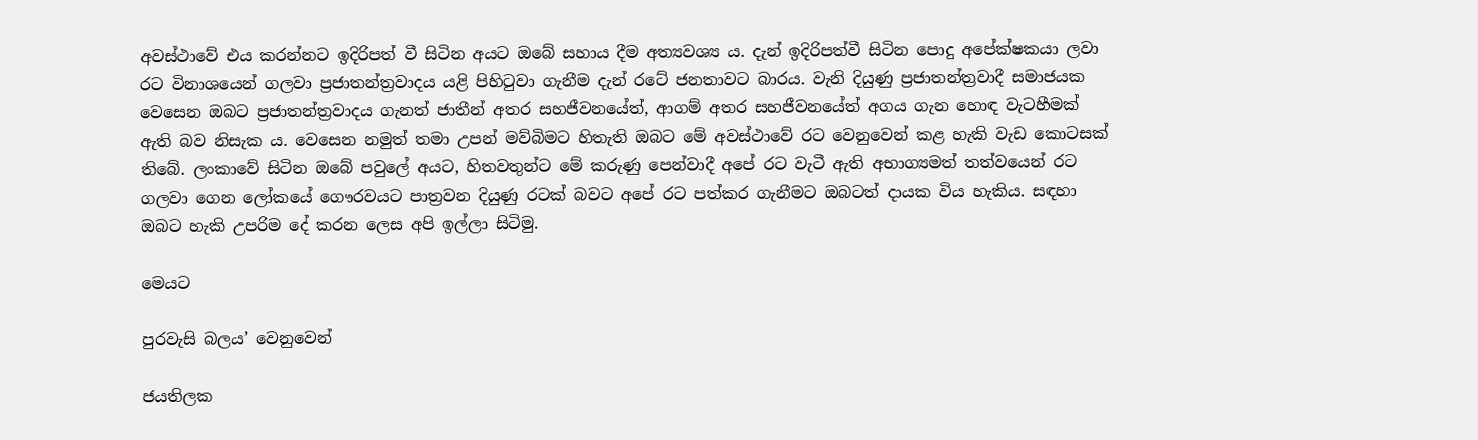අවස්ථාවේ එය කරන්නට ඉදිරිපත් වී සිටින අයට ඔබේ සහාය දීම අත්‍යවශ්‍ය ය. දැන් ඉදිරිපත්වී සිටින පොදු අපේක්ෂකයා ලවා රට විනාශයෙන් ගලවා ප්‍රජාතන්ත්‍රවාදය යළි පිහිටුවා ගැනීම දැන් රටේ ජනතාවට බාරය. වැනි දියුණු ප්‍රජාතන්ත්‍රවාදී සමාජයක වෙසෙන ඔබට ප්‍රජාතන්ත්‍රවාදය ගැනත් ජාතීන් අතර සහජීවනයේත්, ආගම් අතර සහජීවනයේත් අගය ගැන හොඳ වැටහීමක් ඇති බව නිසැක ය. වෙසෙන නමුත් තමා උපන් මව්බිමට හිතැති ඔබට මේ අවස්ථාවේ රට වෙනුවෙන් කළ හැකි වැඩ කොටසක් තිබේ. ලංකාවේ සිටින ඔබේ පවුලේ අයට, හිතවතුන්ට මේ කරුණු පෙන්වාදී අපේ රට වැටී ඇති අභාග්‍යමත් තත්වයෙන් රට ගලවා ගෙන ලෝකයේ ගෞරවයට පාත්‍රවන දියුණු රටක් බවට අපේ රට පත්කර ගැනීමට ඔබටත් දායක විය හැකිය. සඳහා ඔබට හැකි උපරිම දේ කරන ලෙස අපි ඉල්ලා සිටිමු.

මෙයට

පුරවැසි බලය’ වෙනුවෙන්

ජයතිලක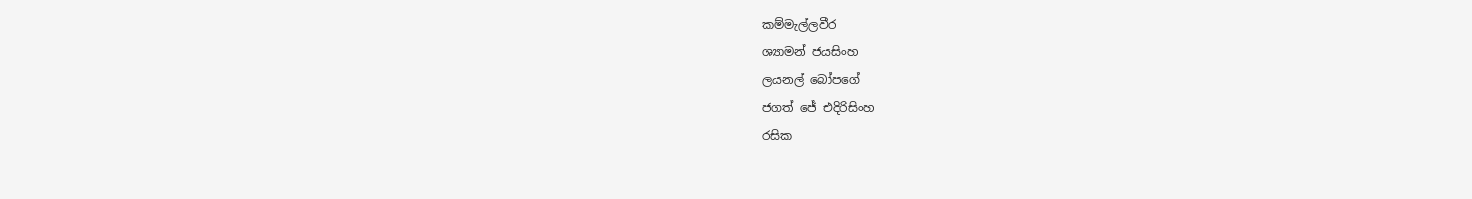කම්මැල්ලවීර
ශ්‍යාමන් ජයසිංහ
ලයනල් බෝපගේ
ජගත් ජේ එදිරිසිංහ
රසික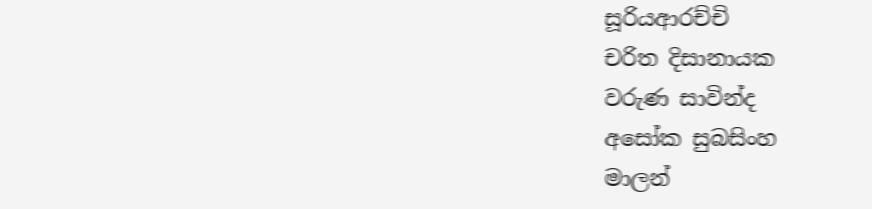සූරියආරච්චි
චරිත දිසානායක
වරුණ සාවින්ද
අසෝක සුබසිංහ
මාලන්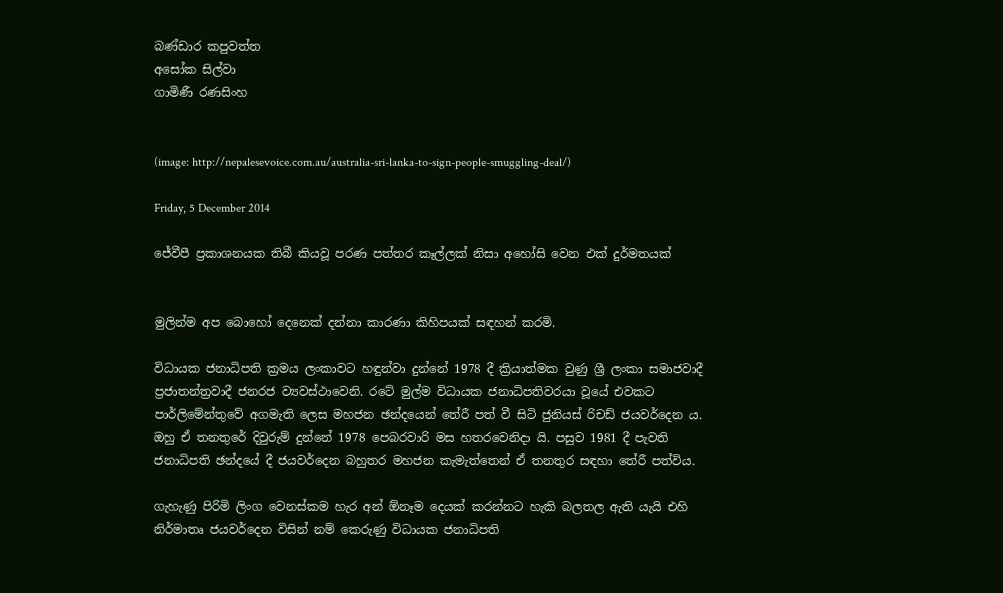බණ්ඩාර කපුවත්ත
අසෝක සිල්වා
ගාමිණී රණසිංහ


(image: http://nepalesevoice.com.au/australia-sri-lanka-to-sign-people-smuggling-deal/)

Friday, 5 December 2014

ජේවීපී ප්‍රකාශනයක තිබී කියවූ පරණ පත්තර කෑල්ලක් නිසා අහෝසි වෙන එක් දුර්මතයක්


මුලින්ම අප බොහෝ දෙනෙක් දන්නා කාරණා කිහිපයක් සඳහන් කරමි.

විධායක ජනාධිපති ක්‍රමය ලංකාවට හඳුන්වා දුන්නේ 1978 දී ක්‍රියාත්මක වුණු ශ්‍රී ලංකා සමාජවාදී ප්‍රජාතන්ත්‍රවාදී ජනරජ ව්‍යවස්ථාවෙනි. රටේ මුල්ම විධායක ජනාධිපතිවරයා වූයේ එවකට පාර්ලිමේන්තුවේ අගමැති ලෙස මහජන ඡන්දයෙන් තේරී පත් වී සිටි ජුනියස් රිචඩ් ජයවර්දෙන ය. ඔහු ඒ තනතුරේ දිවුරුම් දුන්නේ 1978 පෙබරවාරි මස හතරවෙනිදා යි. පසුව 1981 දී පැවති ජනාධිපති ඡන්දයේ දී ජයවර්දෙන බහුතර මහජන කැමැත්තෙන් ඒ තනතුර සඳහා තේරී පත්විය.

ගැහැණු පිරිමි ලිංග වෙනස්කම හැර අන් ඕනෑම දෙයක් කරන්නට හැකි බලතල ඇති යැයි එහි නිර්මාතෘ ජයවර්දෙන විසින් නම් කෙරුණු විධායක ජනාධිපති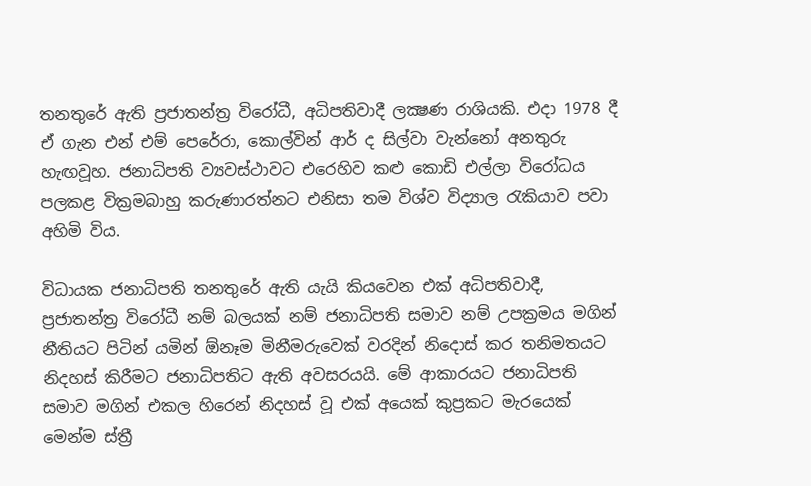තනතුරේ ඇති ප්‍රජාතන්ත්‍ර විරෝධී, අධිපතිවාදී ලක්‍ෂණ රාශියකි. එදා 1978 දී ඒ ගැන එන් එම් පෙරේරා, කොල්වින් ආර් ද සිල්වා වැන්නෝ අනතුරු හැඟවූහ. ජනාධිපති ව්‍යවස්ථාවට එරෙහිව කළු කොඩි එල්ලා විරෝධය පලකළ වික්‍රමබාහු කරුණාරත්නට එනිසා තම විශ්ව විද්‍යාල රැකියාව පවා අහිමි විය.

විධායක ජනාධිපති තනතුරේ ඇති යැයි කියවෙන එක් අධිපතිවාදී, ප්‍රජාතන්ත්‍ර විරෝධී නම් බලයක් නම් ජනාධිපති සමාව නම් උපක්‍රමය මගින් නීතියට පිටින් යමින් ඕනෑම මිනීමරුවෙක් වරදින් නිදොස් කර තනිමතයට නිදහස් කිරීමට ජනාධිපතිට ඇති අවසරයයි. මේ ආකාරයට ජනාධිපති සමාව මගින් එකල හිරෙන් නිදහස් වූ එක් අයෙක් කුප්‍රකට මැරයෙක් මෙන්ම ස්ත්‍රී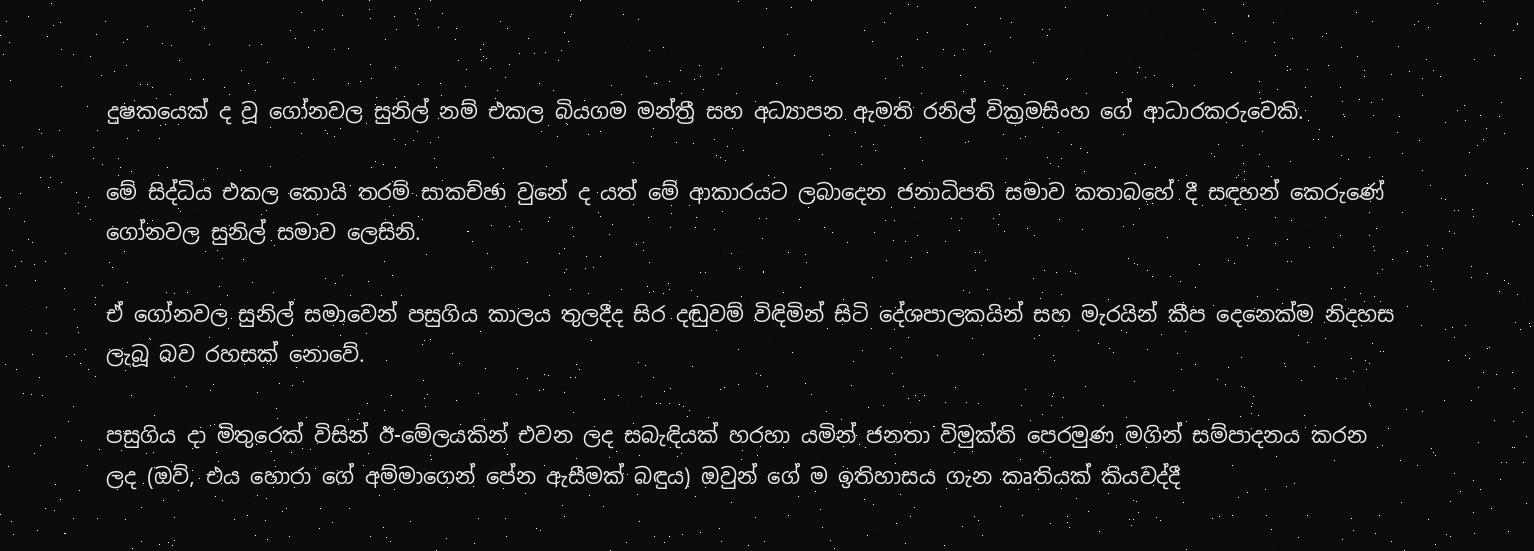දුෂකයෙක් ද වූ ගෝනවල සුනිල් නම් එකල බියගම මන්ත්‍රී සහ අධ්‍යාපන ඇමති රනිල් වික්‍රමසිංහ ගේ ආධාරකරුවෙකි.

මේ සිද්ධිය එකල කොයි තරම් සාකච්ඡා වුනේ ද යත් මේ ආකාරයට ලබාදෙන ජනාධිපති සමාව කතාබහේ දී සඳහන් කෙරුණේ ගෝනවල සුනිල් සමාව ලෙසිනි.

ඒ ගෝනවල සුනිල් සමාවෙන් පසුගිය කාලය තුලදීද සිර දඬුවම් විඳිමින් සිටි දේශපාලකයින් සහ මැරයින් කීප දෙනෙක්ම නිදහස ලැබූ බව රහසක් නොවේ.

පසුගිය දා මිතුරෙක් විසින් ඊ-මේලයකින් එවන ලද සබැඳියක් හරහා යමින් ජනතා විමුක්ති පෙරමුණ මගින් සම්පාදනය කරන ලද (ඔව්, එය හොරා ගේ අම්මාගෙන් පේන ඇසීමක් බඳුය) ඔවුන් ගේ ම ඉතිහාසය ගැන කෘතියක් කියවද්දී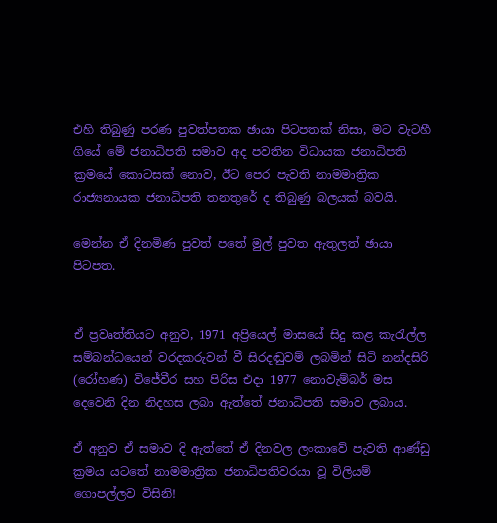එහි තිබුණු පරණ පුවත්පතක ඡායා පිටපතක් නිසා, මට වැටහී ගියේ මේ ජනාධිපති සමාව අද පවතින විධායක ජනාධිපති ක්‍රමයේ කොටසක් නොව, ඊට පෙර පැවති නාමමාත්‍රික රාජ්‍යනායක ජනාධිපති තනතුරේ ද තිබුණු බලයක් බවයි.

මෙන්න ඒ දිනමිණ පුවත් පතේ මුල් පුවත ඇතුලත් ඡායා පිටපත.


ඒ ප්‍රවෘත්තියට අනුව, 1971 අප්‍රියෙල් මාසයේ සිදු කළ කැරැල්ල සම්බන්ධයෙන් වරදකරුවන් වී සිරදඬුවම් ලබමින් සිටි නන්දසිරි (රෝහණ) විජේවීර සහ පිරිස එදා 1977 නොවැම්බර් මස දෙවෙනි දින නිදහස ලබා ඇත්තේ ජනාධිපති සමාව ලබාය.

ඒ අනුව ඒ සමාව දි ඇත්තේ ඒ දිනවල ලංකාවේ පැවති ආණ්ඩු ක්‍රමය යටතේ නාමමාත්‍රික ජනාධිපතිවරයා වූ විලියම් ගොපල්ලව විසිනි!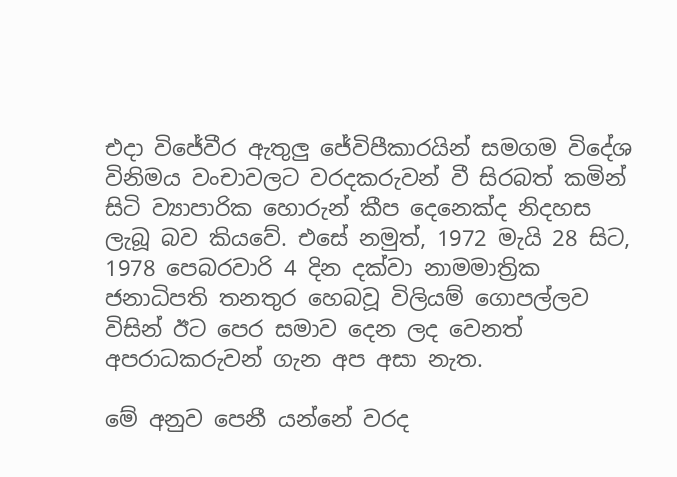එදා විජේවීර ඇතුලු ජේවිපීකාරයින් සමගම විදේශ විනිමය වංචාවලට වරදකරුවන් වී සිරබත් කමින් සිටි ව්‍යාපාරික හොරුන් කීප දෙනෙක්ද නිදහස ලැබූ බව කියවේ. එසේ නමුත්, 1972 මැයි 28 සිට, 1978 පෙබරවාරි 4 දින දක්වා නාමමාත්‍රික ජනාධිපති තනතුර හෙබවූ විලියම් ගොපල්ලව විසින් ඊට පෙර සමාව දෙන ලද වෙනත් අපරාධකරුවන් ගැන අප අසා නැත.

මේ අනුව පෙනී යන්නේ වරද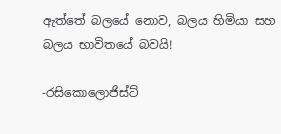ඇත්තේ බලයේ නොව, බලය හිමියා සහ බලය භාවිතයේ බවයි!

-රසිකොලොජිස්ට්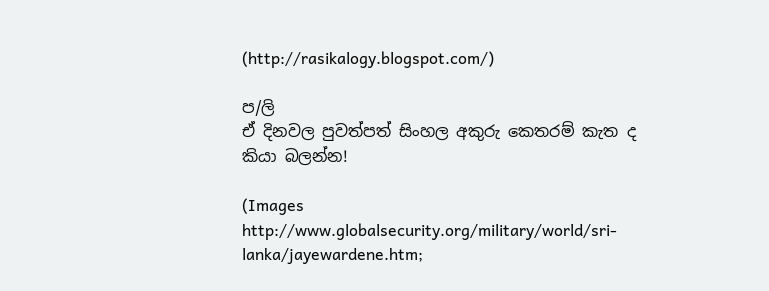(http://rasikalogy.blogspot.com/)

ප/ලි
ඒ දිනවල පුවත්පත් සිංහල අකුරු කෙතරම් කැත ද කියා බලන්න!

(Images
http://www.globalsecurity.org/military/world/sri-lanka/jayewardene.htm;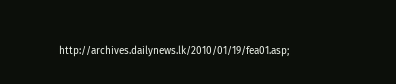http://archives.dailynews.lk/2010/01/19/fea01.asp;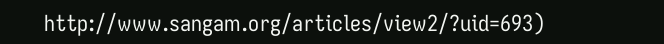http://www.sangam.org/articles/view2/?uid=693)